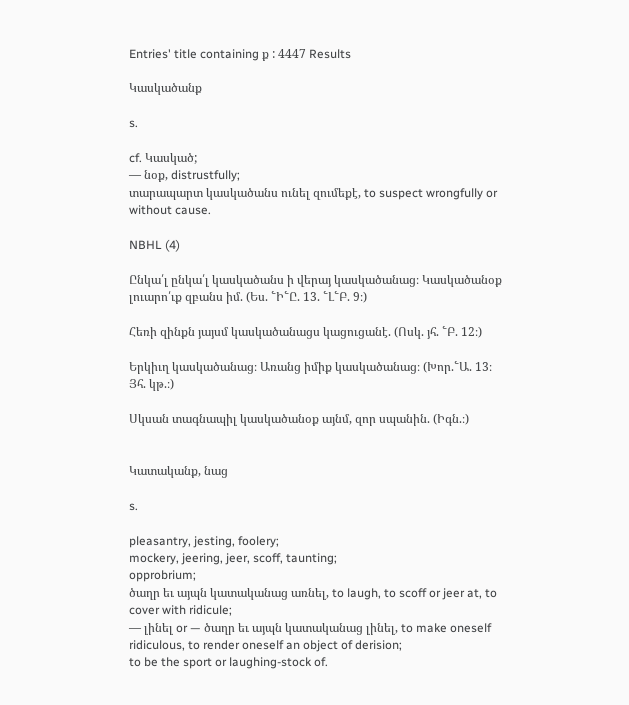Entries' title containing ք : 4447 Results

Կասկածանք

s.

cf. Կասկած;
— նօք, distrustfully;
տարապարտ կասկածանս ունել զումեքէ, to suspect wrongfully or without cause.

NBHL (4)

Ընկա՛լ ընկա՛լ կասկածանս ի վերայ կասկածանաց։ Կասկածանօք լուարո՛ւք զբանս իմ. (Ես. ՟Ի՟Ը. 13. ՟Լ՟Բ. 9։)

Հեռի զինքն յայսմ կասկածանացս կացուցանէ. (Ոսկ. յհ. ՟Բ. 12։)

Երկիւղ կասկածանաց։ Առանց իմիք կասկածանաց։ (Խոր.՟Ա. 13։ Յհ. կթ.։)

Սկսան տագնապիլ կասկածանօք այնմ, զոր սպանին. (Իգն.։)


Կատականք, նաց

s.

pleasantry, jesting, foolery;
mockery, jeering, jeer, scoff, taunting;
opprobrium;
ծաղր եւ այպն կատականաց առնել, to laugh, to scoff or jeer at, to cover with ridicule;
— լինել or — ծաղր եւ այպն կատականաց լինել, to make oneself ridiculous, to render oneself an object of derision;
to be the sport or laughing-stock of.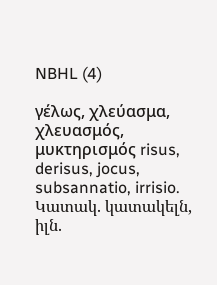NBHL (4)

γέλως, χλεύασμα, χλευασμός, μυκτηρισμός risus, derisus, jocus, subsannatio, irrisio. Կատակ. կատակելն, իլն.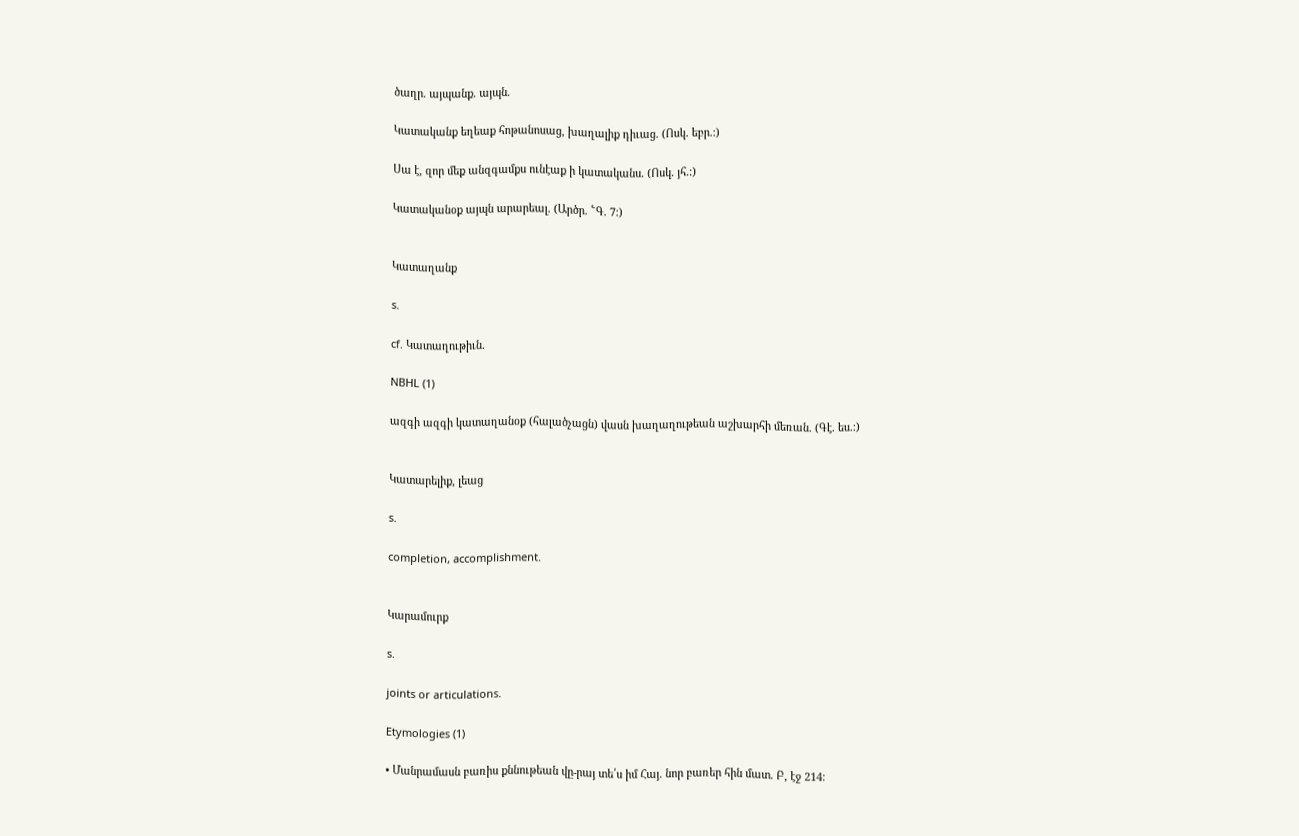ծաղր. այպանք. այպն.

Կատականք եղեաք հոթանոսաց, խաղալիք դիւաց. (Ոսկ. եբր.։)

Սա է, զոր մեք անզգամքս ունէաք ի կատականս. (Ոսկ. յհ.։)

Կատականօք այպն արարեալ. (Արծր. ՟Գ. 7։)


Կատաղանք

s.

cf. Կատաղութիւն.

NBHL (1)

ազգի ազգի կատաղանօք (հալածչացն) վասն խաղաղութեան աշխարհի մեռան. (Գէ. ես.։)


Կատարելիք, լեաց

s.

completion, accomplishment.


Կարամուրք

s.

joints or articulations.

Etymologies (1)

• Մանրամասն բառիս քննութեան վը-րայ տե՛ս իմ Հայ. նոր բառեր հին մատ. Բ, էջ 214։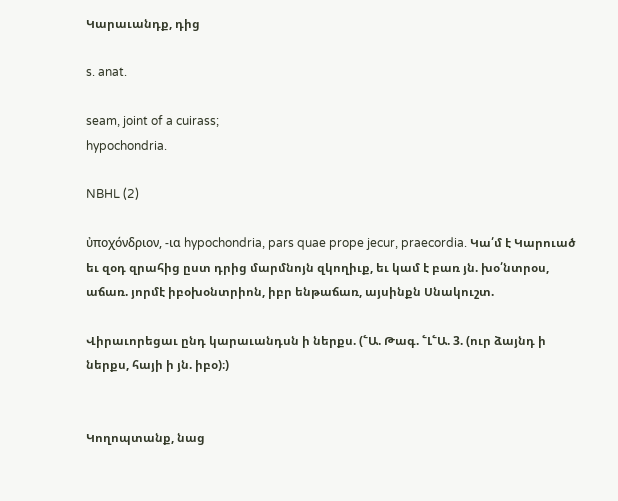Կարաւանդք, դից

s. anat.

seam, joint of a cuirass;
hypochondria.

NBHL (2)

ὐποχόνδριον, -ια hypochondria, pars quae prope jecur, praecordia. Կա՛մ է Կարուած եւ զօդ զրահից ըստ դրից մարմնոյն զկողիւք, եւ կամ է բառ յն. խօ՛նտրօս, աճառ. յորմէ իբօխօնտրիոն, իբր ենթաճառ, այսինքն Սնակուշտ.

Վիրաւորեցաւ ընդ կարաւանդսն ի ներքս. (՟Ա. Թագ. ՟Լ՟Ա. 3. (ուր ձայնդ ի ներքս, հայի ի յն. իբօ)։)


Կողոպտանք, նաց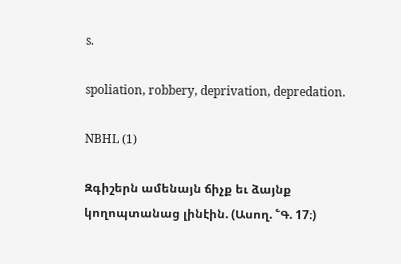s.

spoliation, robbery, deprivation, depredation.

NBHL (1)

Զգիշերն ամենայն ճիչք եւ ձայնք կողոպտանաց լինէին. (Ասող. ՟Գ. 17։)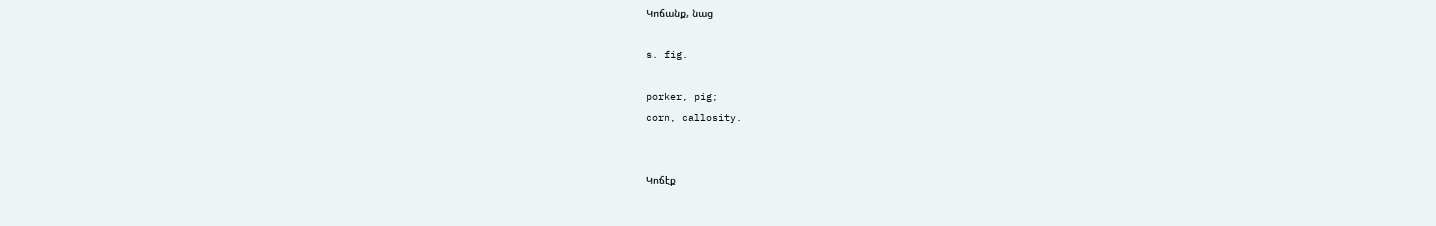Կոճանք, նաց

s. fig.

porker, pig;
corn, callosity.


Կոճէք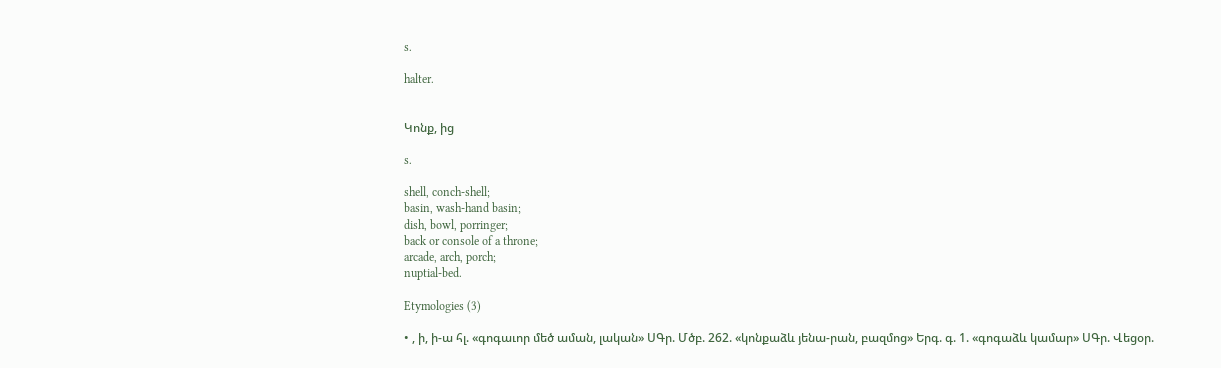s.

halter.


Կոնք, ից

s.

shell, conch-shell;
basin, wash-hand basin;
dish, bowl, porringer;
back or console of a throne;
arcade, arch, porch;
nuptial-bed.

Etymologies (3)

• , ի, ի-ա հլ. «գոգաւոր մեծ աման, լական» ՍԳր. Մծբ. 262. «կոնքաձև յենա-րան, բազմոց» Երգ. գ. 1. «գոգաձև կամար» ՍԳր. Վեցօր.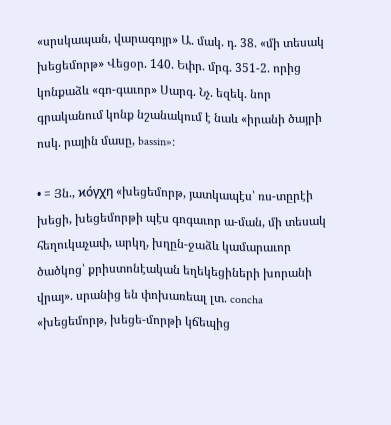«սրսկապան, վարագոյր» Ա. մակ. դ. 38. «մի տեսակ խեցեմորթ» Վեցօր. 140. Եփր. մրգ. 351-2. որից կոնքաձև «գո-գաւոր» Սարգ. Նչ. եզեկ. նոր գրականում կոնք նշանակում է նաև «իրանի ծայրի ոսկ. րային մասը, bassin»։

• = Յն., ϰόγχη «խեցեմորթ, յատկապէս՝ ռս-տըրէի խեցի, խեցեմորթի պէս գոգաւոր ա-ման, մի տեսակ հեղուկաչափ, արկղ, խղըն-ջաձև կամարաւոր ծածկոց՝ քրիստոնէական եղեկեցիների խորանի վրայ». սրանից են փոխառեալ լտ. concha «խեցեմորթ, խեցե-մորթի կճեպից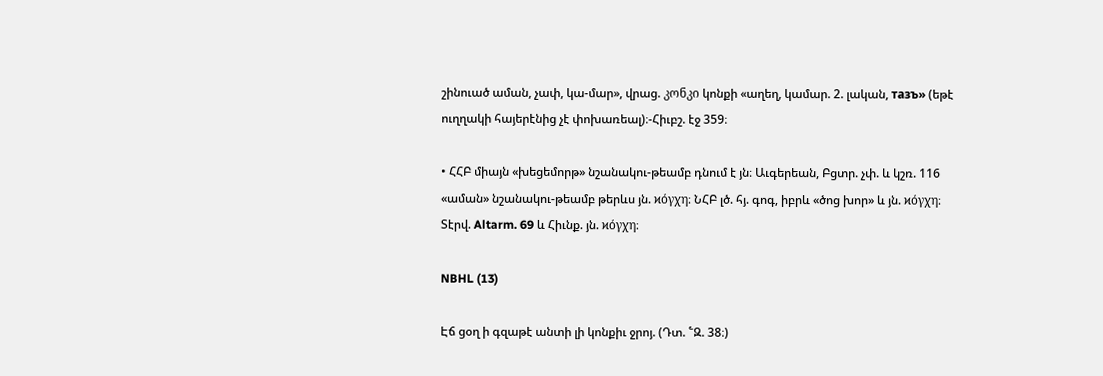շինուած աման, չափ, կա-մար», վրաց. კონკი կոնքի «աղեղ, կամար. 2. լական, тaзъ» (եթէ ուղղակի հայերէնից չէ փոխառեալ)։-Հիւբշ. էջ 359։

• ՀՀԲ միայն «խեցեմորթ» նշանակու-թեամբ դնում է յն։ Աւգերեան, Բցտր. չփ. և կշռ. 116 «աման» նշանակու-թեամբ թերևս յն. ϰόγχη։ ՆՀԲ լծ. հյ. գոգ, իբրև «ծոց խոր» և յն. ϰόγχη։ Տէրվ. Altarm. 69 և Հիւնք. յն. ϰόγχη։

NBHL (13)

Էճ ցօղ ի գզաթէ անտի լի կոնքիւ ջրոյ. (Դտ. ՟Զ. 38։)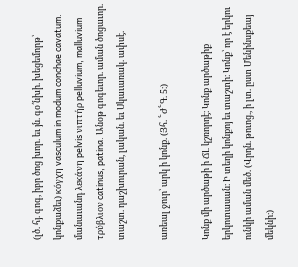(լծ. հյ. գոգ, իբր ծոց խոր. եւ յն. գօ՛նխի. խեցեմորթ՝ կոնքաձեւ) κόγχη vasculum in modum conchae cavatum. մանաւանդ λεκάνη pelvis νιπτήρ pelluvium, malluvium τρύβλιον catinus, patina. Անօթ գոգեւոր. աման ծոցաւոր. տաշտ. դաշխուրան, լական. եւ Սկաւառակ. ափսէ.

առեալ ջուր՝ արկ ի կոնք. (Յհ. ՟Ժ՟Գ. 5։)

Կոնք մի արծաթի ի ՃԼ կշռորդէ։ Կոնք արծաթիք երկոտասան։ Ի տեղի կոնքոյ եւ տաշտի։ Կոնք՝ որ է երկու ունկի աման մեծ. (Վրդն. թուոց., ի լտ. ըստ Մենինսքեայ մեկնի։)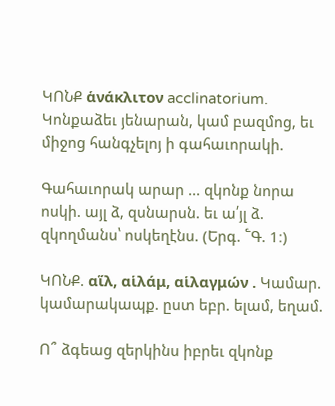ԿՈՆՔ ἁνάκλιτον acclinatorium. Կոնքաձեւ յենարան, կամ բազմոց, եւ միջոց հանգչելոյ ի գահաւորակի.

Գահաւորակ արար ... զկոնք նորա ոսկի. այլ ձ, զսնարսն. եւ ա՛յլ ձ. զկողմանս՝ ոսկեղէնս. (Երգ. ՟Գ. 1։)

ԿՈՆՔ. αἵλ, αἱλάμ, αἱλαγμών . Կամար. կամարակապք. ըստ եբր. ելամ, եղամ.

Ո՞ ձգեաց զերկինս իբրեւ զկոնք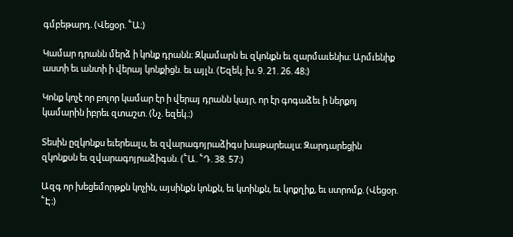գմբեթարդ. (Վեցօր. ՟Ա։)

Կամար դրանն մերձ ի կոնք դրանն։ Զկամարն եւ զկոնքն եւ զարմաւենիս։ Արմւենիք աստի եւ անտի ի վերայ կոնքիցն. եւ այլն. (Եզեկ. խ. 9. 21. 26. 48։)

Կոնք կոչէ որ բոլոր կամար էր ի վերայ դրանն կայր, որ էր գոգաձեւ ի ներքոյ կամարին իբրեւ զտաշտ. (Նչ. եզեկ.։)

Տեսին ըզկոնքս եւերեալս, եւ զվարագոյրաձիգս խաթարեալս։ Զարդարեցին զկոնքսն եւ զվարագոյրաձիգսն. (՟Ա. ՟Դ. 38. 57։)

Ազգ որ խեցեմորթքն կոչին, այսինքն կոնքն, եւ կտինքն, եւ կոքղիք, եւ ստրոմք. (Վեցօր. ՟Է։)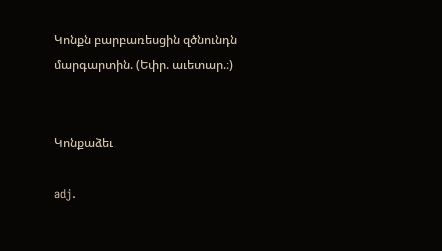Կոնքն բարբառեսցին զծնունդն մարգարտին. (Եփր. աւետար.։)


Կոնքաձեւ

adj.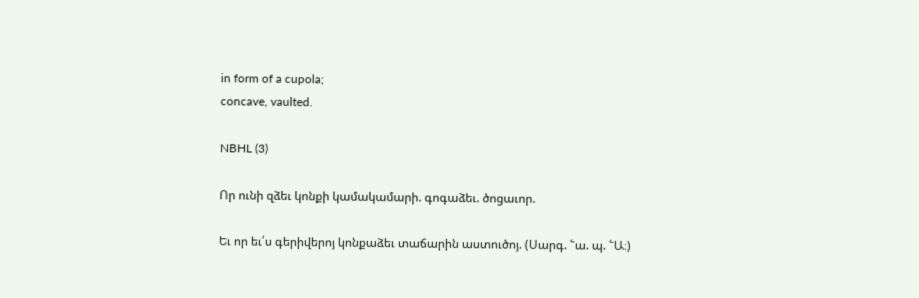in form of a cupola;
concave, vaulted.

NBHL (3)

Որ ունի զձեւ կոնքի կամակամարի. գոգաձեւ. ծոցաւոր.

Եւ որ եւ՛ս գերիվերոյ կոնքաձեւ տաճարին աստուծոյ. (Սարգ. ՟ա. պ. ՟Ա։)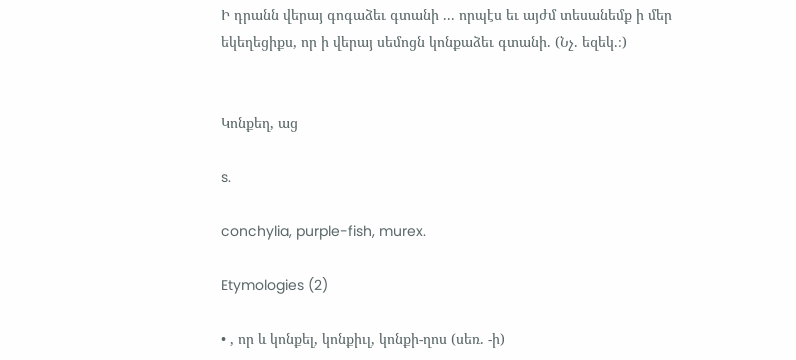Ի դրանն վերայ գոգաձեւ գտանի ... որպէս եւ այժմ տեսանեմք ի մեր եկեղեցիքս, որ ի վերայ սեմոցն կոնքաձեւ գտանի. (Նչ. եզեկ.։)


Կոնքեղ, աց

s.

conchylia, purple-fish, murex.

Etymologies (2)

• , որ և կոնքել, կոնքիւլ, կոնքի-ղոս (սեռ. -ի)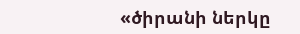«ծիրանի ներկը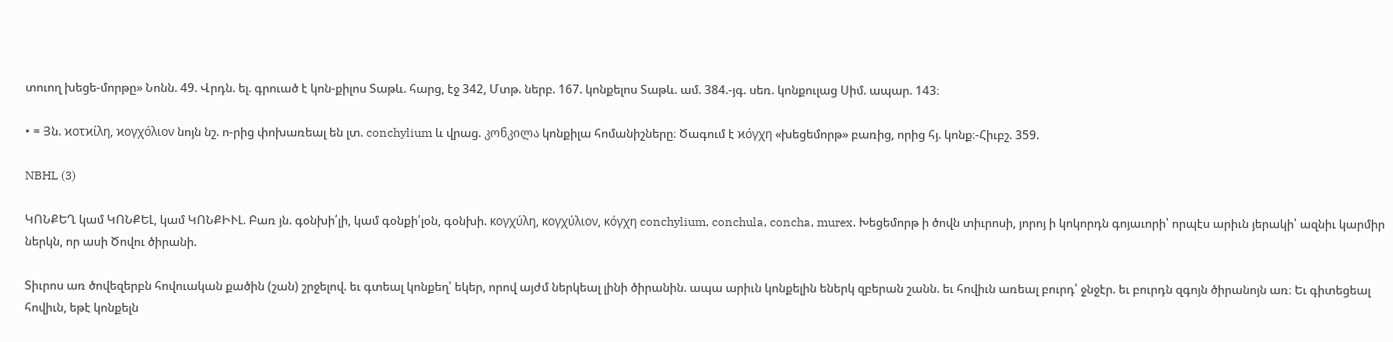տուող խեցե-մորթը» Նոնն. 49. Վրդն. ել. գրուած է կոն-քիլոս Տաթև. հարց, էջ 342, Մտթ. ներբ. 167. կոնքելոս Տաթև. ամ. 384.-յգ. սեռ. կոնքուլաց Սիմ. ապար. 143։

• = Յն. ϰοτϰίλη, ϰογχόλιον նոյն նշ. ո-րից փոխառեալ են լտ. conchylium և վրաց. კონკილა կոնքիլա հոմանիշները։ Ծագում է ϰόγχη «խեցեմորթ» բառից, որից հյ. կոնք։-Հիւբշ. 359.

NBHL (3)

ԿՈՆՔԵՂ կամ ԿՈՆՔԵԼ, կամ ԿՈՆՔԻՒԼ. Բառ յն. գօնխի՛լի, կամ գօնքի՛լօն, գօնխի. κογχύλη, κογχύλιον, κόγχη conchylium, conchula, concha, murex. Խեցեմորթ ի ծովն տիւրոսի, յորոյ ի կոկորդն գոյաւորի՝ որպէս արիւն յերակի՝ ազնիւ կարմիր ներկն, որ ասի Ծովու ծիրանի.

Տիւրոս առ ծովեզերբն հովուական քածին (շան) շրջելով. եւ գտեալ կոնքեղ՝ եկեր, որով այժմ ներկեալ լինի ծիրանին. ապա արիւն կոնքելին եներկ զբերան շանն. եւ հովիւն առեալ բուրդ՝ ջնջէր. եւ բուրդն զգոյն ծիրանոյն առ։ Եւ գիտեցեալ հովիւն, եթէ կոնքելն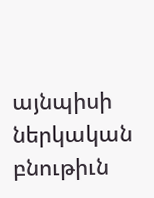այնպիսի ներկական բնութիւն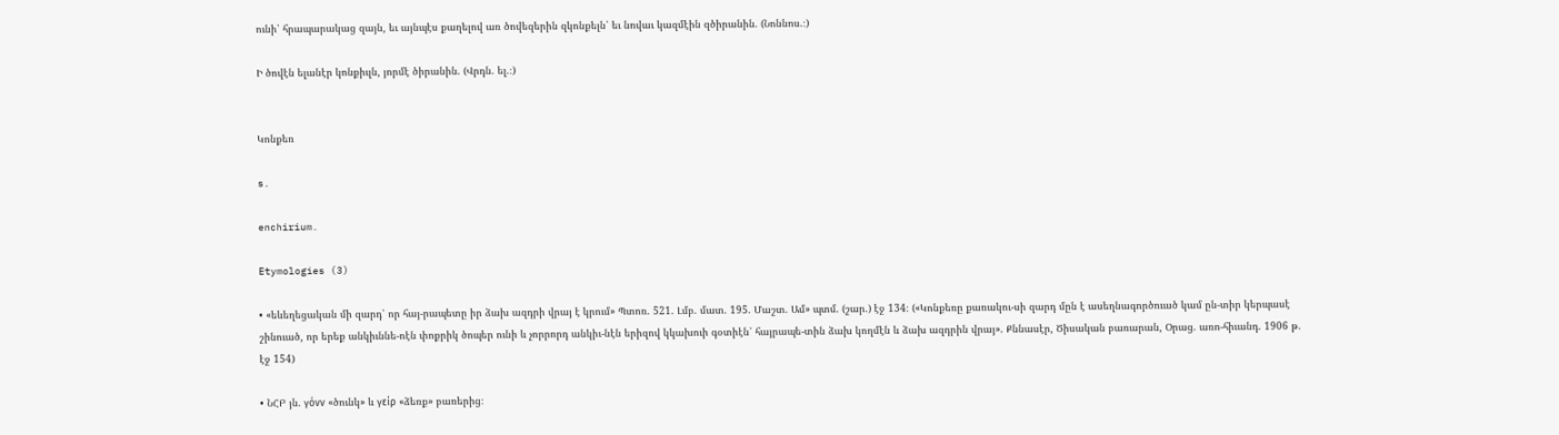ունի՝ հրապարակաց զայն, եւ այնպէս քաղելով առ ծովեզերին զկոնքելն՝ եւ նովաւ կազմէին զծիրանին. (Նոննոս.։)

Ի ծովէն ելանէր կոնքիւլն, յորմէ ծիրանին. (Վրդն. ել.։)


Կոնքեռ

s.

enchirium.

Etymologies (3)

• «եևեղեցական մի զարդ՝ որ հայ-րապետը իր ձախ ազդրի վրայ է կրում» Պտոռ. 521. Լմբ. մատ. 195. Մաշտ. Ամ» պտմ. (շար.) էջ 134։ («Կոնքեռը քառակու-սի զարդ մըն է ասեղնագործուած կամ ըն-տիր կերպասէ շինուած, որ երեք անկիւննե-ոէն փոքրիկ ծոպեր ունի և չորրորդ անկիւ-նէն երիզով կկախուի գօտիէն՝ հայրապե-տին ձախ կողմէն և ձախ ազդրին վրայ». Քննասէր, Ծիսական բառարան, Օրաց. առո-հիւանդ. 1906 թ. էջ 154)

• ՆՀԲ յն. γόνν «ծունկ» և γείρ «ձեռք» բառերից։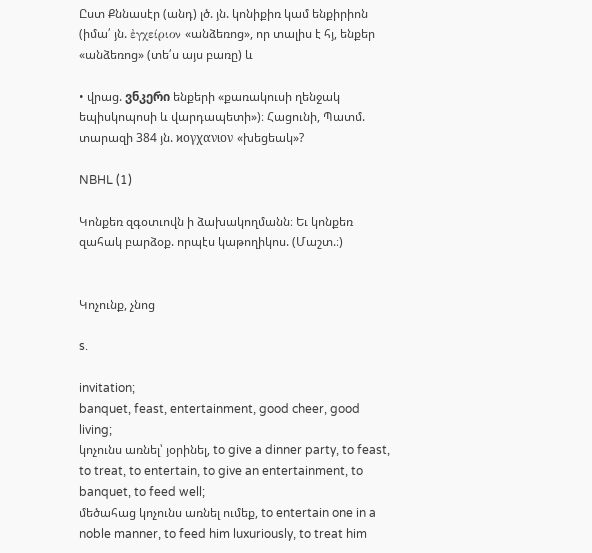Ըստ Քննասէր (անդ) լծ. յն. կոնիքիռ կամ ենքիրիոն (իմա՛ յն. ἐγχείριον «անձեռոց», որ տալիս է հյ, ենքեր «անձեռոց» (տե՛ս այս բառը) և

• վրաց. ვნკერი ենքերի «քառակուսի ղենջակ եպիսկոպոսի և վարդապետի»)։ Հացունի, Պատմ. տարազի 384 յն. ϰογχανιον «խեցեակ»?

NBHL (1)

Կոնքեռ զգօտւովն ի ձախակողմանն։ Եւ կոնքեռ զահակ բարձօք. որպէս կաթողիկոս. (Մաշտ.։)


Կոչունք, չնոց

s.

invitation;
banquet, feast, entertainment, good cheer, good living;
կոչունս առնել՝ յօրինել, to give a dinner party, to feast, to treat, to entertain, to give an entertainment, to banquet, to feed well;
մեծահաց կոչունս առնել ումեք, to entertain one in a noble manner, to feed him luxuriously, to treat him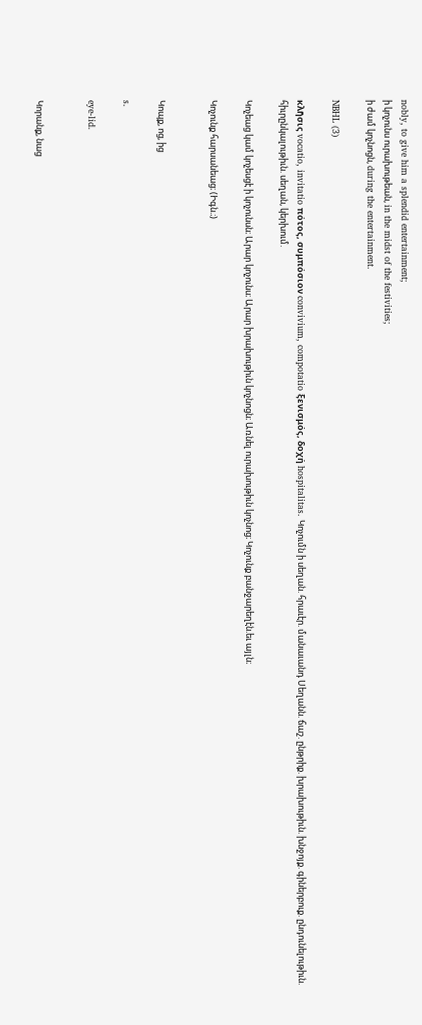nobly, to give him a splendid entertainment;
ի կոչունս ուրախութեան, in the midst of the festivities;
ի ժամ կոչնոցն, during the entertainment.

NBHL (3)

κλῆσις vocatio, invitatio πότος, συμπόσιον convivium, compotatio ξενισμός, δοχή hospitalitas. Կոչումն ի սեղան. հրաւէր. մանաւանդ Սեղանն. ճաշ. ընթրիք. խրախութիւն. խնջոյք. գիներբուք. ընդունելութիւն. հիւրընկալութիւն. սեղան, կերխում.

Կոչեաց կամ կոչեսցէ ի կոչունսն։ Արար կոչունս։ Արար խրախութիւն կոչնոցն։ Առնել ուրախութիւն կոչնոց։ Կոչունք բանջարեղէն.եւ այլն։

Կոչունք հարսանեաց։ (Իգն.։)


Կոպք, ոց, ից

s.

eye-lid.


Կորանք, նաց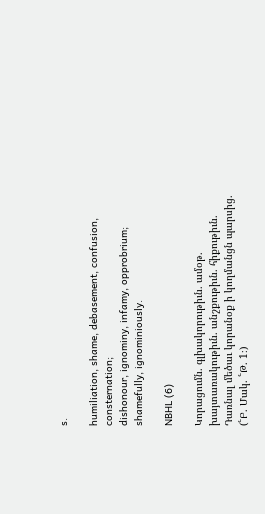s.

humiliation, shame, debasement, confusion, consternation;
dishonour, ignominy, infamy, opprobrium;
shamefully, ignominiously.

NBHL (6)

Կորացումն. գլխակորութիւն. ամօթ. խայտառակութիւն. անշքութիւն. հիքութիւն. Դառնալ մեծաւ կորանօք ի կողմանցն պարսից. (՟Բ. Մակ. ՟Թ. 1։)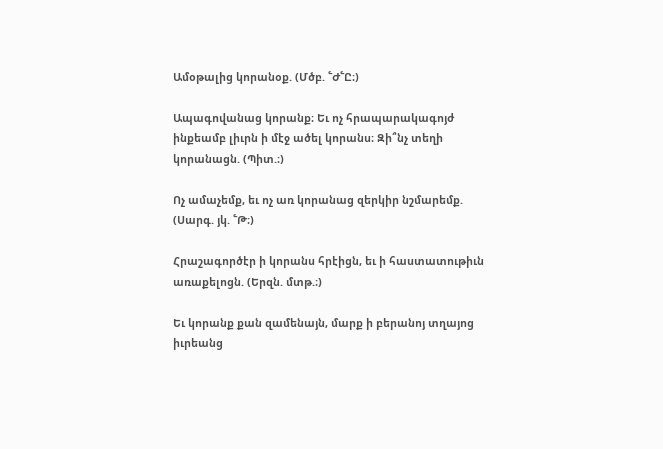Ամօթալից կորանօք. (Մծբ. ՟Ժ՟Ը։)

Ապագովանաց կորանք։ Եւ ոչ հրապարակագոյժ ինքեամբ լիւրն ի մէջ ածել կորանս։ Զի՞նչ տեղի կորանացն. (Պիտ.։)

Ոչ ամաչեմք, եւ ոչ առ կորանաց զերկիր նշմարեմք. (Սարգ. յկ. ՟Թ։)

Հրաշագործէր ի կորանս հրէիցն, եւ ի հաստատութիւն առաքելոցն. (Երզն. մտթ.։)

Եւ կորանք քան զամենայն, մարք ի բերանոյ տղայոց իւրեանց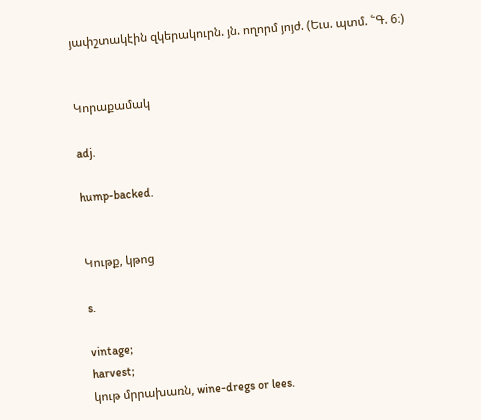յափշտակէին զկերակուրն. յն. ողորմ յոյժ. (Եւս. պտմ. ՟Գ. 6։)


Կորաքամակ

adj.

hump-backed.


Կութք, կթոց

s.

vintage;
harvest;
կութ մրրախառն, wine-dregs or lees.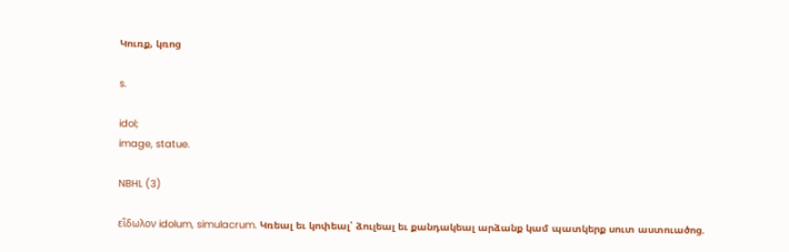Կուռք, կռոց

s.

idol;
image, statue.

NBHL (3)

εἵδωλον idolum, simulacrum. Կռեալ եւ կոփեալ՝ ձուլեալ եւ քանդակեալ արձանք կամ պատկերք սուտ աստուածոց.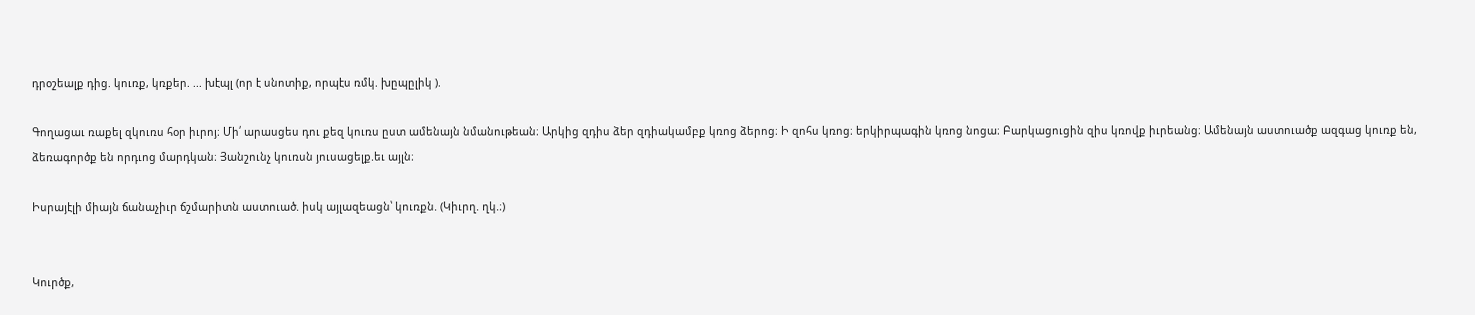դրօշեալք դից. կուռք, կռքեր. ... խէպլ (որ է սնոտիք, որպէս ռմկ. խըպըլիկ ).

Գողացաւ ռաքել զկուռս հօր իւրոյ։ Մի՛ արասցես դու քեզ կուռս ըստ ամենայն նմանութեան։ Արկից զդիս ձեր զդիակամբք կռոց ձերոց։ Ի զոհս կռոց։ երկիրպագին կռոց նոցա։ Բարկացուցին զիս կռովք իւրեանց։ Ամենայն աստուածք ազգաց կուռք են, ձեռագործք են որդւոց մարդկան։ Յանշունչ կուռսն յուսացելք.եւ այլն։

Իսրայէլի միայն ճանաչիւր ճշմարիտն աստուած. իսկ այլազեացն՝ կուռքն. (Կիւրղ. ղկ.։)


Կուրծք,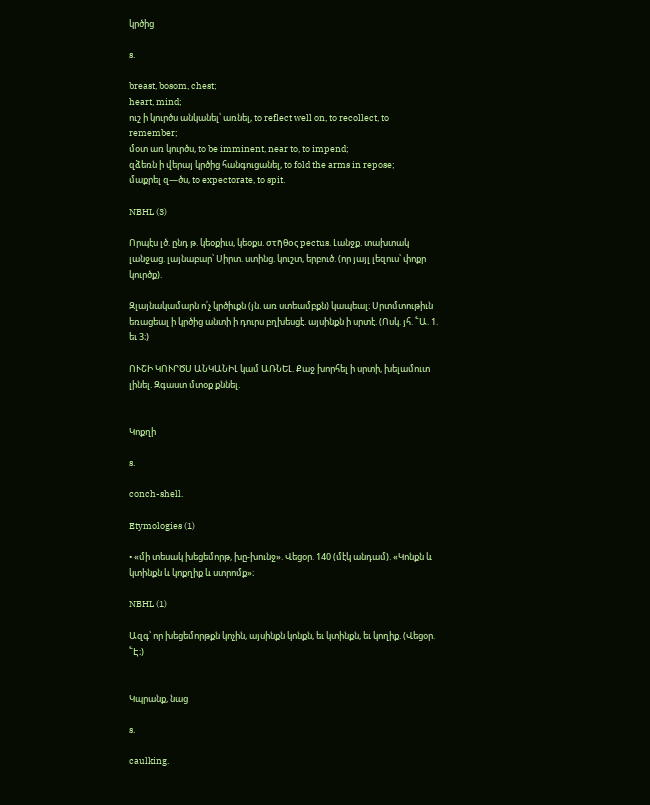կրծից

s.

breast, bosom, chest;
heart, mind;
ուշ ի կուրծս անկանել՝ առնել, to reflect well on, to recollect, to remember;
մօտ առ կուրծս, to be imminent, near to, to impend;
զձեռն ի վերայ կրծից հանգուցանել, to fold the arms in repose;
մաքրել զ—ծս, to expectorate, to spit.

NBHL (3)

Որպէս լծ. ընդ թ. կեօքիւս, կեօքս. στῆθος pectus. Լանջք. տախտակ լանջաց. լայնաբար՝ Սիրտ. ստինց. կուշտ, երբուծ. (որ յայլ լեզուս՝ փոքր կուրծք).

Զլայնակամարն ո՛չ կրծիւքն (յն. առ ստեամբքն) կապեալ։ Սրտմտութիւն եռացեալ ի կրծից անտի ի դուրս բղխեսցէ. այսինքն ի սրտէ. (Ոսկ. յհ. ՟Ա. 1. եւ 3։)

ՈՒՇԻ ԿՈՒՐԾՍ ԱՆԿԱՆԻԼ կամ ԱՌՆԵԼ. Քաջ խորհել ի սրտի, խելամուտ լինել. Զգաստ մտօք քննել.


Կոքղի

s.

conch-shell.

Etymologies (1)

• «մի տեսակ խեցեմորթ, խը-խունջ». Վեցօր. 140 (մէկ անդամ). «Կոնքն և կտինքն և կոքղիք և ստրոմք»։

NBHL (1)

Ազգ՝ որ խեցեմորթքն կոչին, այսինքն կոնքն, եւ կտինքն, եւ կողիք. (Վեցօր. ՟Է։)


Կպրանք, նաց

s.

caulking.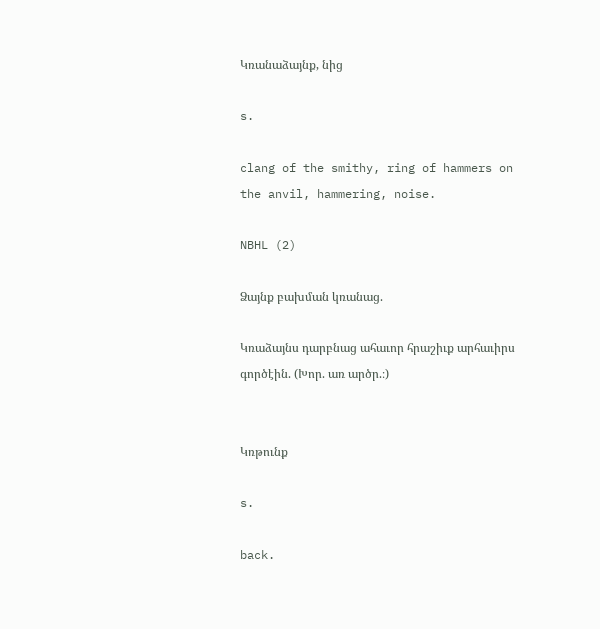Կռանաձայնք, նից

s.

clang of the smithy, ring of hammers on the anvil, hammering, noise.

NBHL (2)

Ձայնք բախման կռանաց.

Կռաձայնս դարբնաց ահաւոր հրաշիւք արհաւիրս գործէին. (Խոր. առ արծր.։)


Կռթունք

s.

back.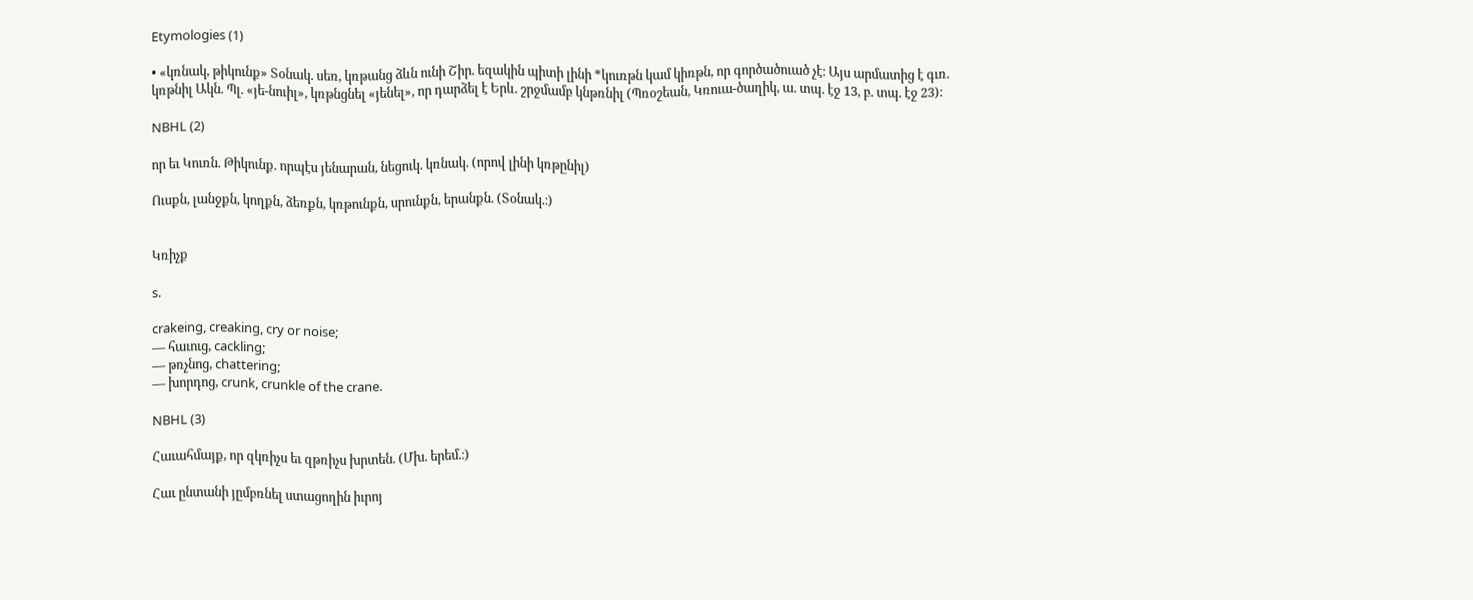Etymologies (1)

• «կռնակ, թիկունք» Տօնակ. սեռ, կռթանց ձևն ունի Շիր. եզակին պիտի լինի *կուռթն կամ կիռթն, որ գործածուած չէ։ Այս արմատից է գւռ. կռթնիլ Ակն. Պլ. «յե-նուիլ», կռթնցնել «յենել», որ դարձել է Երև. շրջմամբ կնթռնիլ (Պռօշեան, Կռուա-ծաղիկ, ա. տպ. էջ 13, բ. տպ. էջ 23)։

NBHL (2)

որ եւ Կուռն. Թիկունք. որպէս յենարան, նեցուկ. կռնակ. (որով լինի կռթընիլ)

Ուսքն, լանջքն, կողքն, ձեռքն, կռթունքն, սրունքն, երանքն. (Տօնակ.։)


Կռիչք

s.

crakeing, creaking, cry or noise;
— հաւուց, cackling;
— թռչնոց, chattering;
— խորդոց, crunk, crunkle of the crane.

NBHL (3)

Հաւահմայք, որ զկռիչս եւ զթռիչս խրտեն. (Մխ. երեմ.։)

Հաւ ընտանի յըմբռնել ստացողին իւրոյ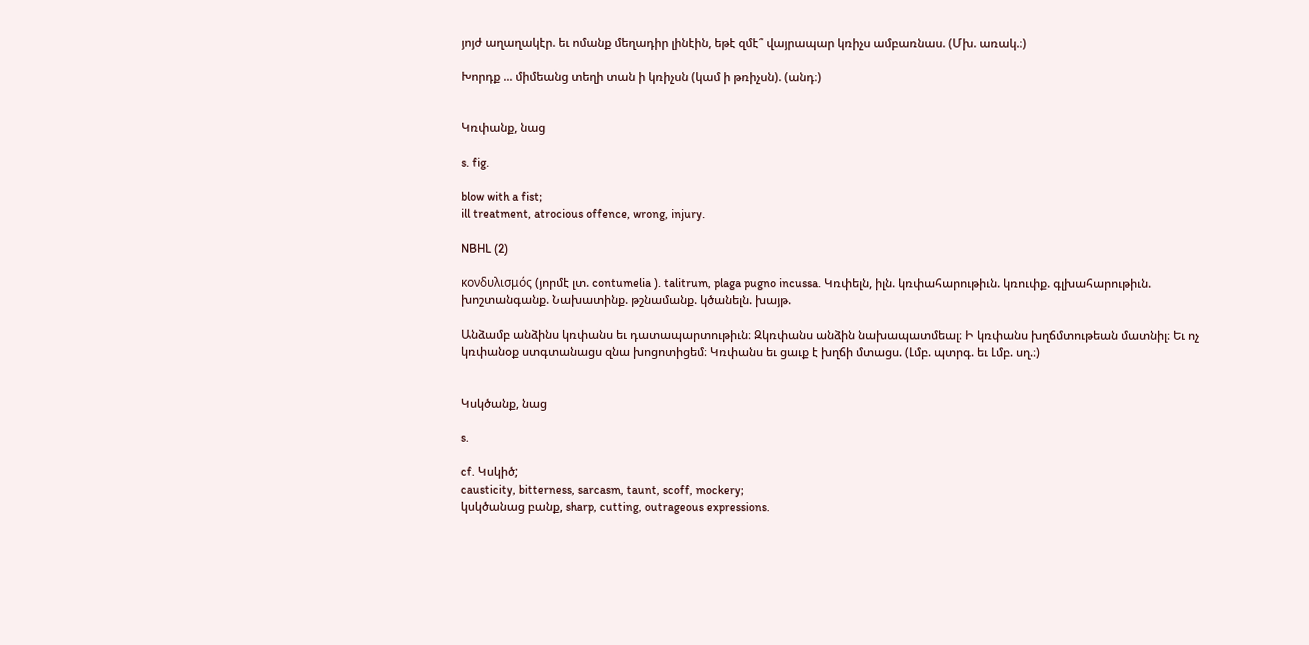յոյժ աղաղակէր. եւ ոմանք մեղադիր լինէին, եթէ զմէ՞ վայրապար կռիչս ամբառնաս. (Մխ. առակ.։)

Խորդք ... միմեանց տեղի տան ի կռիչսն (կամ ի թռիչսն). (անդ։)


Կռփանք, նաց

s. fig.

blow with a fist;
ill treatment, atrocious offence, wrong, injury.

NBHL (2)

κονδυλισμός (յորմէ լտ. contumelia ). talitrum, plaga pugno incussa. Կռփելն, իլն. կռփահարութիւն. կռուփք. գլխահարութիւն. խոշտանգանք. Նախատինք. թշնամանք. կծանելն. խայթ.

Անձամբ անձինս կռփանս եւ դատապարտութիւն։ Զկռփանս անձին նախապատմեալ։ Ի կռփանս խղճմտութեան մատնիլ։ Եւ ոչ կռփանօք ստգտանացս զնա խոցոտիցեմ։ Կռփանս եւ ցաւք է խղճի մտացս. (Լմբ. պտրգ. եւ Լմբ. սղ.։)


Կսկծանք, նաց

s.

cf. Կսկիծ;
causticity, bitterness, sarcasm, taunt, scoff, mockery;
կսկծանաց բանք, sharp, cutting, outrageous expressions.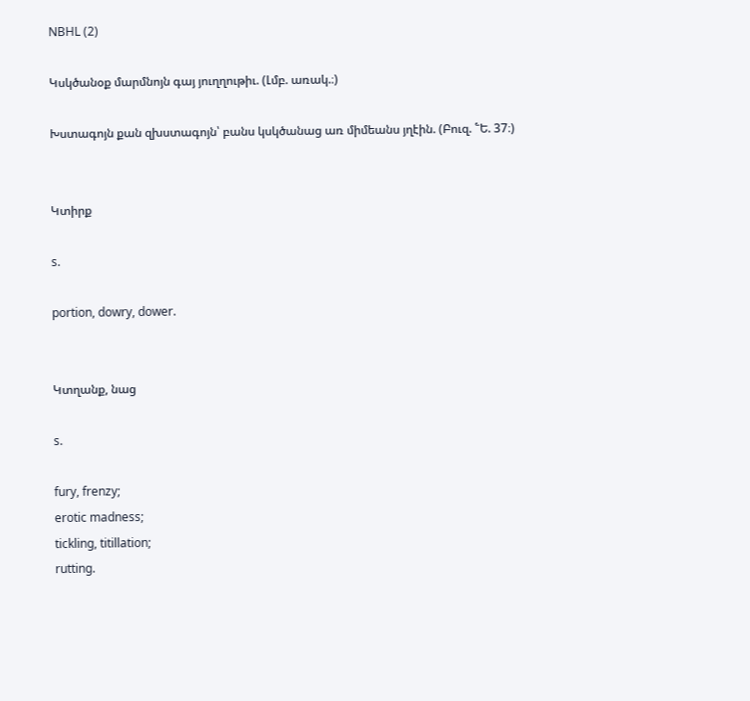NBHL (2)

Կսկծանօք մարմնոյն գայ յուղղութիւ. (Լմբ. առակ.։)

Խստագոյն քան զխստագոյն՝ բանս կսկծանաց առ միմեանս յղէին. (Բուզ. ՟Ե. 37։)


Կտիրք

s.

portion, dowry, dower.


Կտղանք, նաց

s.

fury, frenzy;
erotic madness;
tickling, titillation;
rutting.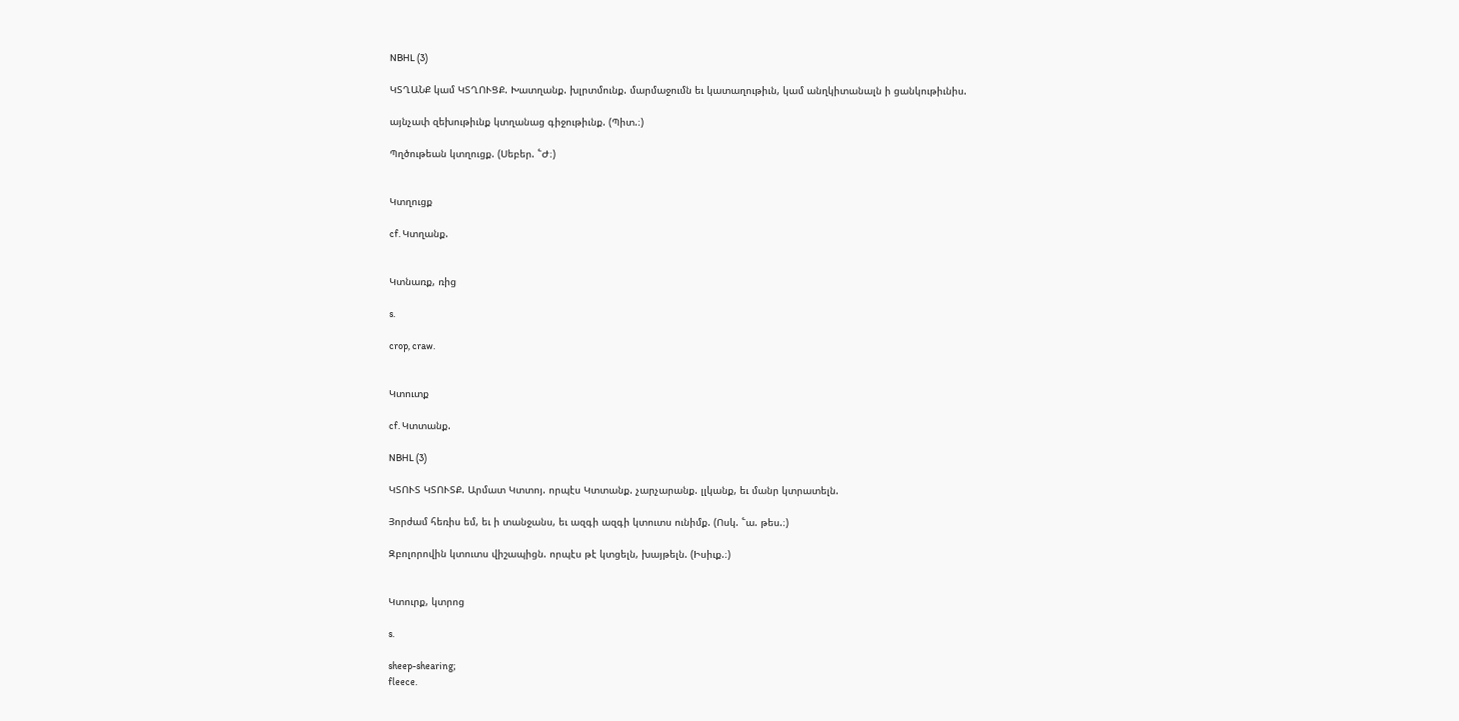NBHL (3)

ԿՏՂԱՆՔ կամ ԿՏՂՈՒՑՔ. Խատղանք. խլրտմունք. մարմաջումն եւ կատաղութիւն, կամ անղկիտանալն ի ցանկութիւնիս.

այնչափ զեխութիւնք կտղանաց գիջութիւնք. (Պիտ.։)

Պղծութեան կտղուցք. (Սեբեր. ՟Ժ։)


Կտղուցք

cf. Կտղանք.


Կտնառք, ռից

s.

crop, craw.


Կտուտք

cf. Կտտանք.

NBHL (3)

ԿՏՈՒՏ ԿՏՈՒՏՔ. Արմատ Կտտոյ. որպէս Կտտանք. չարչարանք. լլկանք, եւ մանր կտրատելն.

Յորժամ հեռիս եմ, եւ ի տանջանս, եւ ազգի ազգի կտուտս ունիմք. (Ոսկ. ՟ա. թես.։)

Զբոլորովին կտուտս վիշապիցն. որպէս թէ կտցելն, խայթելն. (Իսիւք.։)


Կտուրք, կտրոց

s.

sheep-shearing;
fleece.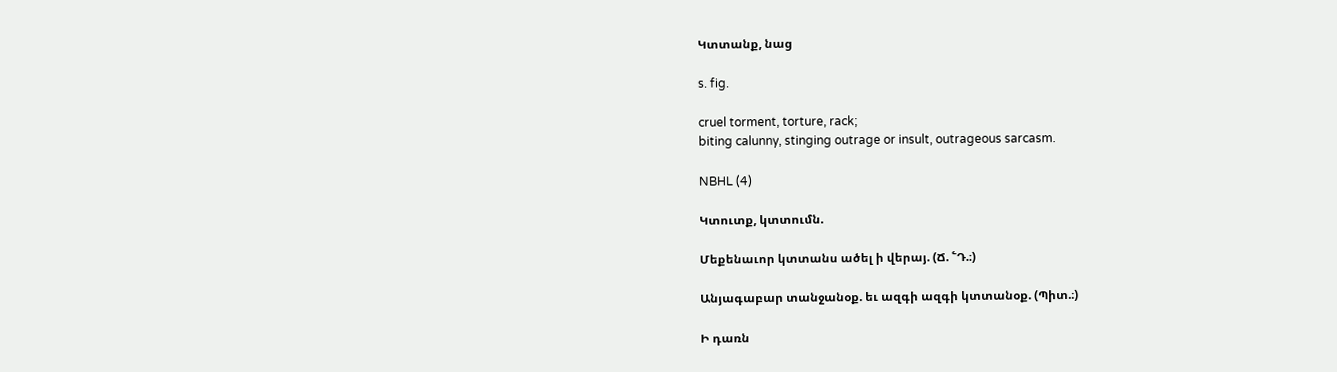Կտտանք, նաց

s. fig.

cruel torment, torture, rack;
biting calunny, stinging outrage or insult, outrageous sarcasm.

NBHL (4)

Կտուտք, կտտումն.

Մեքենաւոր կտտանս ածել ի վերայ. (Ճ. ՟Դ.։)

Անյագաբար տանջանօք. եւ ազգի ազգի կտտանօք. (Պիտ.։)

Ի դառն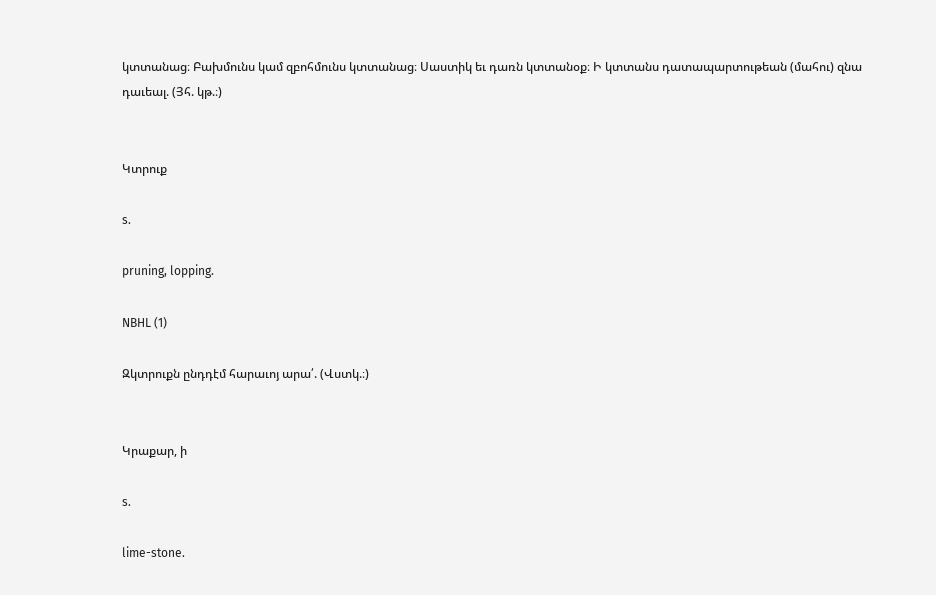կտտանաց։ Բախմունս կամ զբոհմունս կտտանաց։ Սաստիկ եւ դառն կտտանօք։ Ի կտտանս դատապարտութեան (մահու) զնա դաւեալ. (Յհ. կթ.։)


Կտրուք

s.

pruning, lopping.

NBHL (1)

Զկտրուքն ընդդէմ հարաւոյ արա՛. (Վստկ.։)


Կրաքար, ի

s.

lime-stone.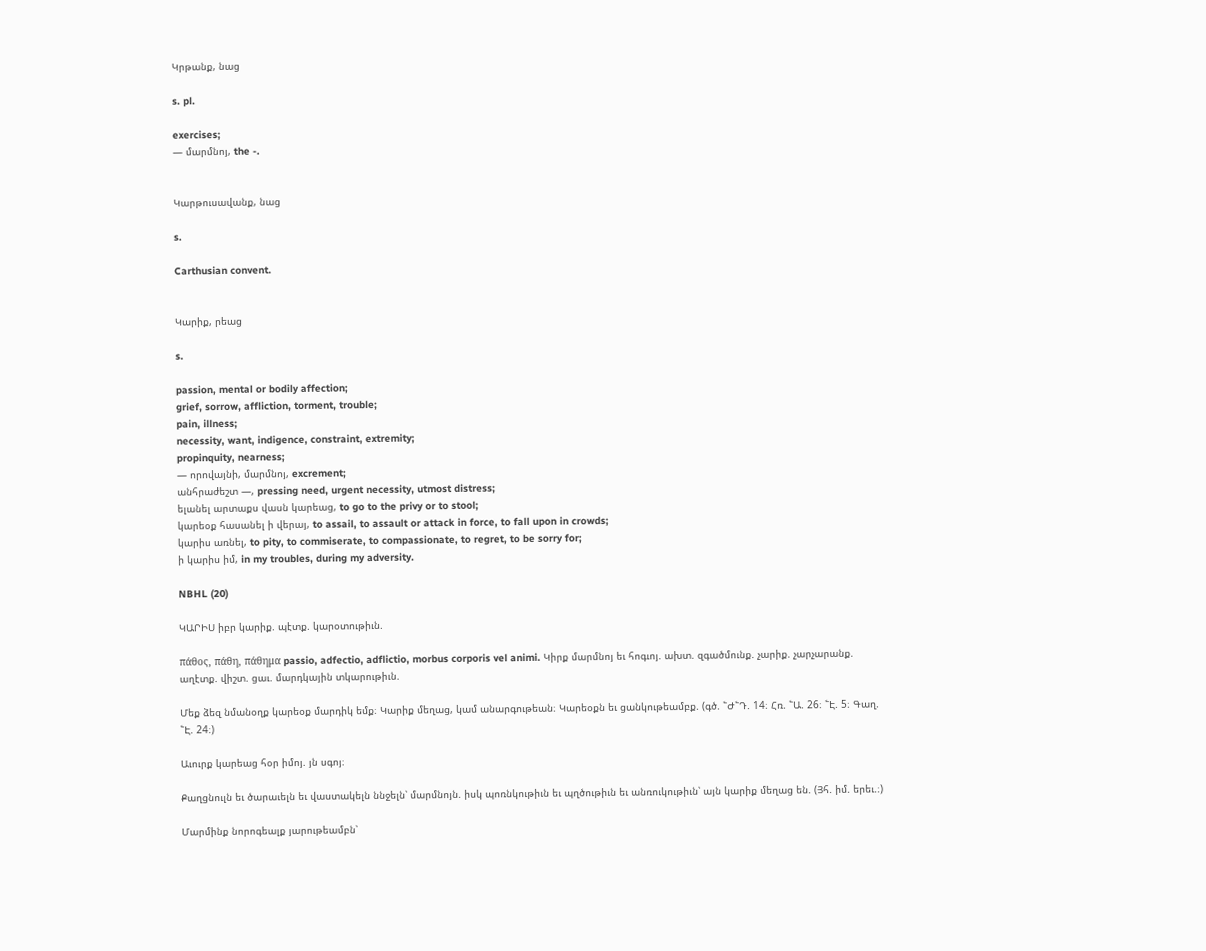Կրթանք, նաց

s. pl.

exercises;
— մարմնոյ, the -.


Կարթուսավանք, նաց

s.

Carthusian convent.


Կարիք, րեաց

s.

passion, mental or bodily affection;
grief, sorrow, affliction, torment, trouble;
pain, illness;
necessity, want, indigence, constraint, extremity;
propinquity, nearness;
— որովայնի, մարմնոյ, excrement;
անհրաժեշտ —, pressing need, urgent necessity, utmost distress;
ելանել արտաքս վասն կարեաց, to go to the privy or to stool;
կարեօք հասանել ի վերայ, to assail, to assault or attack in force, to fall upon in crowds;
կարիս առնել, to pity, to commiserate, to compassionate, to regret, to be sorry for;
ի կարիս իմ, in my troubles, during my adversity.

NBHL (20)

ԿԱՐԻՍ իբր կարիք. պէտք. կարօտութիւն.

πάθος, πάθη, πάθημα passio, adfectio, adflictio, morbus corporis vel animi. Կիրք մարմնոյ եւ հոգւոյ. ախտ. զգածմունք. չարիք. չարչարանք. աղէտք. վիշտ. ցաւ. մարդկային տկարութիւն.

Մեք ձեզ նմանօղք կարեօք մարդիկ եմք։ Կարիք մեղաց, կամ անարգութեան։ Կարեօքն եւ ցանկութեամբք. (գծ. ՟Ժ՟Դ. 14։ Հռ. ՟Ա. 26։ ՟Է. 5։ Գաղ. ՟Է. 24։)

Աւուրք կարեաց հօր իմոյ. յն սգոյ։

Քաղցնուլն եւ ծարաւելն եւ վաստակելն ննջելն՝ մարմնոյն. իսկ պոռնկութիւն եւ պղծութիւն եւ անռուկութիւն՝ այն կարիք մեղաց են. (Յհ. իմ. երեւ.։)

Մարմինք նորոգեալք յարութեամբն՝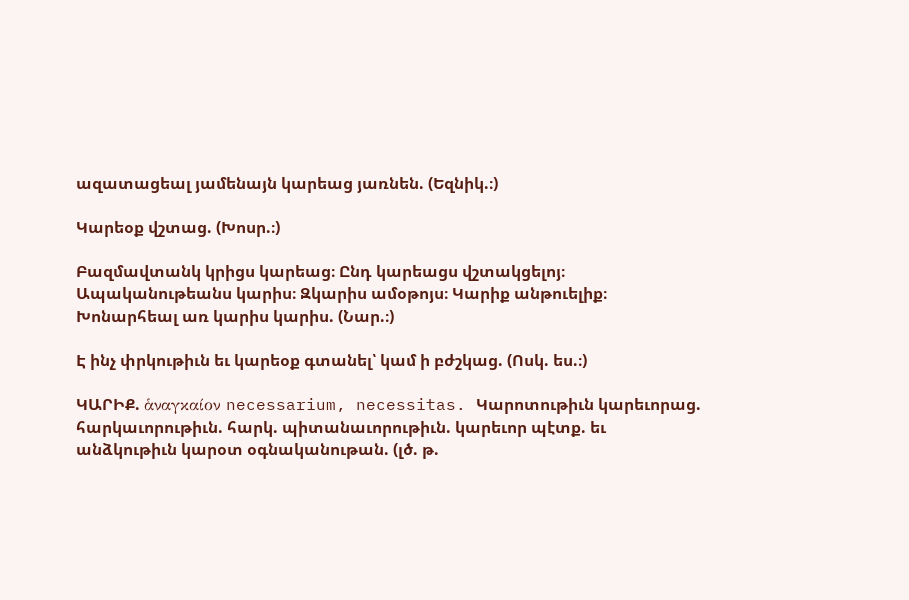ազատացեալ յամենայն կարեաց յառնեն. (Եզնիկ.։)

Կարեօք վշտաց. (Խոսր.։)

Բազմավտանկ կրիցս կարեաց։ Ընդ կարեացս վշտակցելոյ։ Ապականութեանս կարիս։ Զկարիս ամօթոյս։ Կարիք անթուելիք։ Խոնարհեալ առ կարիս կարիս. (Նար.։)

Է ինչ փրկութիւն եւ կարեօք գտանել՝ կամ ի բժշկաց. (Ոսկ. ես.։)

ԿԱՐԻՔ. ἁναγκαίον necessarium, necessitas. Կարոտութիւն կարեւորաց. հարկաւորութիւն. հարկ. պիտանաւորութիւն. կարեւոր պէտք. եւ անձկութիւն կարօտ օգնականութան. (լծ. թ.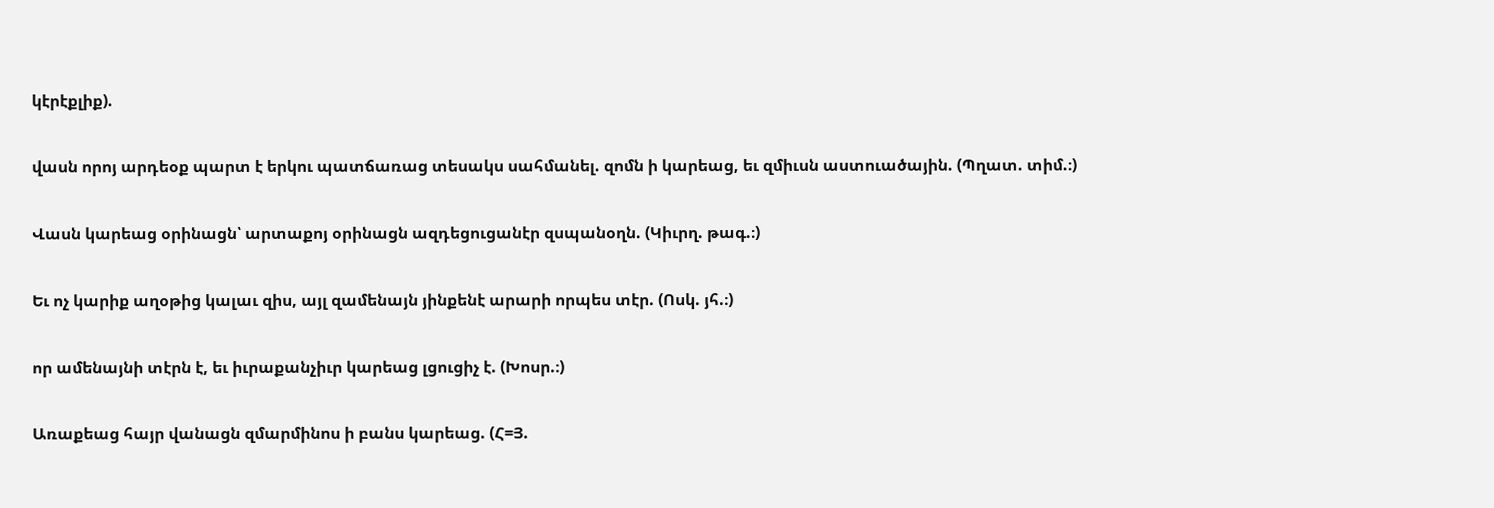կէրէքլիք).

վասն որոյ արդեօք պարտ է երկու պատճառաց տեսակս սահմանել. զոմն ի կարեաց, եւ զմիւսն աստուածային. (Պղատ. տիմ.։)

Վասն կարեաց օրինացն՝ արտաքոյ օրինացն ազդեցուցանէր զսպանօղն. (Կիւրղ. թագ.։)

Եւ ոչ կարիք աղօթից կալաւ զիս, այլ զամենայն յինքենէ արարի որպես տէր. (Ոսկ. յհ.։)

որ ամենայնի տէրն է, եւ իւրաքանչիւր կարեաց լցուցիչ է. (Խոսր.։)

Առաքեաց հայր վանացն զմարմինոս ի բանս կարեաց. (Հ=Յ.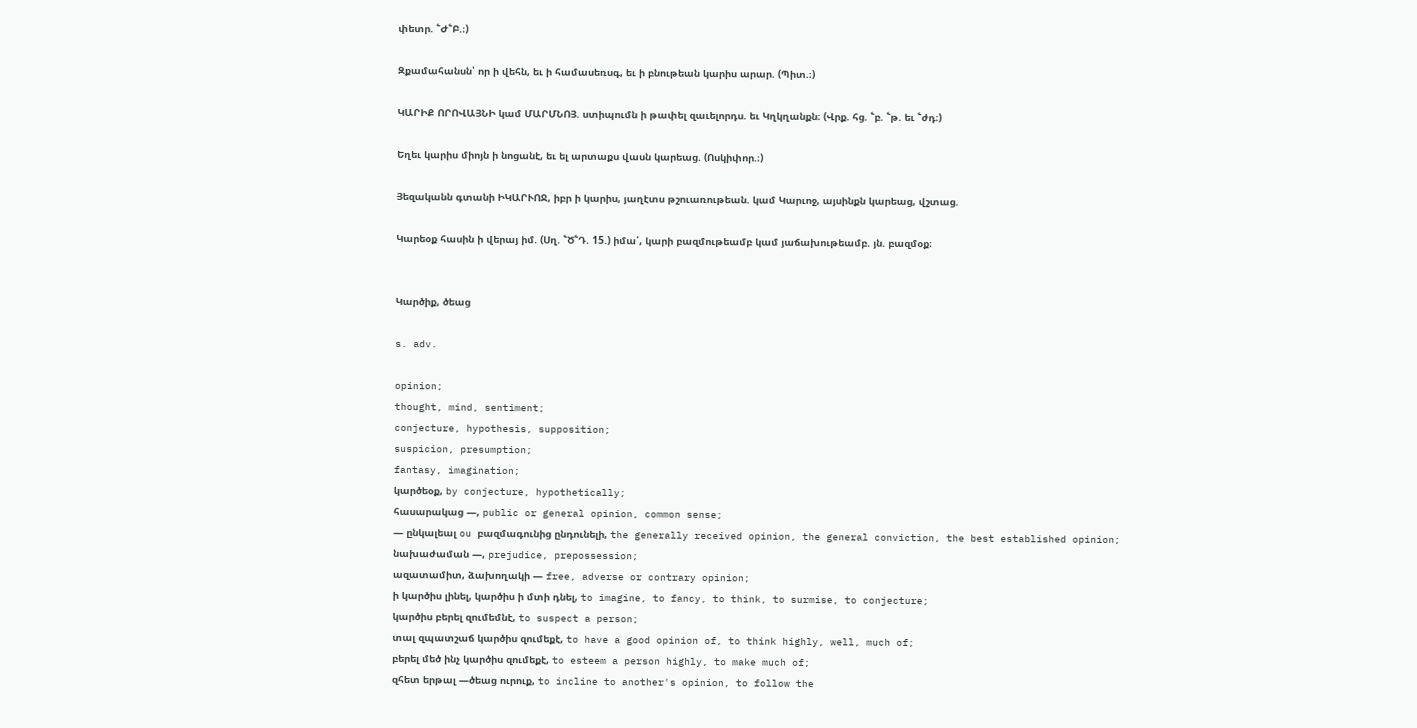փետր. ՟Ժ՟Բ.։)

Զքամահանսն՝ որ ի վեհն, եւ ի համասեռսգ, եւ ի բնութեան կարիս արար. (Պիտ.։)

ԿԱՐԻՔ ՈՐՈՎԱՅՆԻ կամ ՄԱՐՄՆՈՅ. ստիպումն ի թափել զաւելորդս. եւ Կղկղանքն։ (Վրք. հց. ՟բ. ՟թ. եւ ՟ժդ։)

Եղեւ կարիս միոյն ի նոցանէ, եւ ել արտաքս վասն կարեաց. (Ոսկիփոր.։)

Յեզականն գտանի ԻԿԱՐՒՈՋ, իբր ի կարիս, յաղէտս թշուառութեան. կամ Կարւոջ, այսինքն կարեաց, վշտաց.

Կարեօք հասին ի վերայ իմ. (Սղ. ՟Ծ՟Դ. 15.) իմա՛, կարի բազմութեամբ կամ յաճախութեամբ. յն. բազմօք։


Կարծիք, ծեաց

s. adv.

opinion;
thought, mind, sentiment;
conjecture, hypothesis, supposition;
suspicion, presumption;
fantasy, imagination;
կարծեօք, by conjecture, hypothetically;
հասարակաց —, public or general opinion, common sense;
— ընկալեալ ou բազմագունից ընդունելի, the generally received opinion, the general conviction, the best established opinion;
նախաժաման —, prejudice, prepossession;
ազատամիտ, ձախողակի — free, adverse or contrary opinion;
ի կարծիս լինել, կարծիս ի մտի դնել, to imagine, to fancy, to think, to surmise, to conjecture;
կարծիս բերել զումեմնէ, to suspect a person;
տալ զպատշաճ կարծիս զումեքէ, to have a good opinion of, to think highly, well, much of;
բերել մեծ ինչ կարծիս զումեքէ, to esteem a person highly, to make much of;
զհետ երթալ —ծեաց ուրուք, to incline to another's opinion, to follow the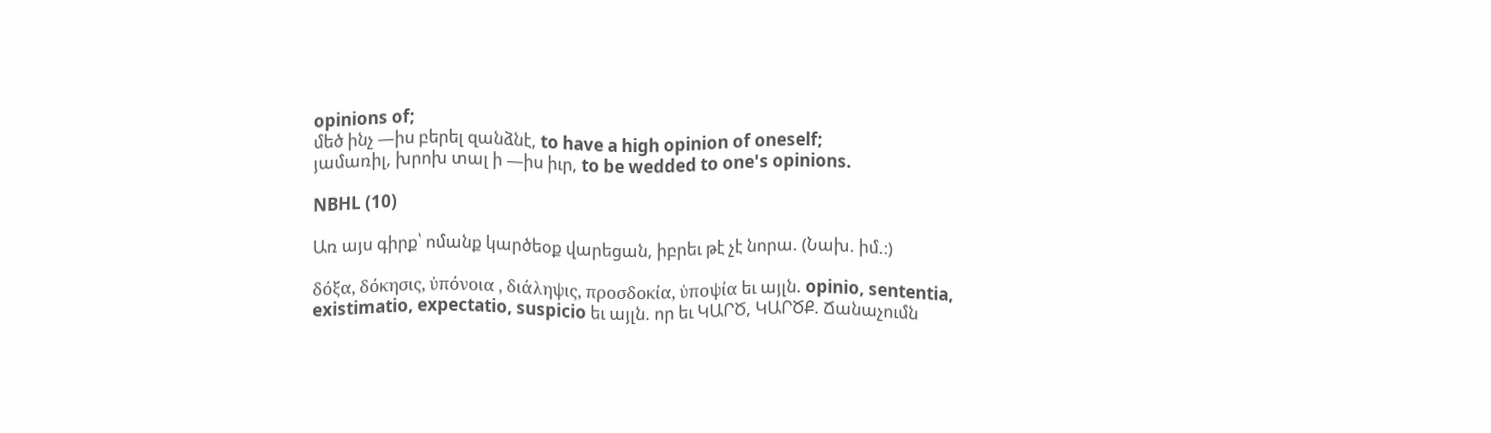opinions of;
մեծ ինչ —իս բերել զանձնէ, to have a high opinion of oneself;
յամառիլ, խրոխ տալ ի —իս իւր, to be wedded to one's opinions.

NBHL (10)

Առ այս գիրք՝ ոմանք կարծեօք վարեցան, իբրեւ թէ չէ նորա. (Նախ. իմ.։)

δόξα, δόκησις, ὐπόνοια , διάληψις, προσδοκία, ὐποψία եւ այլն. opinio, sententia, existimatio, expectatio, suspicio եւ այլն. որ եւ ԿԱՐԾ, ԿԱՐԾՔ. Ճանաչումն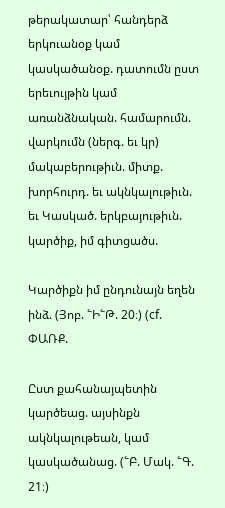թերակատար՝ հանդերձ երկուանօք կամ կասկածանօք. դատումն ըստ երեւույթին կամ առանձնական. համարումն. վարկումն (ներգ. եւ կր) մակաբերութիւն. միտք. խորհուրդ. եւ ակնկալութիւն. եւ Կասկած. երկբայութիւն. կարծիք, իմ գիտցածս.

Կարծիքն իմ ընդունայն եղեն ինձ. (Յոբ. ՟Ի՟Թ. 20։) (cf. ՓԱՌՔ.

Ըստ քահանայպետին կարծեաց. այսինքն ակնկալութեան, կամ կասկածանաց. (՟Բ. Մակ. ՟Գ. 21։)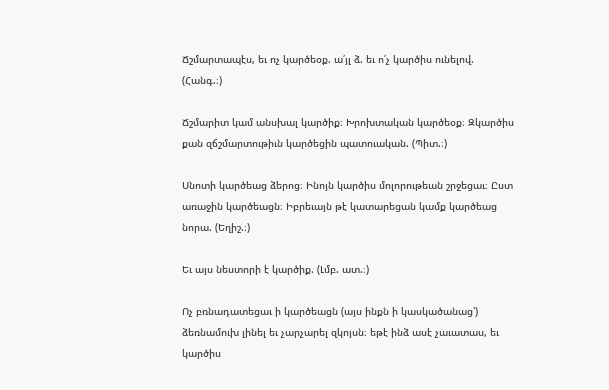Ճշմարտապէս, եւ ոչ կարծեօք. ա՛յլ ձ. եւ ո՛չ կարծիս ունելով. (Հանգ.։)

Ճշմարիտ կամ անսխալ կարծիք։ Խրոխտական կարծեօք։ Զկարծիս քան զճշմարտութիւն կարծեցին պատուական. (Պիտ.։)

Սնոտի կարծեաց ձերոց։ Ինոյն կարծիս մոլորութեան շրջեցաւ։ Ըստ առաջին կարծեացն։ Իբրեւայն թէ կատարեցան կամք կարծեաց նորա. (Եղիշ.։)

Եւ այս նեստորի է կարծիք. (Լմբ. ատ.։)

Ոչ բռնադատեցաւ ի կարծեացն (այս ինքն ի կասկածանաց՝) ձեռնամուխ լինել եւ չարչարել զկոյսն։ եթէ ինձ ասէ չաւատաս, եւ կարծիս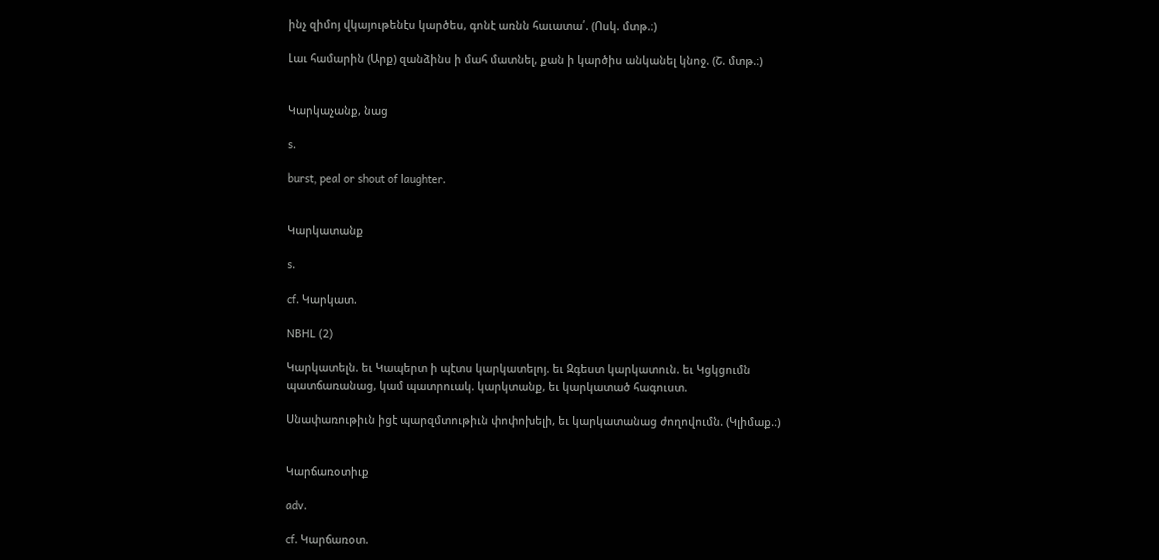ինչ զիմոյ վկայութենէս կարծես, գոնէ առնն հաւատա՛. (Ոսկ. մտթ.։)

Լաւ համարին (Արք) զանձինս ի մահ մատնել, քան ի կարծիս անկանել կնոջ. (Շ. մտթ.։)


Կարկաչանք, նաց

s.

burst, peal or shout of laughter.


Կարկատանք

s.

cf. Կարկատ.

NBHL (2)

Կարկատելն. եւ Կապերտ ի պէտս կարկատելոյ. եւ Զգեստ կարկատուն. եւ Կցկցումն պատճառանաց, կամ պատրուակ. կարկտանք, եւ կարկատած հագուստ.

Սնափառութիւն իցէ պարզմտութիւն փոփոխելի, եւ կարկատանաց ժողովումն. (Կլիմաք.։)


Կարճառօտիւք

adv.

cf. Կարճառօտ.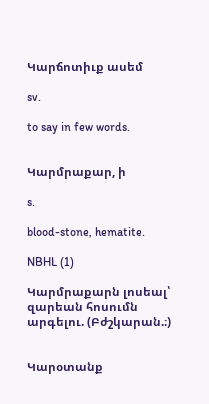Կարճոտիւք ասեմ

sv.

to say in few words.


Կարմրաքար, ի

s.

blood-stone, hematite.

NBHL (1)

Կարմրաքարն լոսեալ՝ զարեան հոսումն արգելու. (Բժշկարան.։)


Կարօտանք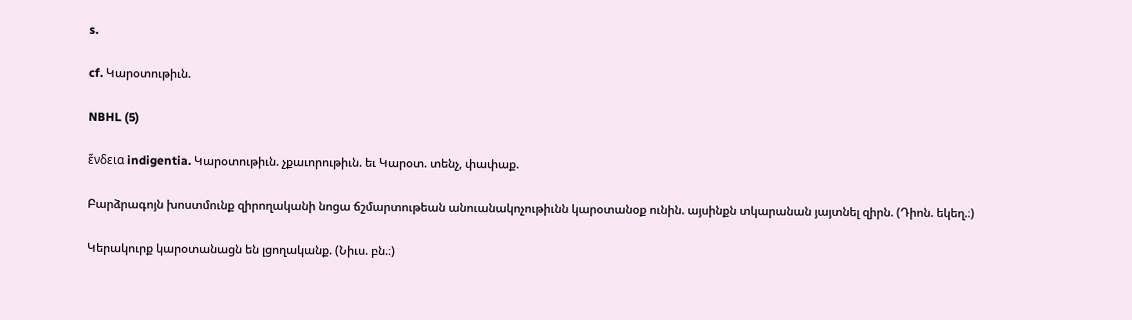s.

cf. Կարօտութիւն.

NBHL (5)

ἕνδεια indigentia. Կարօտութիւն. չքաւորութիւն. եւ Կարօտ. տենչ, փափաք.

Բարձրագոյն խոստմունք զիրողականի նոցա ճշմարտութեան անուանակոչութիւնն կարօտանօք ունին. այսինքն տկարանան յայտնել զիրն. (Դիոն. եկեղ.։)

Կերակուրք կարօտանացն են լցողականք. (Նիւս. բն.։)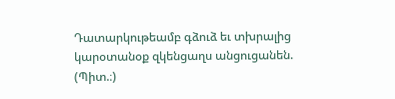Դատարկութեամբ գձուձ եւ տխրալից կարօտանօք զկենցաղս անցուցանեն. (Պիտ.։)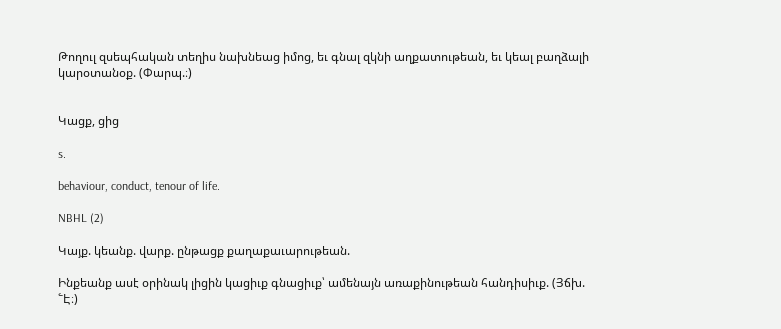Թողուլ զսեպհական տեղիս նախնեաց իմոց, եւ գնալ զկնի աղքատութեան, եւ կեալ բաղձալի կարօտանօք. (Փարպ.։)


Կացք, ցից

s.

behaviour, conduct, tenour of life.

NBHL (2)

Կայք. կեանք. վարք. ընթացք քաղաքաւարութեան.

Ինքեանք ասէ օրինակ լիցին կացիւք գնացիւք՝ ամենայն առաքինութեան հանդիսիւք. (Յճխ. ՟Է։)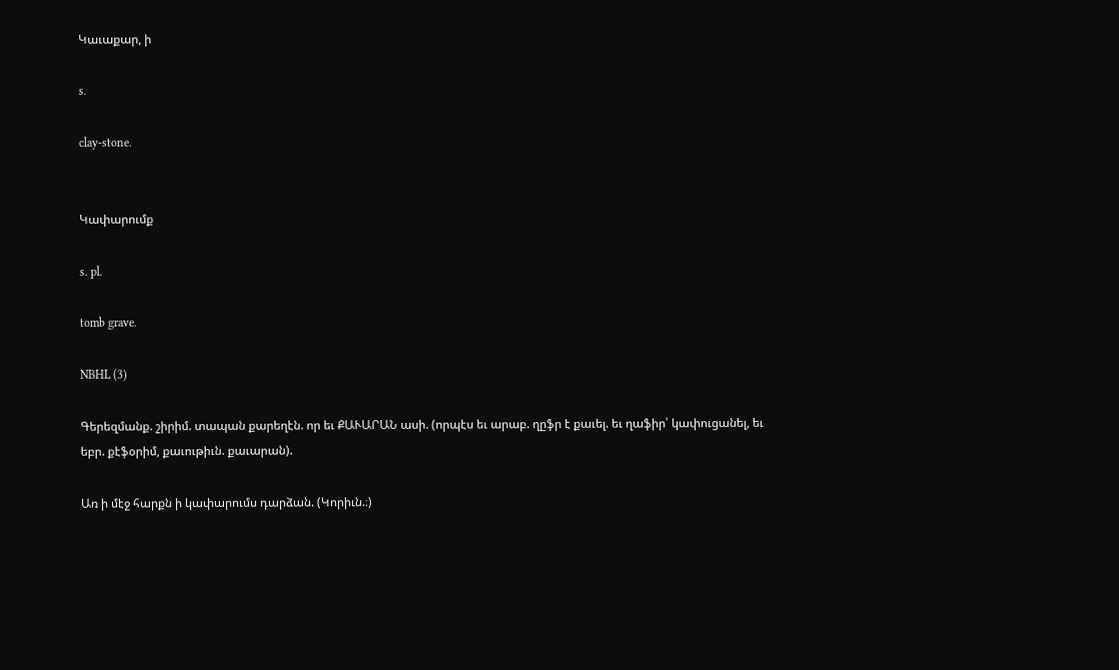Կաւաքար, ի

s.

clay-stone.


Կափարումք

s. pl.

tomb grave.

NBHL (3)

Գերեզմանք. շիրիմ. տապան քարեղէն. որ եւ ՔԱՒԱՐԱՆ ասի. (որպէս եւ արաբ. ղըֆր է քաւել. եւ ղաֆիր՝ կափուցանել, եւ եբր. քէֆօրիմ, քաւութիւն. քաւարան).

Առ ի մէջ հարքն ի կափարումս դարձան. (Կորիւն.։)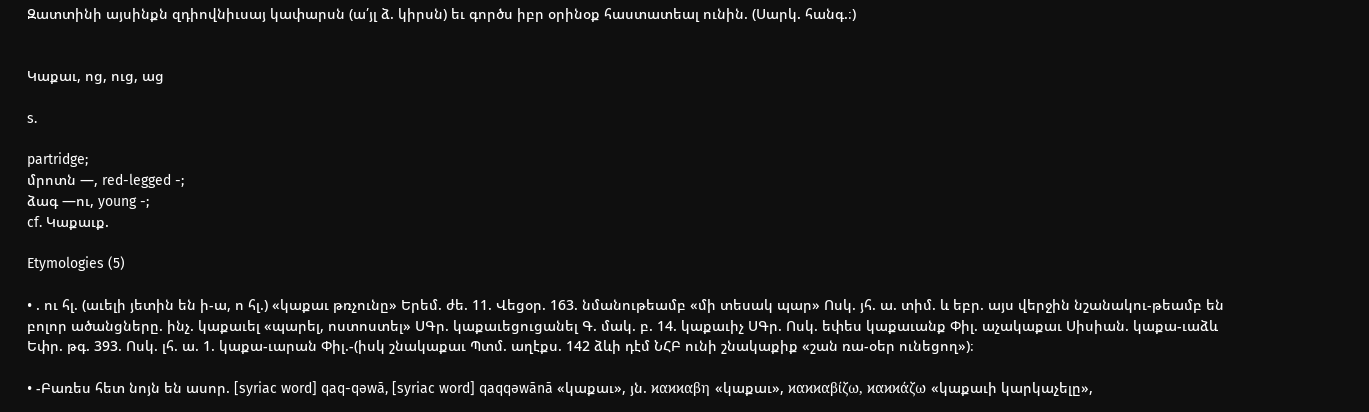Զատտինի այսինքն զդիովնիւսայ կափարսն (ա՛յլ ձ. կիրսն) եւ գործս իբր օրինօք հաստատեալ ունին. (Սարկ. հանգ.։)


Կաքաւ, ոց, ուց, աց

s.

partridge;
մրոտն —, red-legged -;
ձագ —ու, young -;
cf. Կաքաւք.

Etymologies (5)

• . ու հլ. (աւելի յետին են ի-ա, ո հլ.) «կաքաւ թռչունը» Երեմ. ժե. 11. Վեցօր. 163. նմանութեամբ «մի տեսակ պար» Ոսկ. յհ. ա. տիմ. և եբր. այս վերջին նշանակու-թեամբ են բոլոր ածանցները. ինչ. կաքաւել «պարել, ոստոստել» ՍԳր. կաքաւեցուցանել Գ. մակ. բ. 14. կաքաւիչ ՍԳր. Ոսկ. եփես կաքաւանք Փիլ. աչակաքաւ Սիսիան. կաքա-ւաձև Եփր. թգ. 393. Ոսկ. լհ. ա. 1. կաքա-ւարան Փիլ.-(իսկ շնակաքաւ Պտմ. աղէքս. 142 ձևի դէմ ՆՀԲ ունի շնակաքիք «շան ռա-օեր ունեցող»)։

• -Բառես հետ նոյն են ասոր. [syriac word] qaq-qəwā, [syriac word] qaqqəwānā «կաքաւ», յն. ϰαϰϰαβη «կաքաւ», ϰαϰϰαβίζω, ϰαϰϰάζω «կաքաւի կարկաչելը»,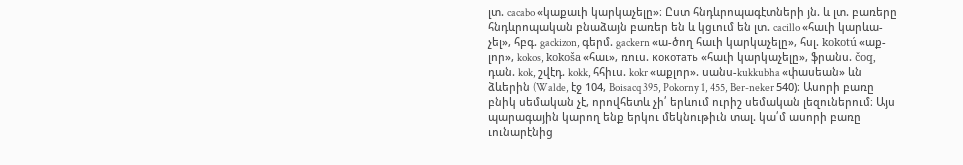լտ. cacabo «կաքաւի կարկաչելը»։ Ըստ հնդևրոպագէտների յն. և լտ. բառերը հնդևրոպական բնաձայն բառեր են և կցւում են լտ. cacillo «հաւի կարևա-չել», հբգ. gackizon, գերմ. gackern «ա-ծող հաւի կարկաչելը», հսլ. kokotú «աք-լոր», kokos, kokoša «հաւ», ռուս. кокотать «հաւի կարկաչելը», ֆրանս. čoq, դան. kok, շվէդ. kokk, հհիւս. kokr «աքլոր». սանս-kukkubha «փասեան» ևն ձևերին (Walde, էջ 104, Boisacq 395, Pokorny 1, 455, Ber-neker 540)։ Ասորի բառը բնիկ սեմական չէ, որովհետև չի՛ երևում ուրիշ սեմական լեզուներում։ Այս պարագային կարող ենք երկու մեկնութիւն տալ. կա՛մ ասորի բառը ւունարէնից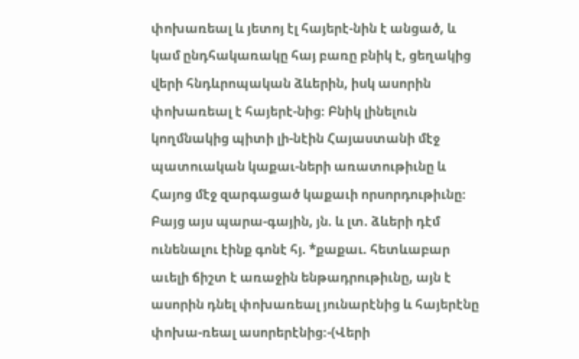փոխառեալ և յետոյ էլ հայերէ-նին է անցած, և կամ ընդհակառակը հայ բառը բնիկ է, ցեղակից վերի հնդևրոպական ձևերին, իսկ ասորին փոխառեալ է հայերէ-նից։ Բնիկ լինելուն կողմնակից պիտի լի-նէին Հայաստանի մէջ պատուական կաքաւ-ների առատութիւնը և Հայոց մէջ զարգացած կաքաւի որսորդութիւնը։ Բայց այս պարա-գային, յն. և լտ. ձևերի դէմ ունենալու էինք գոնէ հյ. *քաքաւ. հետևաբար աւելի ճիշտ է առաջին ենթադրութիւնը, այն է ասորին դնել փոխառեալ յունարէնից և հայերէնը փոխա-ռեալ ասորերէնից։-(Վերի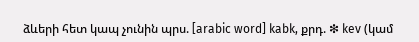ձևերի հետ կապ չունին պրս. [arabic word] kabk, քրդ. ❇ kev (կամ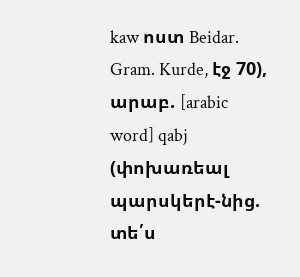kaw ոստ Beidar. Gram. Kurde, էջ 70), արաբ. [arabic word] qabj (փոխառեալ պարսկերէ-նից. տե՛ս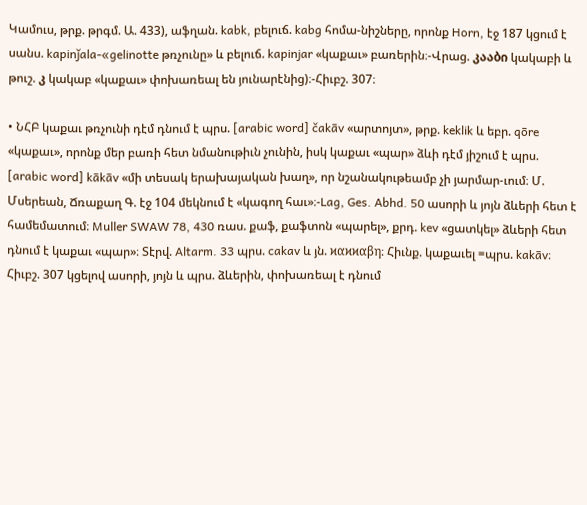Կամուս, թրք. թրգմ. Ա. 433), աֆղան. kabk, բելուճ. kabg հոմա-նիշները, որոնք Horn, էջ 187 կցում է սանս. kapinǰala-«gelinotte թռչունը» և բելուճ. kapinjar «կաքաւ» բառերին։-Վրաց. კააბი կակաբի և թուշ. კ կակաբ «կաքաւ» փոխառեալ են յունարէնից)։-Հիւբշ. 307։

• ՆՀԲ կաքաւ թռչունի դէմ դնում է պրս. [arabic word] čakāv «արտոյտ», թրք. keklik և եբր. qōre «կաքաւ», որոնք մեր բառի հետ նմանութիւն չունին, իսկ կաքաւ «պար» ձևի դէմ յիշում է պրս. [arabic word] kākāv «մի տեսակ երախայական խաղ», որ նշանակութեամբ չի յարմար-ւում։ Մ. Մսերեան, Ճռաքաղ Գ. էջ 104 մեկնում է «կագող հաւ»։-Lag, Ges. Abhd. 50 ասորի և յոյն ձևերի հետ է համեմատում։ Muller SWAW 78, 430 ռաս. քաֆ, քաֆտոն «պարել», քրդ. kev «ցատկել» ձևերի հետ դնում է կաքաւ «պար»։ Տէրվ. Altarm. 33 պրս. cakav և յն. ϰαϰϰαβη։ Հիւնք. կաքաւել =պրս. kakāv։ Հիւբշ. 307 կցելով ասորի, յոյն և պրս. ձևերին, փոխառեալ է դնում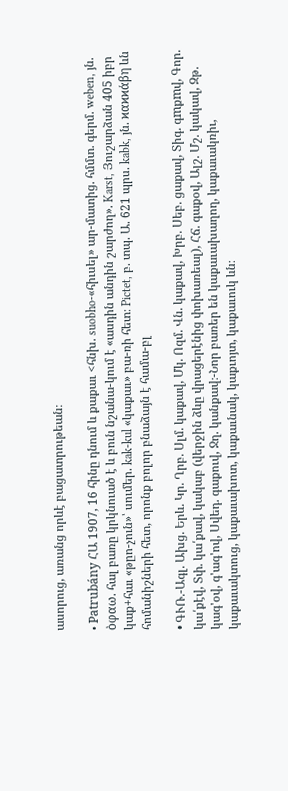ասորուց, առանց որևէ բացատրութեան։

• Patrubány ՀԱ 1907, 16 հինը դնում և քաքաւ <հնխ. suobho-«հիւսել» ար-մատից. հմմտ. գերմ. weben, յն. ὸφαω. հալ բառը կրկնուած է և բուն նշանա-կում է «ասդին անդին շարժող». Karst, Յուշարձան 405 իբր կաք+հաւ «թըո-չուն»՝ սումեր. kak-kul «կաքաւ» բա-ռի հետ։ Pictet, բ. տպ. Ա. 621 պրս. kabk, յն. ϰαϰϰάβη ևն հոմանիշների հետ, որոնք բոլոր բնաձայն է համա-բլ

• ԳՒՌ.-Ագլ. Ախց. Երև. Կր. Ղրբ. Սլմ. կաքավ, Մկ. Ոզմ. Վն. կաքավ, Խրբ. Սեբ. ցաքավ, Տիգ. գmքmվ, Գոր. կա՛քէվ, Տփ. կա՛քավ, կակաբ (վերջին ձևը վրացերէնից փոխառեալ), Հճ. գաքօվ, Ալշ. Մշ. կակավ, Զթ. կագ'օվ, գ'ագ'ով, Սվեդ. գաքուվ, Ջղ. կանքավ։-Նոր բառեր են կաքաւախաղող, կաքաւակռիւ, կաքաւակտուց, կաքաւախոտ, կաքաւնակ, կաքւոյտ, կաքաւուկ ևն։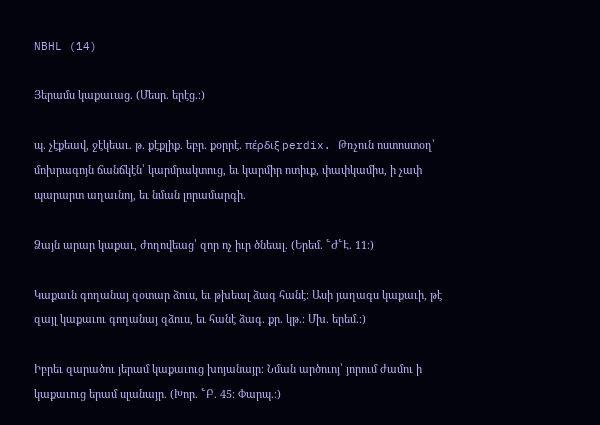NBHL (14)

Յերամս կաքաւաց. (Մեսր. երէց.։)

պ. չէքեավ, ջէկեաւ. թ. քէքլիք. եբր. քօրրէ. πέρδιξ perdix. Թռչուն ոստոստօղ՝ մոխրագոյն ճանճկէն՝ կարմրակտուց, եւ կարմիր ոտիւք, փափկամիս, ի չափ պարարտ աղաւնոյ, եւ նման լորամարգի.

Ձայն արար կաքաւ, ժողովեաց՝ զոր ոչ իւր ծնեալ. (Երեմ. ՟Ժ՟Է. 11։)

Կաքաւն գողանայ զօտար ձուս, եւ թխեալ ձագ հանէ։ Ասի յաղագս կաքաւի, թէ զայլ կաքաւու գողանայ զձուս, եւ հանէ ձագ. քր. կթ.։ Մխ. երեմ.։)

Իբրեւ զարածու յերամ կաքաւուց խոյանայր։ Նման արծուոյ՝ յորում ժամու ի կաքաւուց երամ սլանայր. (Խոր. ՟Բ. 45։ Փարպ.։)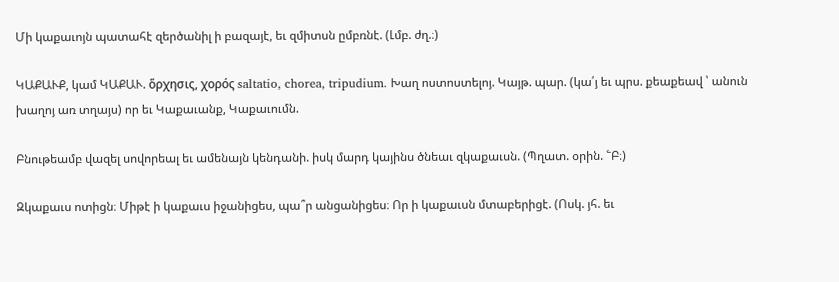Մի կաքաւոյն պատահէ զերծանիլ ի բազայէ, եւ զմիտսն ըմբռնէ. (Լմբ. ժղ.։)

ԿԱՔԱՒՔ, կամ ԿԱՔԱՒ. ὅρχησις, χορός saltatio, chorea, tripudium. Խաղ ոստոստելոյ. Կայթ. պար. (կա՛յ եւ պրս. քեաքեավ ՝ անուն խաղոյ առ տղայս) որ եւ Կաքաւանք, Կաքաւումն.

Բնութեամբ վազել սովորեալ եւ ամենայն կենդանի. իսկ մարդ կայինս ծնեաւ զկաքաւսն. (Պղատ. օրին. ՟Բ։)

Զկաքաւս ոտիցն։ Միթէ ի կաքաւս իջանիցես, պա՞ր անցանիցես։ Որ ի կաքաւսն մտաբերիցէ. (Ոսկ. յհ. եւ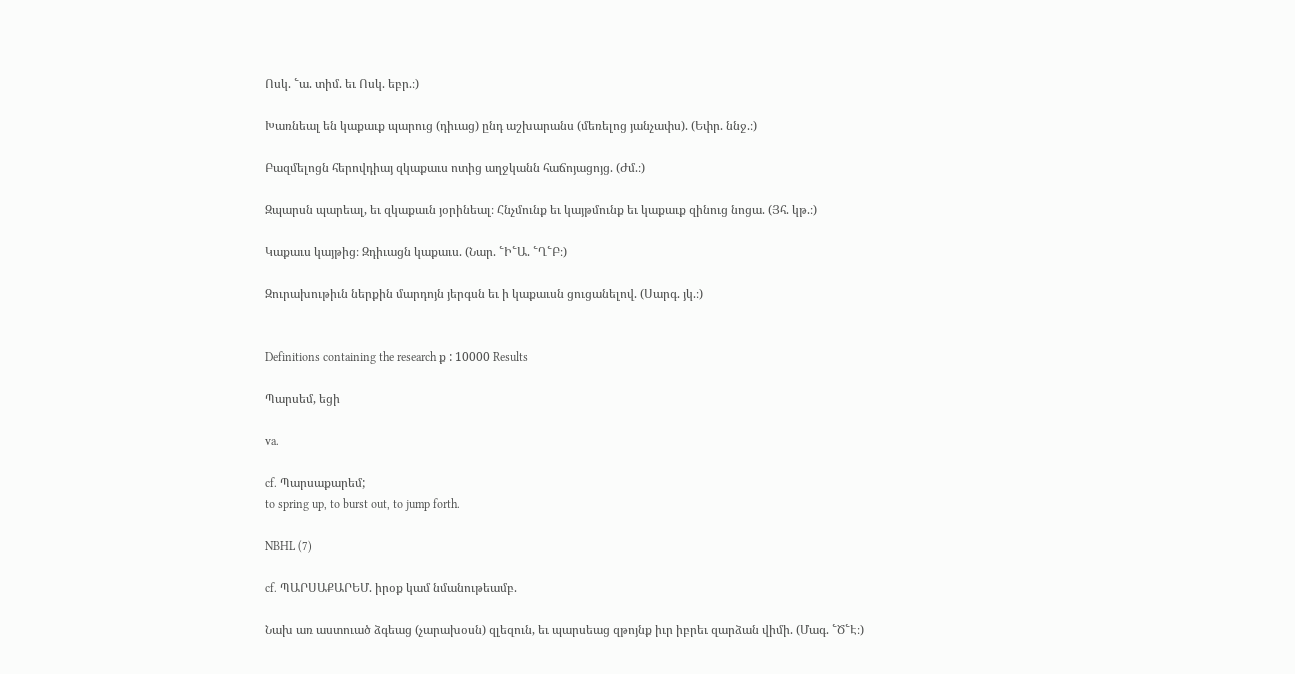Ոսկ. ՟ա. տիմ. եւ Ոսկ. եբր.։)

Խառնեալ են կաքաւք պարուց (դիւաց) ընդ աշխարանս (մեռելոց յանչափս). (Եփր. ննջ.։)

Բազմելոցն հերովդիայ զկաքաւս ոտից աղջկանն հաճոյացոյց. (Ժմ.։)

Զպարսն պարեալ, եւ զկաքաւն յօրինեալ։ Հնչմունք եւ կայթմունք եւ կաքաւք զինուց նոցա. (Յհ. կթ.։)

Կաքաւս կայթից։ Զդիւացն կաքաւս. (Նար. ՟Ի՟Ա. ՟Ղ՟Բ։)

Զուրախութիւն ներքին մարդոյն յերգսն եւ ի կաքաւսն ցուցանելով. (Սարգ. յկ.։)


Definitions containing the research ք : 10000 Results

Պարսեմ, եցի

va.

cf. Պարսաքարեմ;
to spring up, to burst out, to jump forth.

NBHL (7)

cf. ՊԱՐՍԱՔԱՐԵՄ. իրօք կամ նմանութեամբ.

Նախ առ աստուած ձգեաց (չարախօսն) զլեզուն, եւ պարսեաց զթոյնք իւր իբրեւ զարձան վիմի. (Մագ. ՟Ծ՟Է։)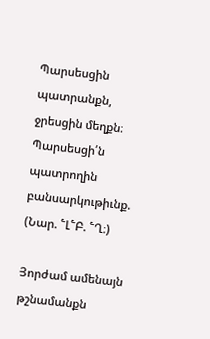Պարսեսցին պատրանքն, ջրեսցին մեղքն։ Պարսեսցի՛ն պատրողին բանսարկութիւնք. (Նար. ՟Լ՟Բ. ՟Ղ։)

Յորժամ ամենայն թշնամանքն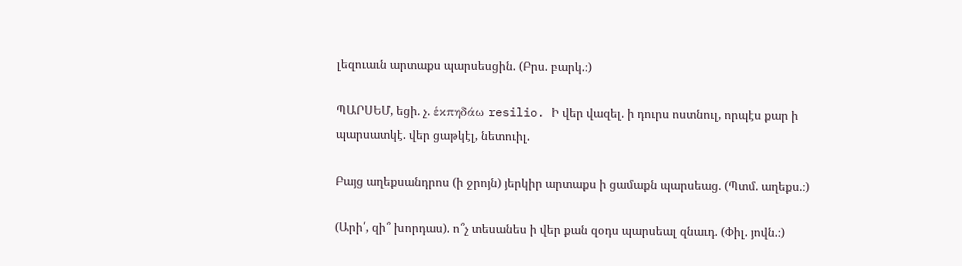լեզուաւն արտաքս պարսեսցին. (Բրս. բարկ.։)

ՊԱՐՍԵՄ, եցի. չ. ἑκπηδάω resilio. Ի վեր վազել. ի դուրս ոստնուլ, որպէս քար ի պարսատկէ. վեր ցաթկէլ, նետուիլ.

Բայց աղեքսանդրոս (ի ջրոյն) յերկիր արտաքս ի ցամաքն պարսեաց. (Պտմ. աղեքս.։)

(Արի՛, զի՞ խորդաս). ո՞չ տեսանես ի վեր քան զօդս պարսեալ զնաւդ. (Փիլ. յովն.։)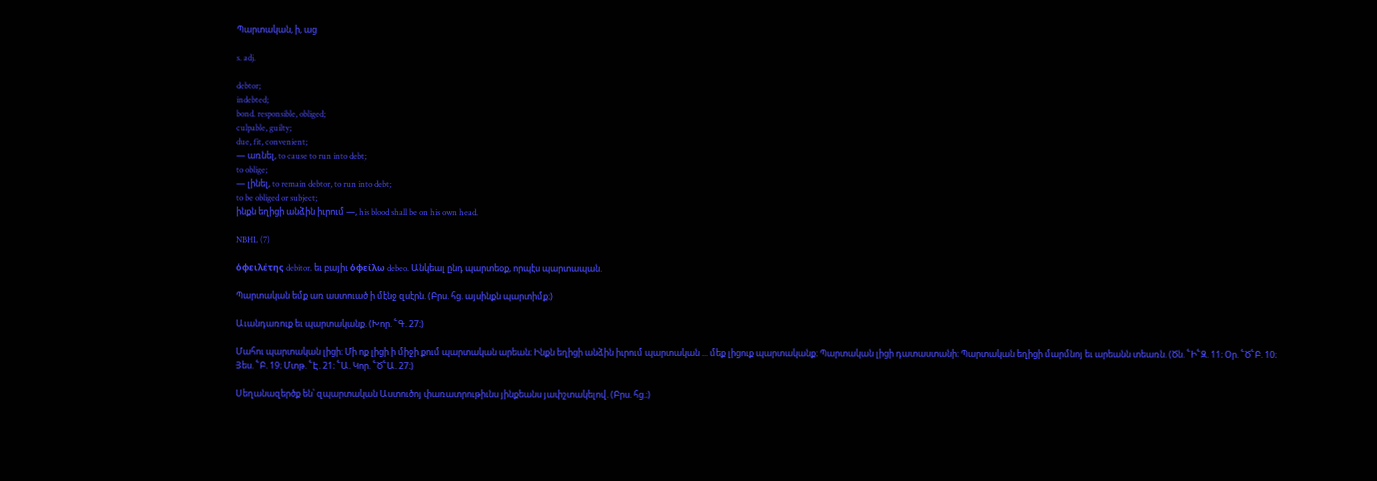Պարտական, ի, աց

s. adj.

debtor;
indebted;
bond. responsible, obliged;
culpable, guilty;
due, fit, convenient;
— առնել, to cause to run into debt;
to oblige;
— լինել, to remain debtor, to run into debt;
to be obliged or subject;
ինքն եղիցի անձին իւրում —, his blood shall be on his own head.

NBHL (7)

ὁφειλέτης debitor. եւ բայիւ ὁφείλω debeo. Անկեալ ընդ պարտեօք, որպէս պարտապան.

Պարտական եմք առ աստուած ի մէնջ զսէրն. (Բրս. հց. այսինքն պարտիմք։)

Աւանդառուք եւ պարտականք. (Խոր. ՟Գ. 27։)

Մահու պարտական լիցի։ Մի ոք լիցի ի միջի քում պարտական արեան։ Ինքն եղիցի անձին իւրում պարտական ... մեք լիցուք պարտականք։ Պարտական լիցի դատաստանի։ Պարտական եղիցի մարմնոյ եւ արեանն տեառն. (Ծն. ՟Ի՟Զ. 11։ Օր. ՟Ծ՟Բ. 10։ Յես. ՟Բ. 19։ Մտթ. ՟Է. 21։ ՟Ա. Կոր. ՟Ծ՟Ա. 27։)

Սեղանազերծք են՝ զպարտական Աստուծոյ փառատրութիւնս յինքեանս յափշտակելով. (Բրս. հց.։)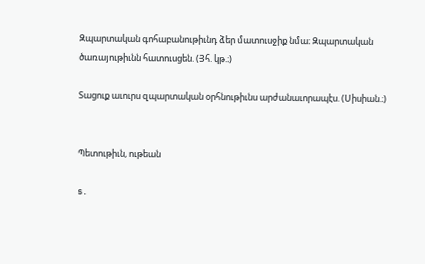Զպարտական գոհաբանութիւնդ ձեր մատուսջիք նմա։ Զպարտական ծառայութիւնն հատուսցեն. (Յհ. կթ.։)

Տացուք աւուրս զպարտական օրհնութիւնս արժանաւորապէս. (Սիսիան.։)


Պետութիւն, ութեան

s.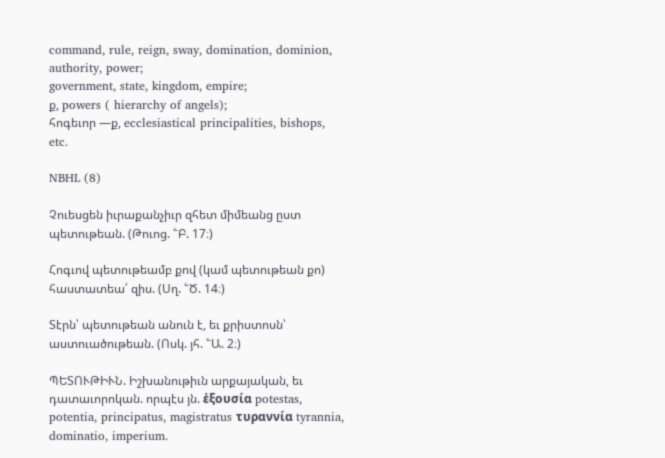command, rule, reign, sway, domination, dominion, authority, power;
government, state, kingdom, empire;
ք, powers ( hierarchy of angels);
հոգեւոր —ք, ecclesiastical principalities, bishops, etc.

NBHL (8)

Չուեսցեն իւրաքանչիւր զհետ միմեանց ըստ պետութեան. (Թուոց. ՟Բ. 17։)

Հոգւով պետութեամբ քով (կամ պետութեան քո) հաստատեա՛ զիս. (Սղ. ՟Ծ. 14։)

Տէրն՝ պետութեան անուն է, եւ քրիստոսն՝ աստուածութեան. (Ոսկ. յհ. ՟Ա. 2։)

ՊԵՏՈՒԹԻՒՆ. Իշխանութիւն արքայական, եւ դատաւորոկան. որպէս յն. ἑξουσία potestas, potentia, principatus, magistratus τυραννία tyrannia, dominatio, imperium.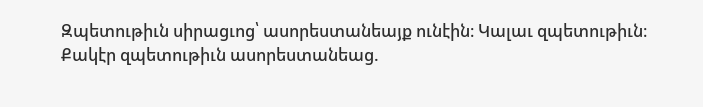Զպետութիւն սիրացւոց՝ ասորեստանեայք ունէին։ Կալաւ զպետութիւն։ Քակէր զպետութիւն ասորեստանեաց.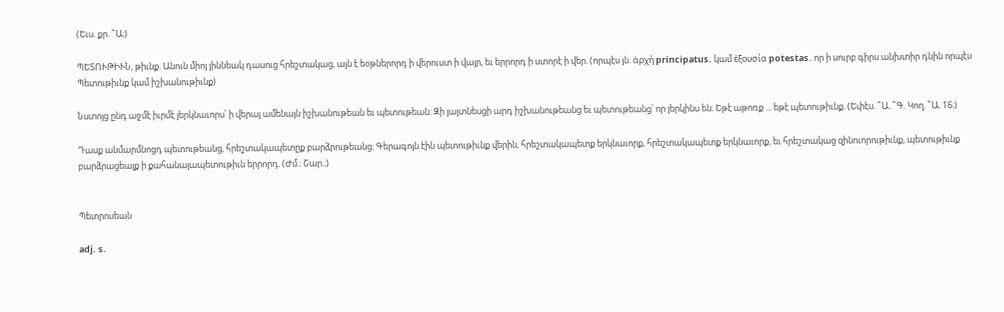(Եւս. քր. ՟Ա։)

ՊԵՏՈՒԹԻՒՆ, թիւնք. Անուն միոյ յիննեակ դասուց հրեշտակաց, այն է եօթներորդ ի վերուստ ի վայր, եւ երրորդ ի ստորէ ի վեր. (որպէս յն. ἁρχή principatus. կամ ἑξουσία potestas. որ ի սուրբ գիրս անխտիր դնին որպէս Պետութիւնք կամ իշխանութիւնք)

Նստոյց ընդ աջմէ իւրմէ յերկնաւորս՝ ի վերայ ամենայն իշխանութեան եւ պետութեան։ Զի յայտնեսցի արդ իշխանութեանց եւ պետութեանց՝ որ յերկինս են։ Եթէ աթոռք ... եթէ պետութիւնք. (Եփէս. ՟Ա. ՟Գ. Կող. ՟Ա. 16։)

Դասք անմարմնոցդ պետութեանց, հրեշտակապետըք բարձրութեանց։ Գերագոյն էին պետութիւնք վերին, հրեշտակապետք երկնաւորք, հրեշտակապետք երկնաւորք, եւ հրեշտակաց զինուորութիւնք, պետութիւնք բարձրացեալք ի քահանայապետութիւն երրորդ. (Ժմ.։ Շար.։)


Պետրոսեան

adj. s.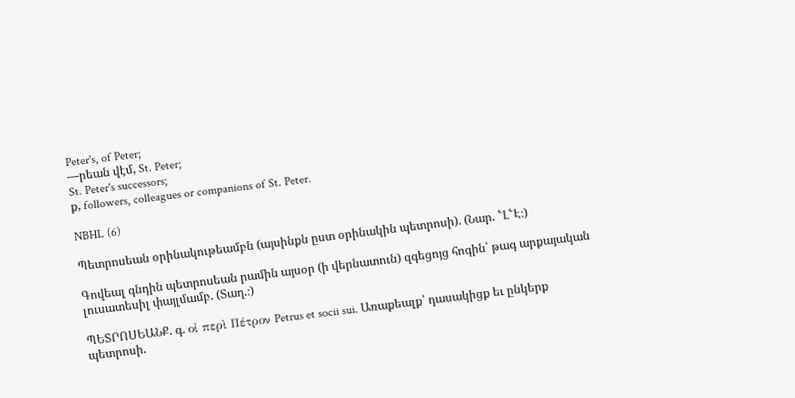Peter's, of Peter;
—րեան վէմ, St. Peter;
St. Peter's successors;
ք, followers, colleagues or companions of St. Peter.

NBHL (6)

Պետրոսեան օրինակութեամբն (այսինքն ըստ օրինակին պետրոսի). (Նար. ՟Լ՟Է։)

Գովեալ գնդին պետրոսեան րամին այսօր (ի վերնատուն) զգեցոյց հոգին՝ թագ արքայական լուսատեսիլ փայլմամբ. (Տաղ.։)

ՊԵՏՐՈՍԵԱՆՔ. գ. οἰ περὶ Πέτρον Petrus et socii sui. Առաքեալք՝ դասակիցք եւ ընկերք պետրոսի.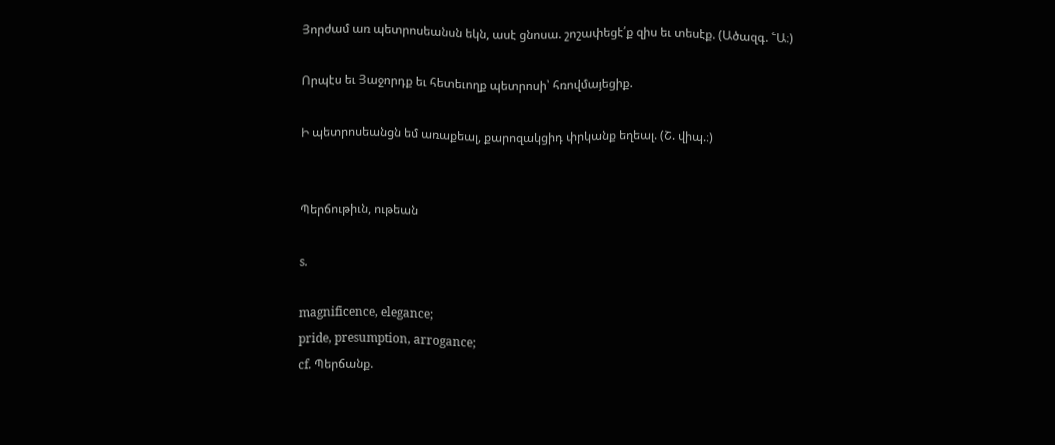Յորժամ առ պետրոսեանսն եկն, ասէ ցնոսա. շոշափեցէ՛ք զիս եւ տեսէք. (Ածազգ. ՟Ա։)

Որպէս եւ Յաջորդք եւ հետեւողք պետրոսի՝ հռովմայեցիք.

Ի պետրոսեանցն եմ առաքեալ, քարոզակցիդ փրկանք եղեալ. (Շ. վիպ.։)


Պերճութիւն, ութեան

s.

magnificence, elegance;
pride, presumption, arrogance;
cf. Պերճանք.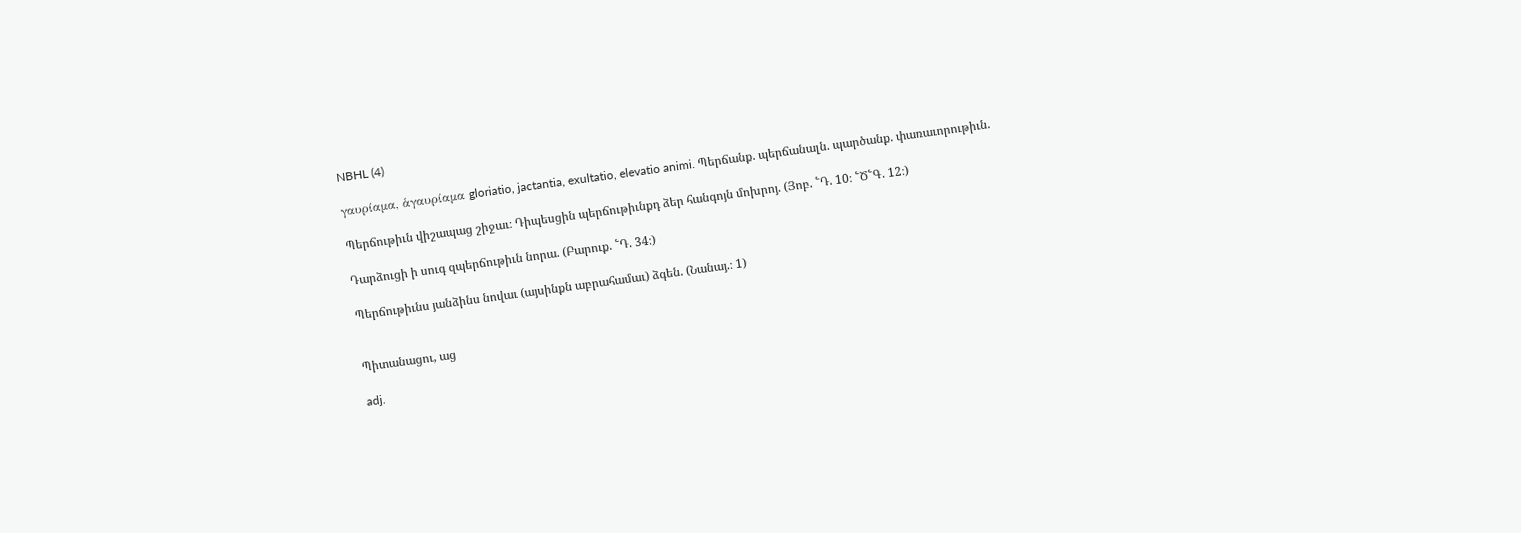NBHL (4)

γαυρίαμα, ἁγαυρίαμα gloriatio, jactantia, exultatio, elevatio animi. Պերճանք. պերճանալն. պարծանք. փառաւորութիւն.

Պերճութիւն վիշապաց շիջաւ։ Դիպեսցին պերճութիւնքդ ձեր հանգոյն մոխրոյ. (Յոբ. ՟Դ. 10։ ՟Ծ՟Գ. 12։)

Դարձուցի ի սուգ զպերճութիւն նորա. (Բարուք. ՟Դ. 34։)

Պերճութիւնս յանձինս նովաւ (այսինքն աբրահամաւ) ձգեն. (Նանայ.։ 1)


Պիտանացու, աց

adj.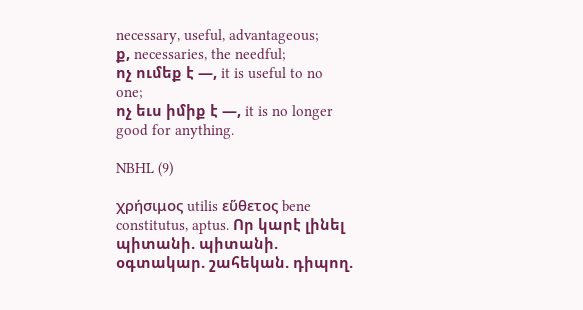necessary, useful, advantageous;
ք, necessaries, the needful;
ոչ ումեք է —, it is useful to no one;
ոչ եւս իմիք է —, it is no longer good for anything.

NBHL (9)

χρήσιμος utilis εὕθετος bene constitutus, aptus. Որ կարէ լինել պիտանի. պիտանի. օգտակար. շահեկան. դիպող.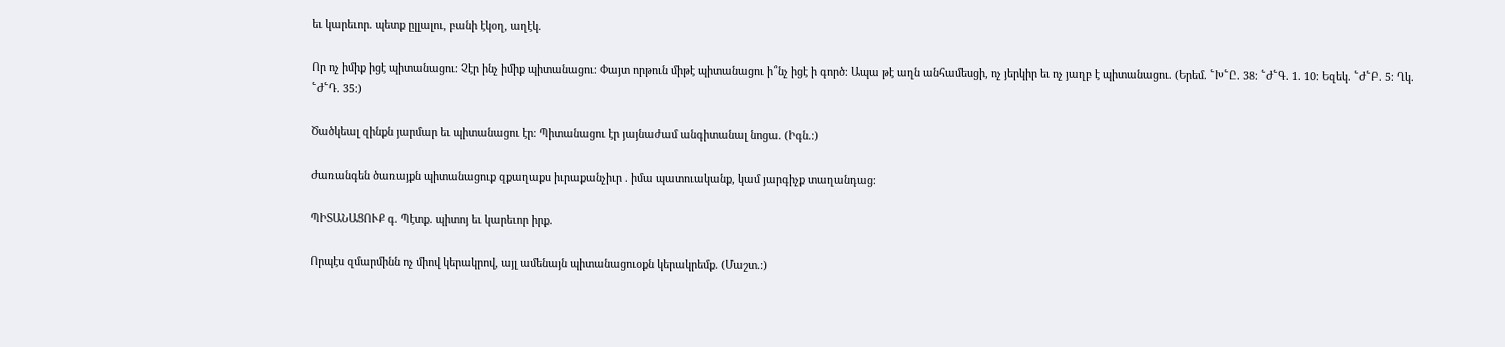եւ կարեւոր. պետք ըլլալու, բանի էկօղ, աղէկ.

Որ ոչ իմիք իցէ պիտանացու։ Չէր ինչ իմիք պիտանացու։ Փայտ որթուն միթէ պիտանացու ի՞նչ իցէ ի գործ։ Ապա թէ աղն անհամեսցի, ոչ յերկիր եւ ոչ յաղբ է պիտանացու. (Երեմ. ՟Խ՟Ը. 38։ ՟Ժ՟Գ. 1. 10։ Եզեկ. ՟Ժ՟Բ. 5։ Ղկ. ՟Ժ՟Դ. 35։)

Ծածկեալ զինքն յարմար եւ պիտանացու էր։ Պիտանացու էր յայնաժամ անգիտանալ նոցա. (Իգն.։)

Ժառանգեն ծառայքն պիտանացուք զքաղաքս իւրաքանչիւր . իմա պատուականք, կամ յարգիչք տաղանդաց։

ՊԻՏԱՆԱՑՈՒՔ գ. Պէտք. պիտոյ եւ կարեւոր իրք.

Որպէս զմարմինն ոչ միով կերակրով, այլ ամենայն պիտանացուօքն կերակրեմք. (Մաշտ.։)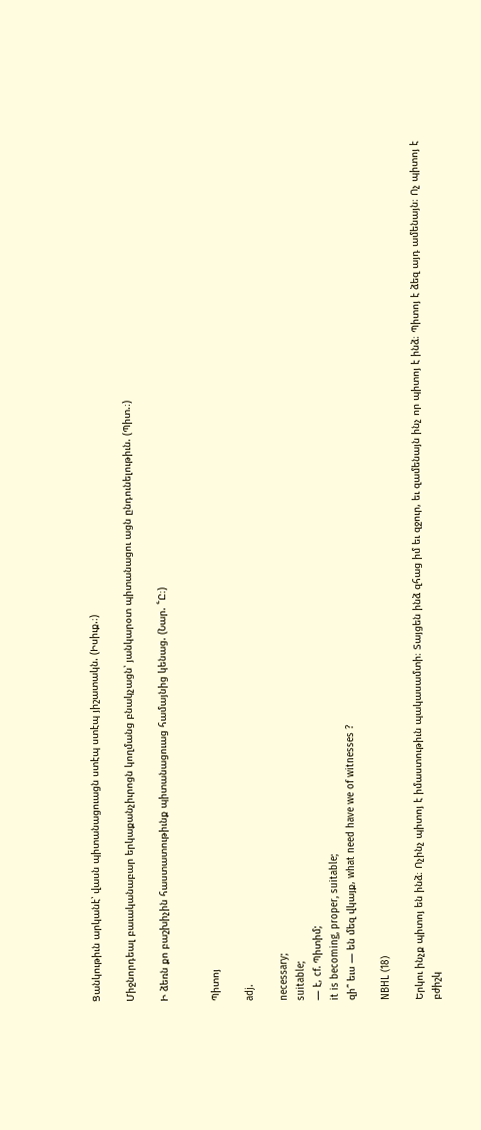Ցանկութիւն արկանէ՝ վասն պիտանացուացն ստէպ ստէպ յիշատակն. (Իսիւք.։)

Միջնորդեալ բաւականաբար երկաքանչիւրոցն կողմանց բնակչացն՝ յանկարօտ պիտանացու ացն ընդունելութիւն. (Պիտ.։)

Ի ձեռն քո բաշխիչին հաստատութիւնք պիտանացուաց համայնից կենաց. (Նար. ՟Ը։)


Պիտոյ

adj.

necessary;
suitable;
— է, cf. Պիտիմ;
it is becoming, proper, suitable;
զի՞ եւս — են մեզ վկայք, what need have we of witnesses ?

NBHL (18)

Երկու ինչք պիտոյ են ինձ։ Ոչինչ պիտոյ է իմաստութիւն պակասամտի։ Տայցեն ինձ զհաց իմ եւ զջուր, եւ զամենայն ինչ որ պիտոյ է ինձ։ Պիտոյ է ձեզ այդ ամենայն։ Ոչ պիտոյ է բժիշկ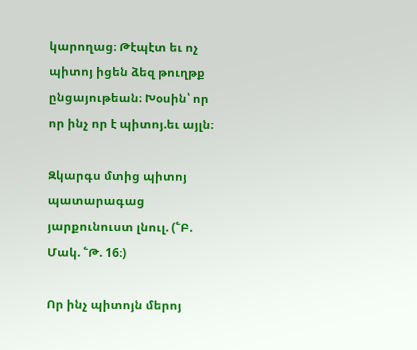կարողաց։ Թէպէտ եւ ոչ պիտոյ իցեն ձեզ թուղթք ընցայութեան։ Խօսին՝ որ որ ինչ որ է պիտոյ.եւ այլն։

Զկարգս մտից պիտոյ պատարագաց յարքունուստ լնուլ. (՟Բ. Մակ. ՟Թ. 16։)

Որ ինչ պիտոյն մերոյ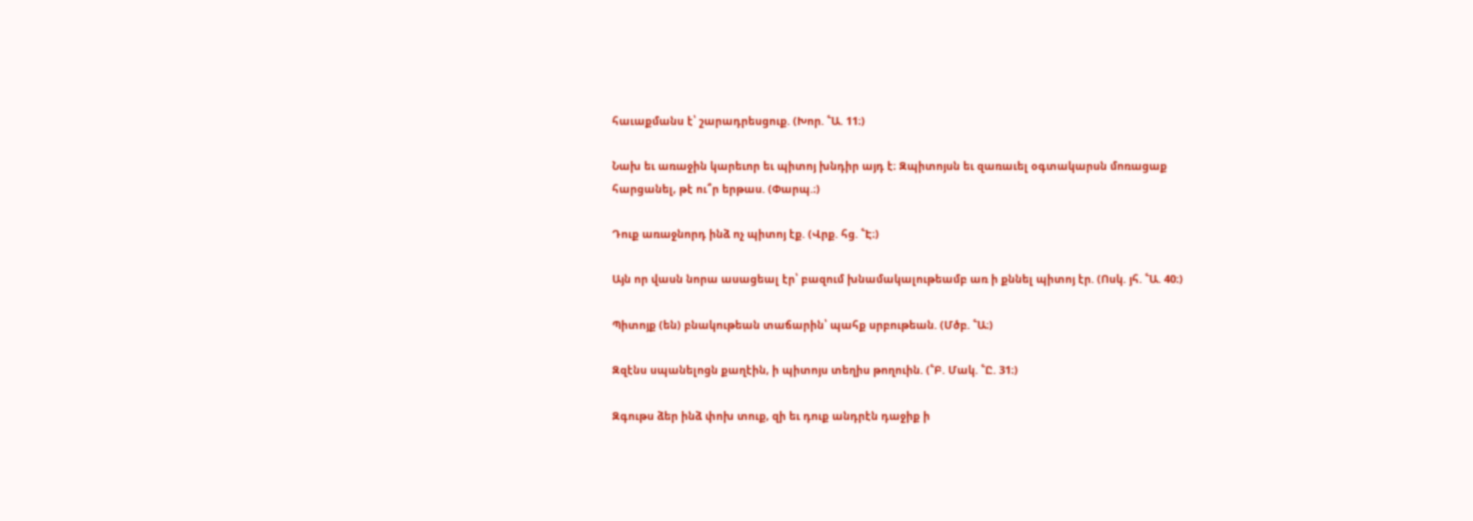հաւաքմանս է՝ շարադրեսցուք. (Խոր. ՟Ա. 11։)

Նախ եւ առաջին կարեւոր եւ պիտոյ խնդիր այդ է։ Զպիտոյսն եւ զառաւել օգտակարսն մոռացաք հարցանել, թէ ու՞ր երթաս. (Փարպ.։)

Դուք առաջնորդ ինձ ոչ պիտոյ էք. (Վրք. հց. ՟Է։)

Այն որ վասն նորա ասացեալ էր՝ բազում խնամակալութեամբ առ ի քննել պիտոյ էր. (Ոսկ. յհ. ՟Ա. 40։)

Պիտոյք (են) բնակութեան տաճարին՝ պահք սրբութեան. (Մծբ. ՟Ա։)

Զզէնս սպանելոցն քաղէին, ի պիտոյս տեղիս թողուին. (՟Բ. Մակ. ՟Ը. 31։)

Զգութս ձեր ինձ փոխ տուք, զի եւ դուք անդրէն դաջիք ի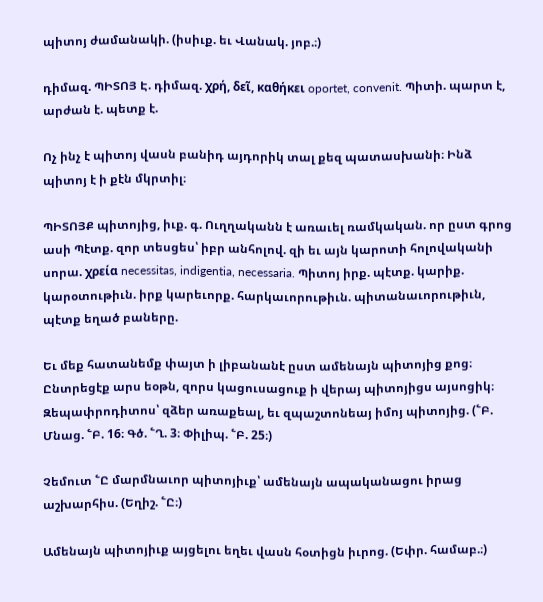պիտոյ ժամանակի. (իսիւք. եւ Վանակ. յոբ.։)

դիմազ. ՊԻՏՈՅ Է. դիմազ. χρή, δεῖ, καθήκει oportet, convenit. Պիտի. պարտ է, արժան է. պետք է.

Ոչ ինչ է պիտոյ վասն բանիդ այդորիկ տալ քեզ պատասխանի։ Ինձ պիտոյ է ի քէն մկրտիլ։

ՊԻՏՈՅՔ պիտոյից, իւք. գ. Ուղղականն է առաւել ռամկական. որ ըստ գրոց ասի Պէտք. զոր տեսցես՝ իբր անհոլով. զի եւ այն կարոտի հոլովականի սորա. χρεία necessitas, indigentia, necessaria. Պիտոյ իրք. պէտք. կարիք. կարօտութիւն. իրք կարեւորք. հարկաւորութիւն. պիտանաւորութիւն, պէտք եղած բաները.

Եւ մեք հատանեմք փայտ ի լիբանանէ ըստ ամենայն պիտոյից քոց։ Ընտրեցէք արս եօթն, զորս կացուսացուք ի վերայ պիտոյիցս այսոցիկ։ Զեպափրոդիտոս՝ զձեր առաքեալ, եւ զպաշտոնեայ իմոյ պիտոյից. (՟Բ. Մնաց. ՟Բ. 16։ Գծ. ՟Ղ. 3։ Փիլիպ. ՟Բ. 25։)

Չեմուտ ՟Ը մարմնաւոր պիտոյիւք՝ ամենայն ապականացու իրաց աշխարհիս. (Եղիշ. ՟Ը։)

Ամենայն պիտոյիւք այցելու եղեւ վասն հօտիցն իւրոց. (Եփր. համաբ.։)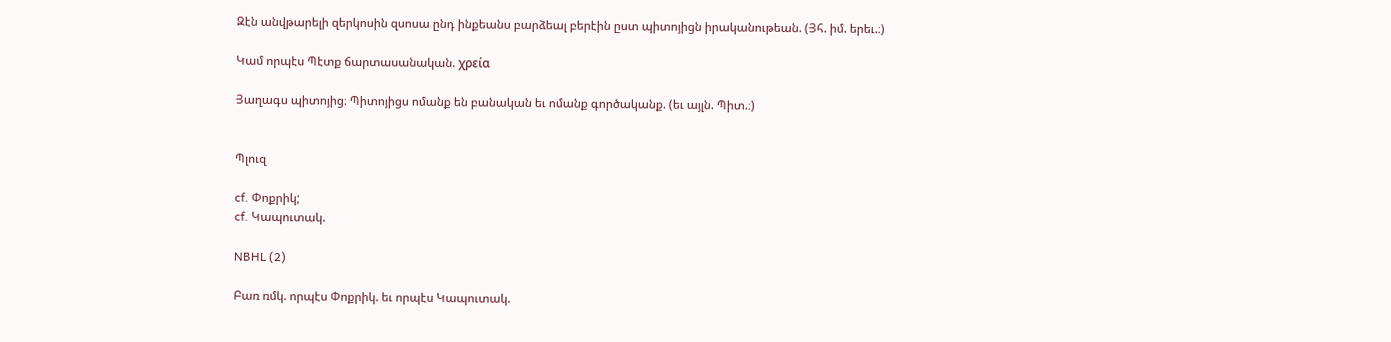Զէն անվթարելի զերկոսին զսոսա ընդ ինքեանս բարձեալ բերէին ըստ պիտոյիցն իրականութեան. (Յհ. իմ. երեւ.։)

Կամ որպէս Պէտք ճարտասանական. χρεία

Յաղագս պիտոյից։ Պիտոյիցս ոմանք են բանական եւ ոմանք գործականք. (եւ այլն. Պիտ.։)


Պլուզ

cf. Փոքրիկ;
cf. Կապուտակ.

NBHL (2)

Բառ ռմկ. որպէս Փոքրիկ. եւ որպէս Կապուտակ.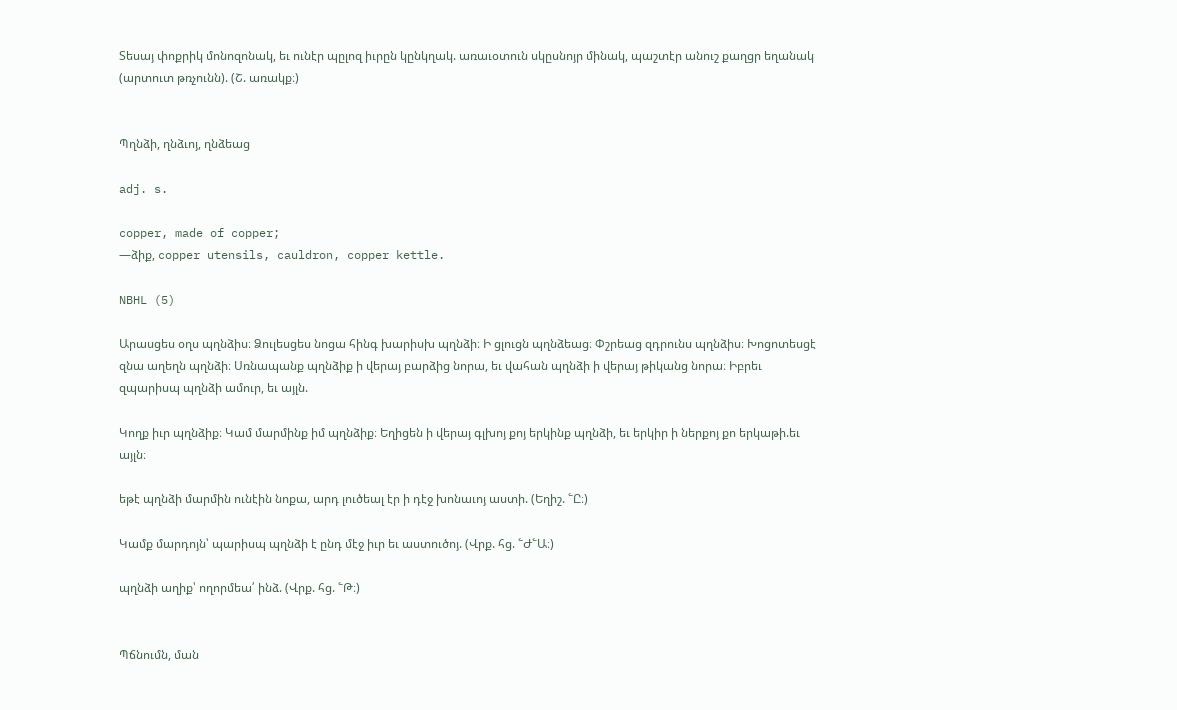Տեսայ փոքրիկ մոնոզոնակ, եւ ունէր պըլոզ իւրըն կընկղակ. առաւօտուն սկըսնոյր մինակ, պաշտէր անուշ քաղցր եղանակ (արտուտ թռչունն). (Շ. առակք։)


Պղնձի, ղնձւոյ, ղնձեաց

adj. s.

copper, made of copper;
—ձիք, copper utensils, cauldron, copper kettle.

NBHL (5)

Արասցես օղս պղնձիս։ Ձուլեսցես նոցա հինգ խարիսխ պղնձի։ Ի ցլուցն պղնձեաց։ Փշրեաց զդրունս պղնձիս։ Խոցոտեսցէ զնա աղեղն պղնձի։ Սռնապանք պղնձիք ի վերայ բարձից նորա, եւ վահան պղնձի ի վերայ թիկանց նորա։ Իբրեւ զպարիսպ պղնձի ամուր, եւ այլն.

Կողք իւր պղնձիք։ Կամ մարմինք իմ պղնձիք։ Եղիցեն ի վերայ գլխոյ քոյ երկինք պղնձի, եւ երկիր ի ներքոյ քո երկաթի.եւ այլն։

եթէ պղնձի մարմին ունէին նոքա, արդ լուծեալ էր ի դէջ խոնաւոյ աստի. (Եղիշ. ՟Ը։)

Կամք մարդոյն՝ պարիսպ պղնձի է ընդ մէջ իւր եւ աստուծոյ. (Վրք. հց. ՟Ժ՟Ա։)

պղնձի աղիք՝ ողորմեա՛ ինձ. (Վրք. հց. ՟Թ։)


Պճնումն, ման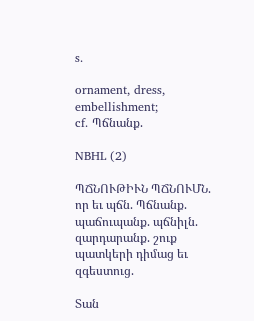s.

ornament, dress, embellishment;
cf. Պճնանք.

NBHL (2)

ՊՃՆՈՒԹԻՒՆ ՊՃՆՈՒՄՆ. որ եւ պճն. Պճնանք. պաճուպանք. պճնիլն. զարդարանք. շուք պատկերի դիմաց եւ զգեստուց.

Տան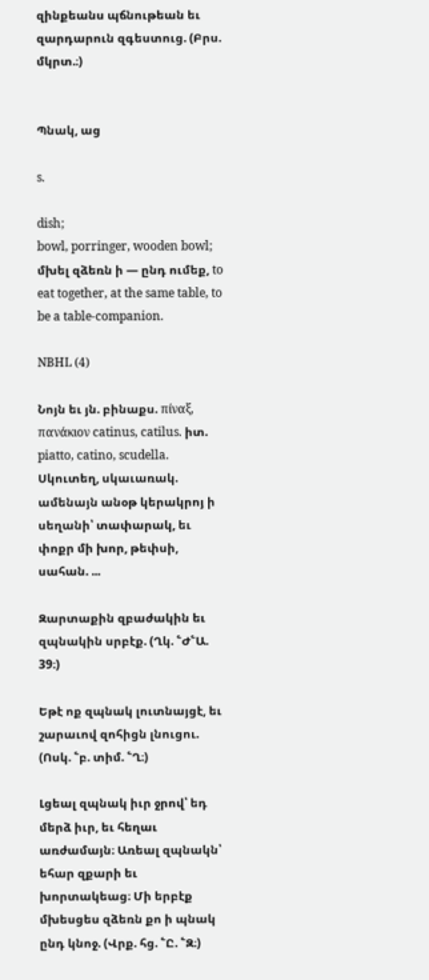զինքեանս պճնութեան եւ զարդարուն զգեստուց. (Բրս. մկրտ.։)


Պնակ, աց

s.

dish;
bowl, porringer, wooden bowl;
մխել զձեռն ի — ընդ ումեք, to eat together, at the same table, to be a table-companion.

NBHL (4)

Նոյն եւ յն. բինաքս. πίναξ, πανάκιον catinus, catilus. իտ. piatto, catino, scudella. Սկուտեղ, սկաւառակ. ամենայն անօթ կերակրոյ ի սեղանի՝ տափարակ, եւ փոքր մի խոր, թեփսի, սահան. ...

Զարտաքին զբաժակին եւ զպնակին սրբէք. (Ղկ. ՟Ժ՟Ա. 39։)

Եթէ ոք զպնակ լուտնայցէ, եւ շարաւով զոհիցն լնուցու. (Ոսկ. ՟բ. տիմ. ՟Ղ։)

Լցեալ զպնակ իւր ջրով՝ եդ մերձ իւր, եւ հեղաւ առժամայն։ Առեալ զպնակն՝ եհար զքարի եւ խորտակեաց։ Մի երբէք մխեսցես զձեռն քո ի պնակ ընդ կնոջ. (Վրք. հց. ՟Ը. ՟Զ։)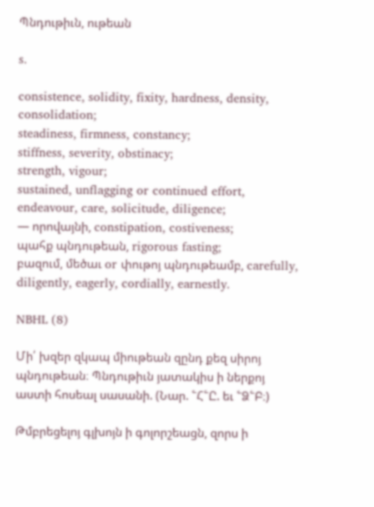Պնդութիւն, ութեան

s.

consistence, solidity, fixity, hardness, density, consolidation;
steadiness, firmness, constancy;
stiffness, severity, obstinacy;
strength, vigour;
sustained, unflagging or continued effort, endeavour, care, solicitude, diligence;
— որովայնի, constipation, costiveness;
պահք պնդութեան, rigorous fasting;
բազում, մեծաւ or փութոյ պնդութեամբ, carefully, diligently, eagerly, cordially, earnestly.

NBHL (8)

Մի՛ խզեր զկապ միութեան զընդ քեզ սիրոյ պնդութեան։ Պնդութիւն յատակիս ի ներքոյ աստի հոսեալ սասանի. (Նար. ՟Հ՟Ը. եւ ՟Ձ՟Բ։)

Թմբրեցելոյ գլխոյն ի գոլորշեացն, զորս ի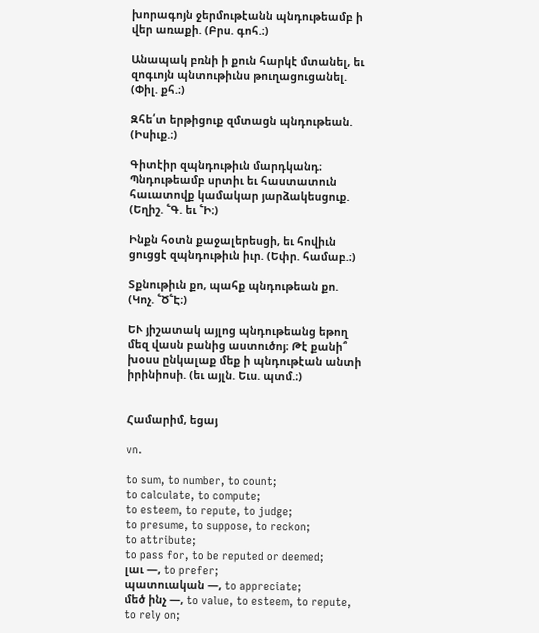խորագոյն ջերմութէանն պնդութեամբ ի վեր առաքի. (Բրս. գոհ.։)

Անապակ բռնի ի քուն հարկէ մտանել, եւ զոգւոյն պնտութիւնս թուղացուցանել. (Փիլ. քհ.։)

Զհե՛տ երթիցուք զմտացն պնդութեան. (Իսիւք.։)

Գիտէիր զպնդութիւն մարդկանդ։ Պնդութեամբ սրտիւ եւ հաստատուն հաւատովք կամակար յարձակեսցուք. (Եղիշ. ՟Գ. եւ ՟Ի։)

Ինքն հօտն քաջալերեսցի, եւ հովիւն ցուցցէ զպնդութիւն իւր. (Եփր. համաբ.։)

Տքնութիւն քո, պահք պնդութեան քո. (Կոչ. ՟Ծ՟Է։)

ԵՒ յիշատակ այլոց պնդութեանց եթող մեզ վասն բանից աստուծոյ։ Թէ քանի՞ խօսս ընկալաք մեք ի պնդութէան անտի իրինիոսի. (եւ այլն. Եւս. պտմ.։)


Համարիմ, եցայ

vn.

to sum, to number, to count;
to calculate, to compute;
to esteem, to repute, to judge;
to presume, to suppose, to reckon;
to attribute;
to pass for, to be reputed or deemed;
լաւ —, to prefer;
պատուական —, to appreciate;
մեծ ինչ —, to value, to esteem, to repute, to rely on;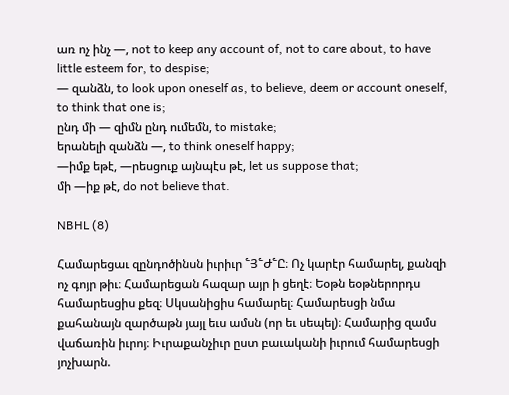առ ոչ ինչ —, not to keep any account of, not to care about, to have little esteem for, to despise;
— զանձն, to look upon oneself as, to believe, deem or account oneself, to think that one is;
ընդ մի — զիմն ընդ ումեմն, to mistake;
երանելի զանձն —, to think oneself happy;
—իմք եթէ, —րեսցուք այնպէս թէ, let us suppose that;
մի —իք թէ, do not believe that.

NBHL (8)

Համարեցաւ զընդոծինսն իւրիւր ՟Յ՟Ժ՟Ը։ Ոչ կարէր համարել, քանզի ոչ գոյր թիւ։ Համարեցան հազար այր ի ցեղէ։ Եօթն եօթներորդս համարեսցիս քեզ։ Սկսանիցիս համարել։ Համարեսցի նմա քահանայն զարծաթն յայլ եւս ամսն (որ եւ սեպել)։ Համարից զամս վաճառին իւրոյ։ Իւրաքանչիւր ըստ բաւականի իւրում համարեսցի յոչխարն.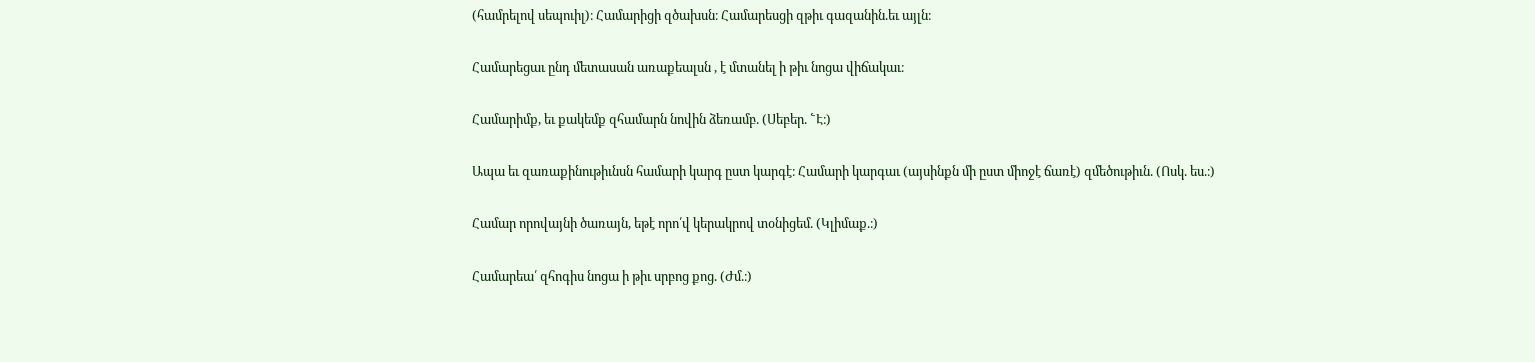(համրելով սեպուիլ)։ Համարիցի զծախսն։ Համարեսցի զթիւ գազանին.եւ այլն։

Համարեցաւ ընդ մետասան առաքեալսն , է մտանել ի թիւ նոցա վիճակաւ։

Համարիմք, եւ քակեմք զհամարն նովին ձեռամբ. (Սեբեր. ՟Է։)

Ապա եւ զառաքինութիւնսն համարի կարգ ըստ կարգէ։ Համարի կարգաւ (այսինքն մի ըստ միոջէ ճառէ) զմեծութիւն. (Ոսկ. ես.։)

Համար որովայնի ծառայն, եթէ որո՛վ կերակրով տօնիցեմ. (Կլիմաք.։)

Համարեա՛ զհոգիս նոցա ի թիւ սրբոց քոց. (Ժմ.։)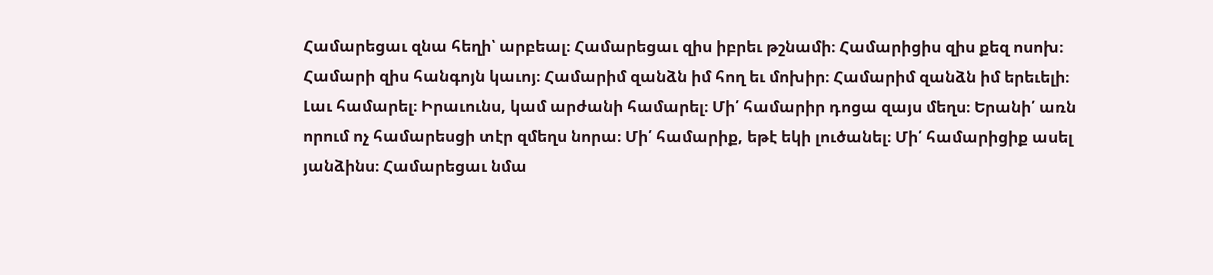Համարեցաւ զնա հեղի՝ արբեալ։ Համարեցաւ զիս իբրեւ թշնամի։ Համարիցիս զիս քեզ ոսոխ։ Համարի զիս հանգոյն կաւոյ։ Համարիմ զանձն իմ հող եւ մոխիր։ Համարիմ զանձն իմ երեւելի։ Լաւ համարել։ Իրաւունս, կամ արժանի համարել։ Մի՛ համարիր դոցա զայս մեղս։ Երանի՛ առն որում ոչ համարեսցի տէր զմեղս նորա։ Մի՛ համարիք, եթէ եկի լուծանել։ Մի՛ համարիցիք ասել յանձինս։ Համարեցաւ նմա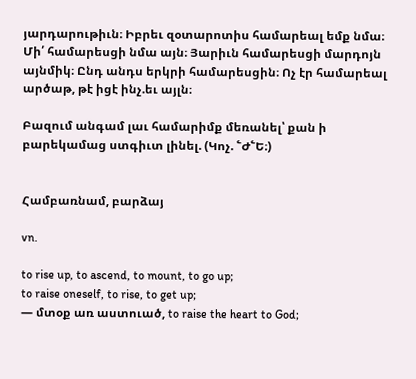յարդարութիւն։ Իբրեւ զօտարոտիս համարեալ եմք նմա։ Մի՛ համարեսցի նմա այն։ Յարիւն համարեսցի մարդոյն այնմիկ։ Ընդ անդս երկրի համարեսցին։ Ոչ էր համարեալ արծաթ, թէ իցէ ինչ.եւ այլն։

Բազում անգամ լաւ համարիմք մեռանել՝ քան ի բարեկամաց ստգիւտ լինել. (Կոչ. ՟Ժ՟Ե։)


Համբառնամ, բարձայ

vn.

to rise up, to ascend, to mount, to go up;
to raise oneself, to rise, to get up;
— մտօք առ աստուած, to raise the heart to God;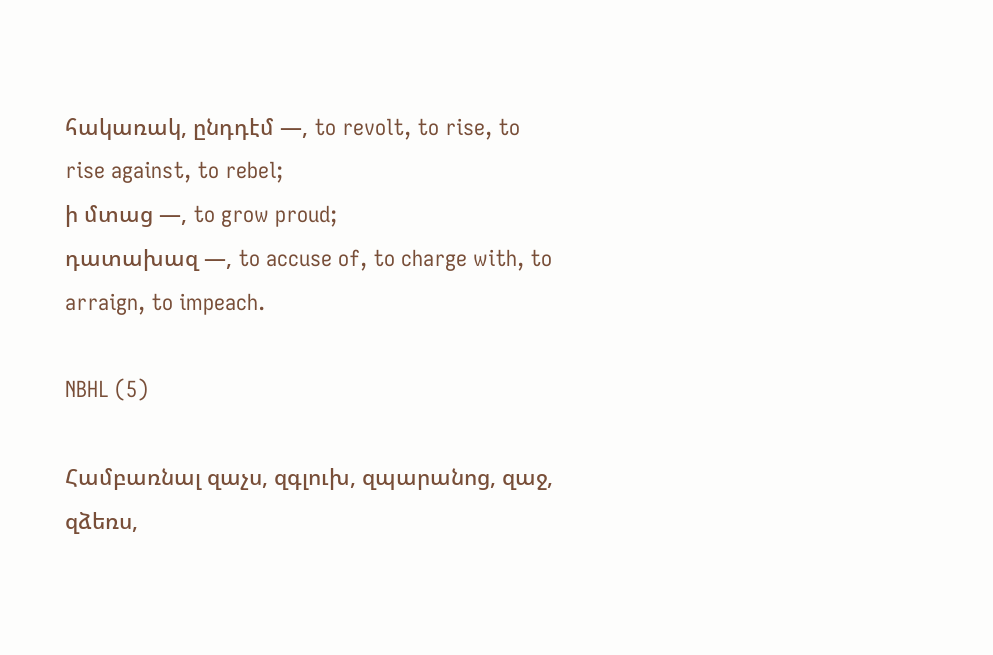հակառակ, ընդդէմ —, to revolt, to rise, to rise against, to rebel;
ի մտաց —, to grow proud;
դատախազ —, to accuse of, to charge with, to arraign, to impeach.

NBHL (5)

Համբառնալ զաչս, զգլուխ, զպարանոց, զաջ, զձեռս,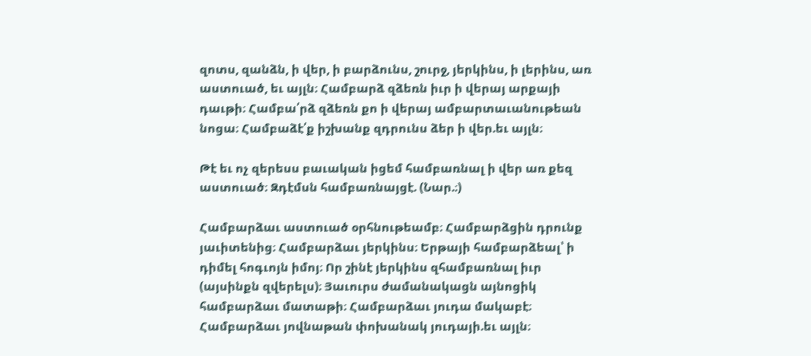զոտս, զանձն, ի վեր, ի բարձունս, շուրջ, յերկինս, ի լերինս, առ աստուած, եւ այլն։ Համբարձ զձեռն իւր ի վերայ արքայի դաւթի։ Համբա՛րձ զձեռն քո ի վերայ ամբարտաւանութեան նոցա։ Համբաձէ՛ք իշխանք զդրունս ձեր ի վեր.եւ այլն։

Թէ եւ ոչ զերեսս բաւական իցեմ համբառնալ ի վեր առ քեզ աստուած։ Զդէմսն համբառնայցէ. (Նար.։)

Համբարձաւ աստուած օրհնութեամբ։ Համբարձցին դրունք յաւիտենից։ Համբարձաւ յերկինս։ Երթայի համբարձեալ՝ ի դիմել հոգւոյն իմոյ։ Որ շինէ յերկինս զհամբառնալ իւր (այսինքն զվերելս)։ Յաւուրս ժամանակացն այնոցիկ համբարձաւ մատաթի։ Համբարձաւ յուդա մակաբէ։ Համբարձաւ յովնաթան փոխանակ յուդայի.եւ այլն։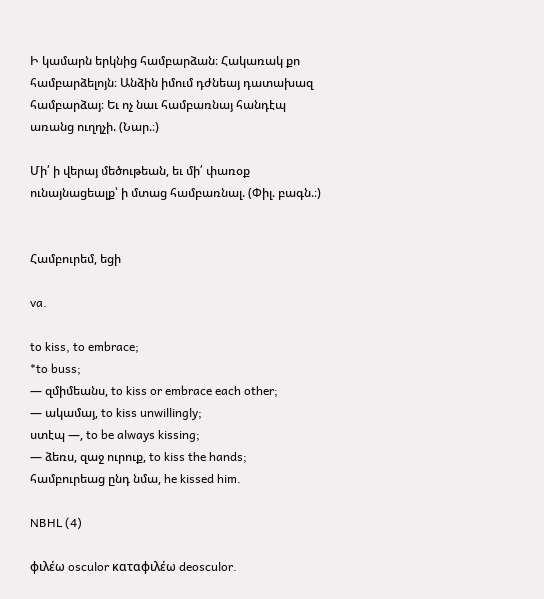Ի կամարն երկնից համբարձան։ Հակառակ քո համբարձելոյն։ Անձին իմում դժնեայ դատախազ համբարձայ։ Եւ ոչ նաւ համբառնայ հանդէպ առանց ուղղչի. (Նար.։)

Մի՛ ի վերայ մեծութեան, եւ մի՛ փառօք ունայնացեալք՝ ի մտաց համբառնալ. (Փիլ. բագն.։)


Համբուրեմ, եցի

va.

to kiss, to embrace;
*to buss;
— զմիմեանս, to kiss or embrace each other;
— ակամայ, to kiss unwillingly;
ստէպ —, to be always kissing;
— ձեռս, զաջ ուրուք, to kiss the hands;
համբուրեաց ընդ նմա, he kissed him.

NBHL (4)

φιλέω osculor καταφιλέω deosculor.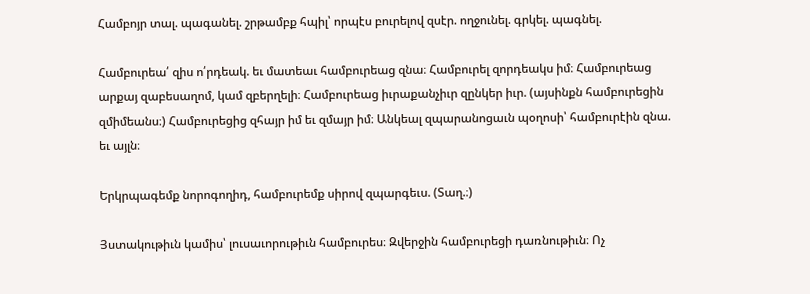Համբոյր տալ. պագանել. շրթամբք հպիլ՝ որպէս բուրելով զսէր. ողջունել. գրկել. պագնել.

Համբուրեա՛ զիս ո՛րդեակ. եւ մատեաւ համբուրեաց զնա։ Համբուրել զորդեակս իմ։ Համբուրեաց արքայ զաբեսաղոմ, կամ զբերղելի։ Համբուրեաց իւրաքանչիւր զընկեր իւր. (այսինքն համբուրեցին զմիմեանս։) Համբուրեցից զհայր իմ եւ զմայր իմ։ Անկեալ զպարանոցաւն պօղոսի՝ համբուրէին զնա. եւ այլն։

Երկրպագեմք նորոգողիդ, համբուրեմք սիրով զպարգեւս. (Տաղ.։)

Յստակութիւն կամիս՝ լուսաւորութիւն համբուրես։ Զվերջին համբուրեցի դառնութիւն։ Ոչ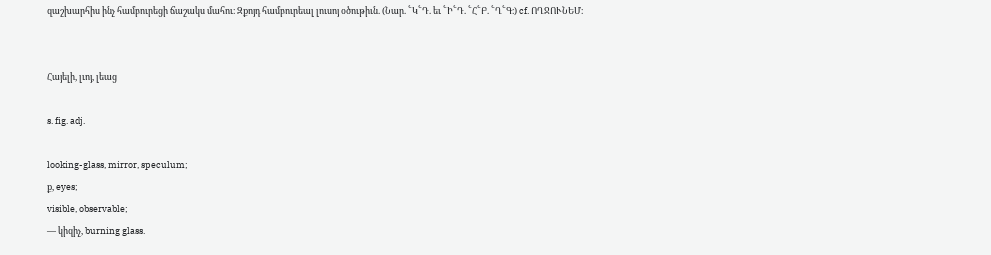զաշխարհիս ինչ համբուրեցի ճաշակս մահու։ Զքոյդ համբուրեալ լուսոյ օծութիւն. (Նար. ՟Կ՟Դ. եւ ՟Ի՟Դ. ՟Հ՟Բ. ՟Ղ՟Գ։) cf. ՈՂՋՈՒՆԵՄ։


Հայելի, լւոյ, լեաց

s. fig. adj.

looking-glass, mirror, speculum;
ք, eyes;
visible, observable;
— կիզիչ, burning glass.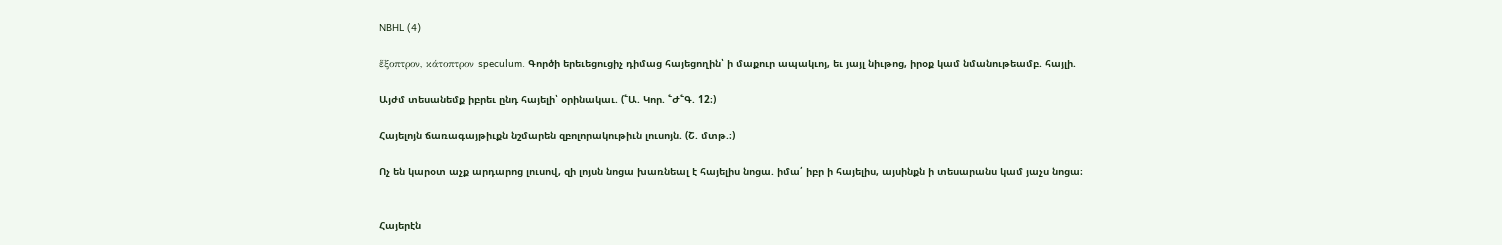NBHL (4)

ἕξοπτρον, κάτοπτρον speculum. Գործի երեւեցուցիչ դիմաց հայեցողին՝ ի մաքուր ապակւոյ, եւ յայլ նիւթոց, իրօք կամ նմանութեամբ. հայլի.

Այժմ տեսանեմք իբրեւ ընդ հայելի՝ օրինակաւ. (՟Ա. Կոր. ՟Ժ՟Գ. 12։)

Հայելոյն ճառագայթիւքն նշմարեն զբոլորակութիւն լուսոյն. (Շ. մտթ.։)

Ոչ են կարօտ աչք արդարոց լուսով, զի լոյսն նոցա խառնեալ է հայելիս նոցա. իմա՛ իբր ի հայելիս, այսինքն ի տեսարանս կամ յաչս նոցա։


Հայերէն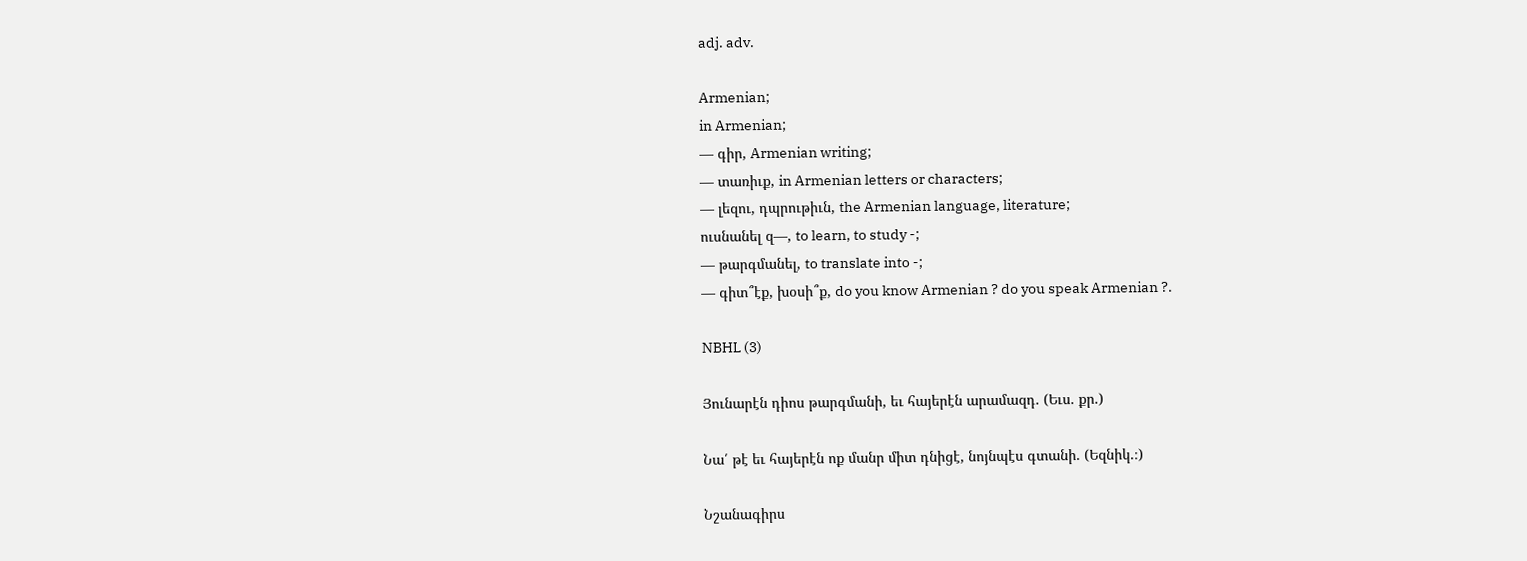adj. adv.

Armenian;
in Armenian;
— գիր, Armenian writing;
— տառիւք, in Armenian letters or characters;
— լեզու, դպրութիւն, the Armenian language, literature;
ուսնանել զ—, to learn, to study -;
— թարգմանել, to translate into -;
— գիտ՞էք, խօսի՞ք, do you know Armenian ? do you speak Armenian ?.

NBHL (3)

Յունարէն դիոս թարգմանի, եւ հայերէն արամազդ. (Եւս. քր.)

Նա՛ թէ եւ հայերէն ոք մանր միտ դնիցէ, նոյնպէս գտանի. (Եզնիկ.։)

Նշանագիրս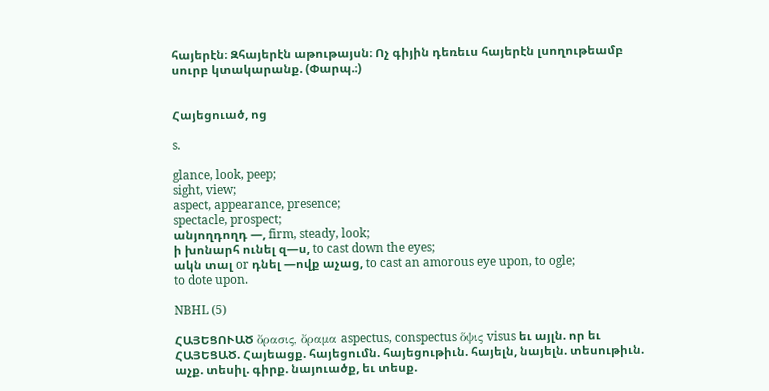հայերէն։ Զհայերէն աթութայսն։ Ոչ գիյին դեռեւս հայերէն լսողութեամբ սուրբ կտակարանք. (Փարպ.։)


Հայեցուած, ոց

s.

glance, look, peep;
sight, view;
aspect, appearance, presence;
spectacle, prospect;
անյողդողդ —, firm, steady, look;
ի խոնարհ ունել զ—ս, to cast down the eyes;
ակն տալ or դնել —ովք աչաց, to cast an amorous eye upon, to ogle;
to dote upon.

NBHL (5)

ՀԱՅԵՑՈՒԱԾ ὄρασις, ὄραμα aspectus, conspectus ὅψις visus եւ այլն. որ եւ ՀԱՅԵՑԱԾ. Հայեացք. հայեցումն. հայեցութիւն. հայելն, նայելն. տեսութիւն. աչք. տեսիլ. գիրք. նայուածք, եւ տեսք.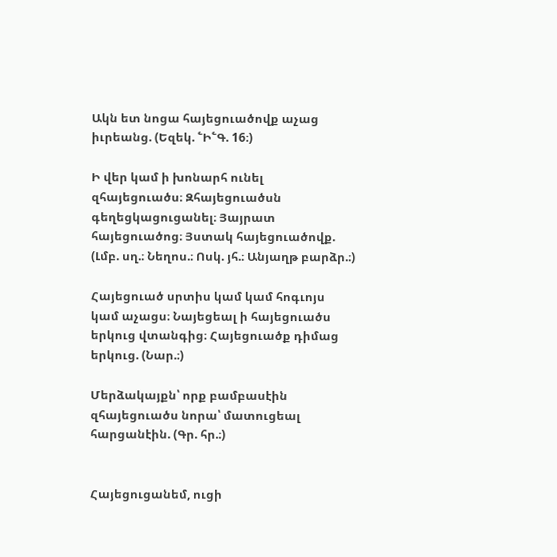Ակն ետ նոցա հայեցուածովք աչաց իւրեանց. (Եզեկ. ՟Ի՟Գ. 16։)

Ի վեր կամ ի խոնարհ ունել զհայեցուածս։ Զհայեցուածսն գեղեցկացուցանել։ Յայրատ հայեցուածոց։ Յստակ հայեցուածովք. (Լմբ. սղ.։ Նեղոս.։ Ոսկ. յհ.։ Անյաղթ բարձր.։)

Հայեցուած սրտիս կամ կամ հոգւոյս կամ աչացս։ Նայեցեալ ի հայեցուածս երկուց վտանգից։ Հայեցուածք դիմաց երկուց. (Նար.։)

Մերձակայքն՝ որք բամբասէին զհայեցուածս նորա՝ մատուցեալ հարցանէին. (Գր. հր.։)


Հայեցուցանեմ, ուցի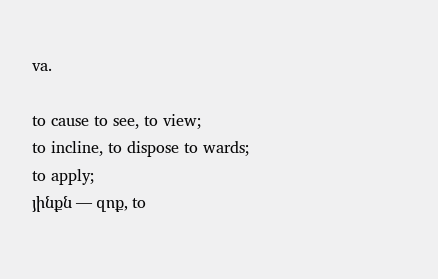va.

to cause to see, to view;
to incline, to dispose to wards;
to apply;
յինքն — զոք, to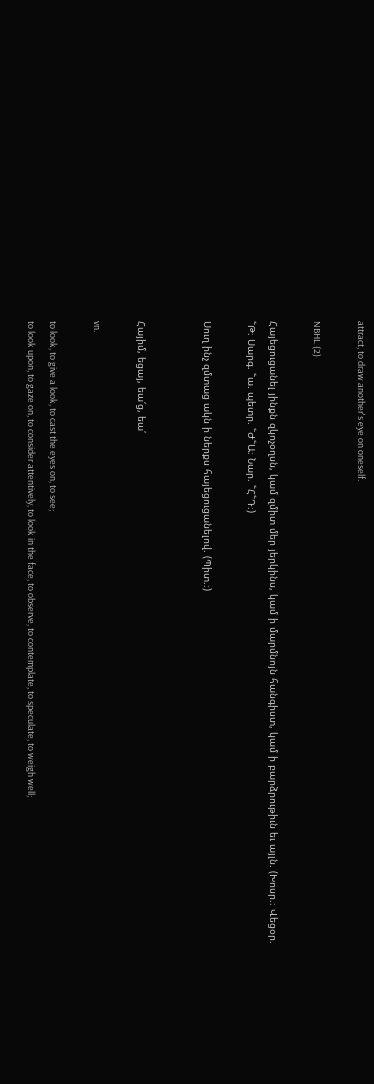attract, to draw another's eye on oneself.

NBHL (2)

Հայեցուցանել յինքն զկոչօղսն, կամ զմիտ մեր յերկինս, կամ ի մարմնոյն հանգիստ, կամ ի բարձրութիւն եւ այլն. (Խոսր.։ Վեցօր. ՟Թ։ Սարգ. ՟ա. պետր. ՟Ժ՟Ա։ Նար. ՟Հ՟Դ։)

Սուղ ինչ զմտաց ակն ի ներքս հայեցուցանելով. (Պիտ.։)


Հայիմ, եցայ, եա՛ց, եա՛

vn.

to look, to give a look, to cast the eyes on, to see;
to look upon, to gaze on, to consider attentively, to look in the face, to observe, to contemplate, to speculate, to weigh well;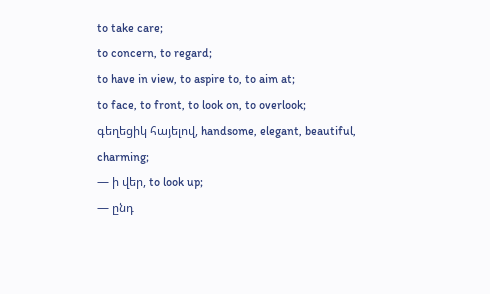to take care;
to concern, to regard;
to have in view, to aspire to, to aim at;
to face, to front, to look on, to overlook;
գեղեցիկ հայելով, handsome, elegant, beautiful, charming;
— ի վեր, to look up;
— ընդ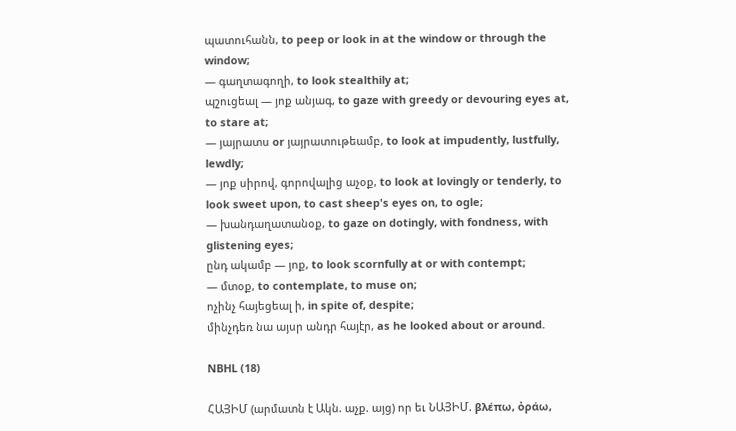պատուհանն, to peep or look in at the window or through the window;
— գաղտագողի, to look stealthily at;
պշուցեալ — յոք անյագ, to gaze with greedy or devouring eyes at, to stare at;
— յայրատս or յայրատութեամբ, to look at impudently, lustfully, lewdly;
— յոք սիրով, գորովալից աչօք, to look at lovingly or tenderly, to look sweet upon, to cast sheep's eyes on, to ogle;
— խանդաղատանօք, to gaze on dotingly, with fondness, with glistening eyes;
ընդ ակամբ — յոք, to look scornfully at or with contempt;
— մտօք, to contemplate, to muse on;
ոչինչ հայեցեալ ի, in spite of, despite;
մինչդեռ նա այսր անդր հայէր, as he looked about or around.

NBHL (18)

ՀԱՅԻՄ (արմատն է Ակն. աչք. այց) որ եւ ՆԱՅԻՄ. βλέπω, ὀράω,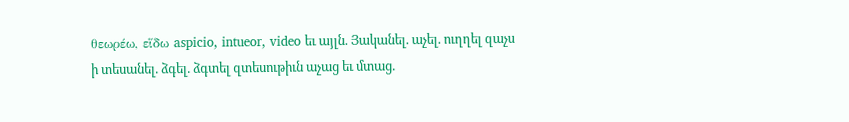θεωρέω, εἵδω aspicio, intueor, video եւ այլն. Յականել. աչել. ուղղել զաչս ի տեսանել. ձգել. ձգտել զտեսութիւն աչաց եւ մտաց.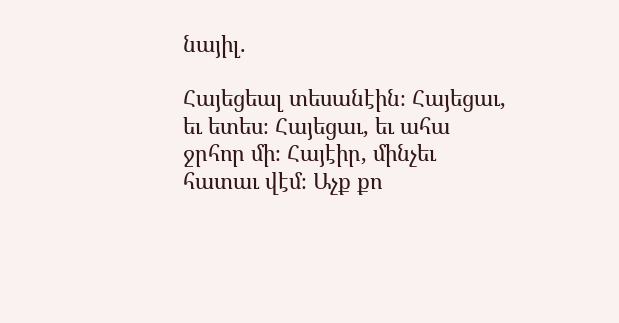նայիլ.

Հայեցեալ տեսանէին։ Հայեցաւ, եւ ետես։ Հայեցաւ, եւ ահա ջրհոր մի։ Հայէիր, մինչեւ հատաւ վէմ։ Աչք քո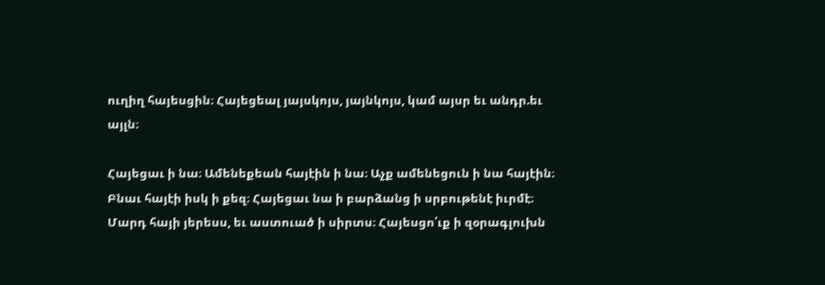ուղիղ հայեսցին։ Հայեցեալ յայսկոյս, յայնկոյս, կամ այսր եւ անդր.եւ այլն։

Հայեցաւ ի նա։ Ամենեքեան հայէին ի նա։ Աչք ամենեցուն ի նա հայէին։ Բնաւ հայէի իսկ ի քեզ։ Հայեցաւ նա ի բարձանց ի սրբութենէ իւրմէ։ Մարդ հայի յերեսս, եւ աստուած ի սիրտս։ Հայեսցո՛ւք ի զօրագլուխն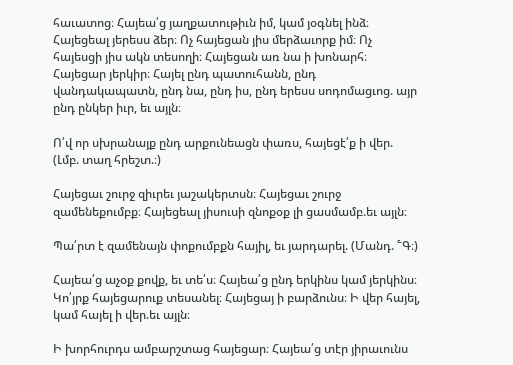հաւատոց։ Հայեա՛ց յաղքատութիւն իմ, կամ յօգնել ինձ։ Հայեցեալ յերեսս ձեր։ Ոչ հայեցան յիս մերձաւորք իմ։ Ոչ հայեսցի յիս ակն տեսողի։ Հայեցան առ նա ի խոնարհ։ Հայեցար յերկիր։ Հայել ընդ պատուհանն, ընդ վանդակապատն, ընդ նա, ընդ իս, ընդ երեսս սոդոմացւոց. այր ընդ ընկեր իւր, եւ այլն։

Ո՛վ որ սխրանայք ընդ արքունեացն փառս, հայեցէ՛ք ի վեր. (Լմբ. տաղ հրեշտ.։)

Հայեցաւ շուրջ զիւրեւ յաշակերտսն։ Հայեցաւ շուրջ զամենեքումբք։ Հայեցեալ յիսուսի զնոքօք լի ցասմամբ.եւ այլն։

Պա՛րտ է զամենայն փոքումբքն հայիլ, եւ յարդարել. (Մանդ. ՟Գ։)

Հայեա՛ց աչօք քովք, եւ տե՛ս։ Հայեա՛ց ընդ երկինս կամ յերկինս։ Կո՛յրք հայեցարուք տեսանել։ Հայեցայ ի բարձունս։ Ի վեր հայել, կամ հայել ի վեր.եւ այլն։

Ի խորհուրդս ամբարշտաց հայեցար։ Հայեա՛ց տէր յիրաւունս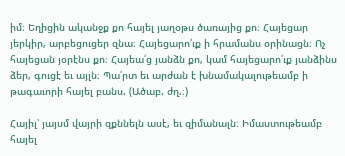իմ։ Եղիցին ականջք քո հայել յաղօթս ծառայից քո։ Հայեցար յերկիր, արբեցուցեր զնա։ Հայեցարո՛ւք ի հրամանս օրինացն։ Ոչ հայեցան յօրէնս քո։ Հայեա՛ց յանձն քո, կամ հայեցարո՛ւք յանձինս ձեր, գուցէ եւ այլն։ Պա՛րտ եւ արժան է խնամակալութեամբ ի թագաւորի հայել բանս. (Ածաբ. ժղ.։)

Հայիլ՝ յայսմ վայրի զքննելն ասէ, եւ զիմանալն։ Իմաստութեամբ հայել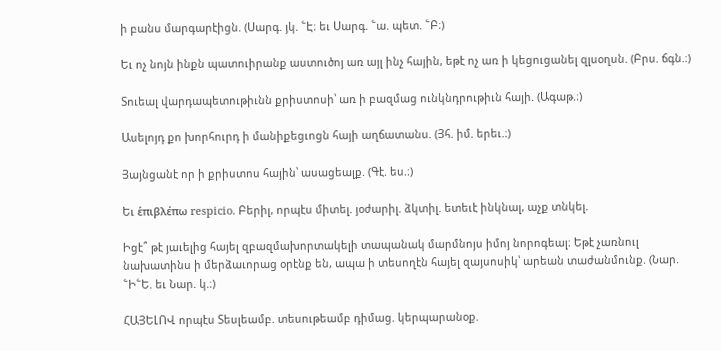ի բանս մարգարէիցն. (Սարգ. յկ. ՟Է։ եւ Սարգ. ՟ա. պետ. ՟Բ։)

Եւ ոչ նոյն ինքն պատուիրանք աստուծոյ առ այլ ինչ հային, եթէ ոչ առ ի կեցուցանել զլսօղսն. (Բրս. ճգն.։)

Տուեալ վարդապետութիւնն քրիստոսի՝ առ ի բազմաց ունկնդրութիւն հայի. (Ագաթ.։)

Ասելոյդ քո խորհուրդ ի մանիքեցւոցն հայի աղճատանս. (Յհ. իմ. երեւ.։)

Յայնցանէ որ ի քրիստոս հային՝ ասացեալք. (Գէ. ես.։)

Եւ ἑπιβλέπω respicio. Բերիլ, որպէս միտել. յօժարիլ. ձկտիլ. ետեւէ ինկնալ, աչք տնկել.

Իցէ՞ թէ յաւելից հայել զբազմախորտակելի տապանակ մարմնոյս իմոյ նորոգեալ։ Եթէ չառնուլ նախատինս ի մերձաւորաց օրէնք են, ապա ի տեսողէն հայել զայսոսիկ՝ արեան տաժանմունք. (Նար. ՟Ի՟Ե. եւ Նար. կ.։)

ՀԱՅԵԼՈՎ որպէս Տեսլեամբ. տեսութեամբ դիմաց. կերպարանօք.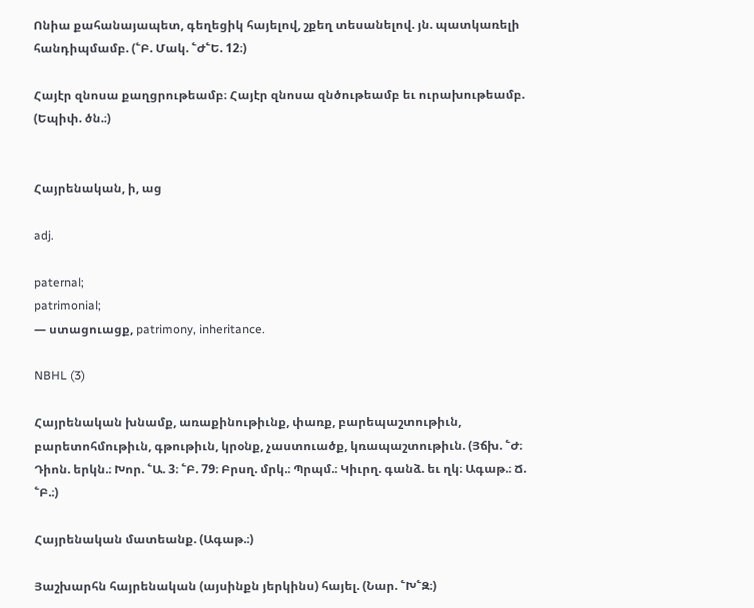Ոնիա քահանայապետ, գեղեցիկ հայելով, շքեղ տեսանելով. յն. պատկառելի հանդիպմամբ. (՟Բ. Մակ. ՟Ժ՟Ե. 12։)

Հայէր զնոսա քաղցրութեամբ։ Հայէր զնոսա զնծութեամբ եւ ուրախութեամբ. (Եպիփ. ծն.։)


Հայրենական, ի, աց

adj.

paternal;
patrimonial;
— ստացուացք, patrimony, inheritance.

NBHL (3)

Հայրենական խնամք, առաքինութիւնք, փառք, բարեպաշտութիւն, բարետոհմութիւն, գթութիւն, կրօնք, չաստուածք, կռապաշտութիւն. (Յճխ. ՟Ժ։ Դիոն. երկն.։ Խոր. ՟Ա. 3։ ՟Բ. 79։ Բրսղ. մրկ.։ Պրպմ.։ Կիւրղ. գանձ. եւ ղկ։ Ագաթ.։ Ճ. ՟Բ.։)

Հայրենական մատեանք. (Ագաթ.։)

Յաշխարհն հայրենական (այսինքն յերկինս) հայել. (Նար. ՟Խ՟Զ։)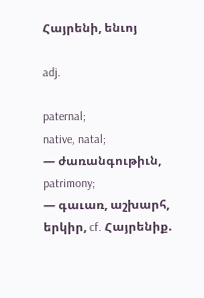Հայրենի, ենւոյ

adj.

paternal;
native, natal;
— ժառանգութիւն, patrimony;
— գաւառ, աշխարհ, երկիր, cf. Հայրենիք.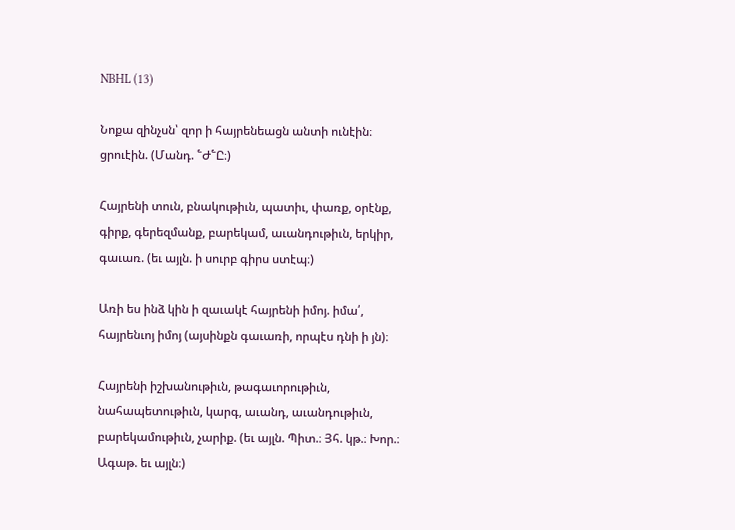NBHL (13)

Նոքա զինչսն՝ զոր ի հայրենեացն անտի ունէին։ ցրուէին. (Մանդ. ՟Ժ՟Ը։)

Հայրենի տուն, բնակութիւն, պատիւ, փառք, օրէնք, գիրք, գերեզմանք, բարեկամ, աւանդութիւն, երկիր, գաւառ. (եւ այլն. ի սուրբ գիրս ստէպ։)

Առի ես ինձ կին ի զաւակէ հայրենի իմոյ. իմա՛, հայրենւոյ իմոյ (այսինքն գաւառի, որպէս դնի ի յն)։

Հայրենի իշխանութիւն, թագաւորութիւն, նահապետութիւն, կարգ, աւանդ, աւանդութիւն, բարեկամութիւն, չարիք. (եւ այլն. Պիտ.։ Յհ. կթ.։ Խոր.։ Ագաթ. եւ այլն։)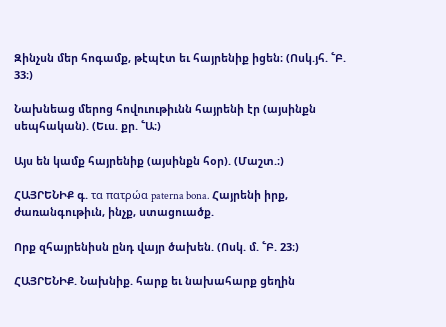Զինչսն մեր հոգամք, թէպէտ եւ հայրենիք իցեն։ (Ոսկ.յհ. ՟Բ. 33։)

Նախնեաց մերոց հովուութիւնն հայրենի էր (այսինքն սեպհական). (Եւս. քր. ՟Ա։)

Այս են կամք հայրենիք (այսինքն հօր). (Մաշտ.։)

ՀԱՅՐԵՆԻՔ գ. τα πατρώα paterna bona. Հայրենի իրք, ժառանգութիւն, ինչք, ստացուածք.

Որք զհայրենիսն ընդ վայր ծախեն. (Ոսկ. մ. ՟Բ. 23։)

ՀԱՅՐԵՆԻՔ. Նախնիք. հարք եւ նախահարք ցեղին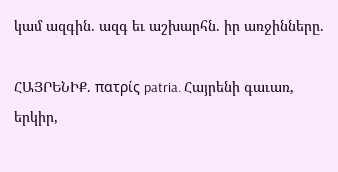կամ ազգին. ազգ եւ աշխարհն. իր առջինները.

ՀԱՅՐԵՆԻՔ. πατρίς patria. Հայրենի գաւառ, երկիր,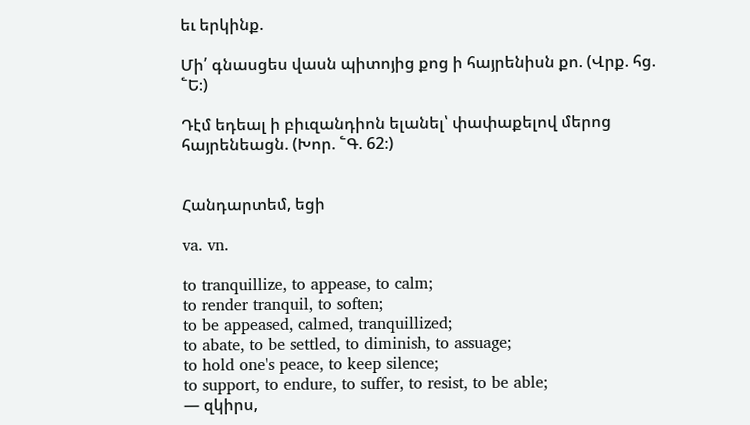եւ երկինք.

Մի՛ գնասցես վասն պիտոյից քոց ի հայրենիսն քո. (Վրք. հց. ՟Ե։)

Դէմ եդեալ ի բիւզանդիոն ելանել՝ փափաքելով մերոց հայրենեացն. (Խոր. ՟Գ. 62։)


Հանդարտեմ, եցի

va. vn.

to tranquillize, to appease, to calm;
to render tranquil, to soften;
to be appeased, calmed, tranquillized;
to abate, to be settled, to diminish, to assuage;
to hold one's peace, to keep silence;
to support, to endure, to suffer, to resist, to be able;
— զկիրս,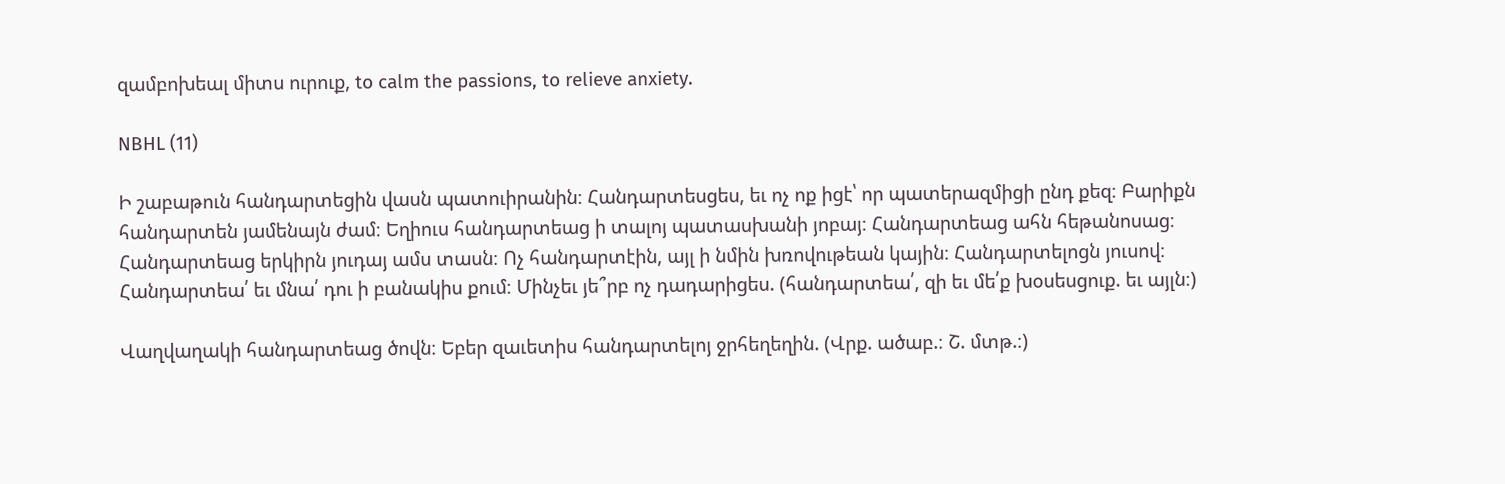զամբոխեալ միտս ուրուք, to calm the passions, to relieve anxiety.

NBHL (11)

Ի շաբաթուն հանդարտեցին վասն պատուիրանին։ Հանդարտեսցես, եւ ոչ ոք իցէ՝ որ պատերազմիցի ընդ քեզ։ Բարիքն հանդարտեն յամենայն ժամ։ Եղիուս հանդարտեաց ի տալոյ պատասխանի յոբայ։ Հանդարտեաց ահն հեթանոսաց։ Հանդարտեաց երկիրն յուդայ ամս տասն։ Ոչ հանդարտէին, այլ ի նմին խռովութեան կային։ Հանդարտելոցն յուսով։ Հանդարտեա՛ եւ մնա՛ դու ի բանակիս քում։ Մինչեւ յե՞րբ ոչ դադարիցես. (հանդարտեա՛, զի եւ մե՛ք խօսեսցուք. եւ այլն։)

Վաղվաղակի հանդարտեաց ծովն։ Եբեր զաւետիս հանդարտելոյ ջրհեղեղին. (Վրք. ածաբ.։ Շ. մտթ.։)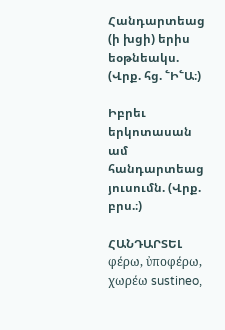Հանդարտեաց (ի խցի) երիս եօթնեակս. (Վրք. հց. ՟Ի՟Ա։)

Իբրեւ երկոտասան ամ հանդարտեաց յուսումն. (Վրք. բրս.։)

ՀԱՆԴԱՐՏԵԼ φέρω, ὐποφέρω, χωρέω sustineo,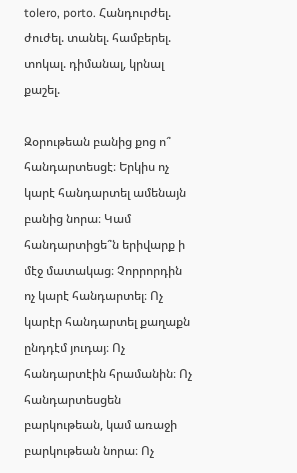tolero, porto. Հանդուրժել. ժուժել. տանել. համբերել. տոկալ. դիմանալ, կրնալ քաշել.

Զօրութեան բանից քոց ո՞ հանդարտեսցէ։ Երկիս ոչ կարէ հանդարտել ամենայն բանից նորա։ Կամ հանդարտիցե՞ն երիվարք ի մէջ մատակաց։ Չորրորդին ոչ կարէ հանդարտել։ Ոչ կարէր հանդարտել քաղաքն ընդդէմ յուդայ։ Ոչ հանդարտէին հրամանին։ Ոչ հանդարտեսցեն բարկութեան, կամ առաջի բարկութեան նորա։ Ոչ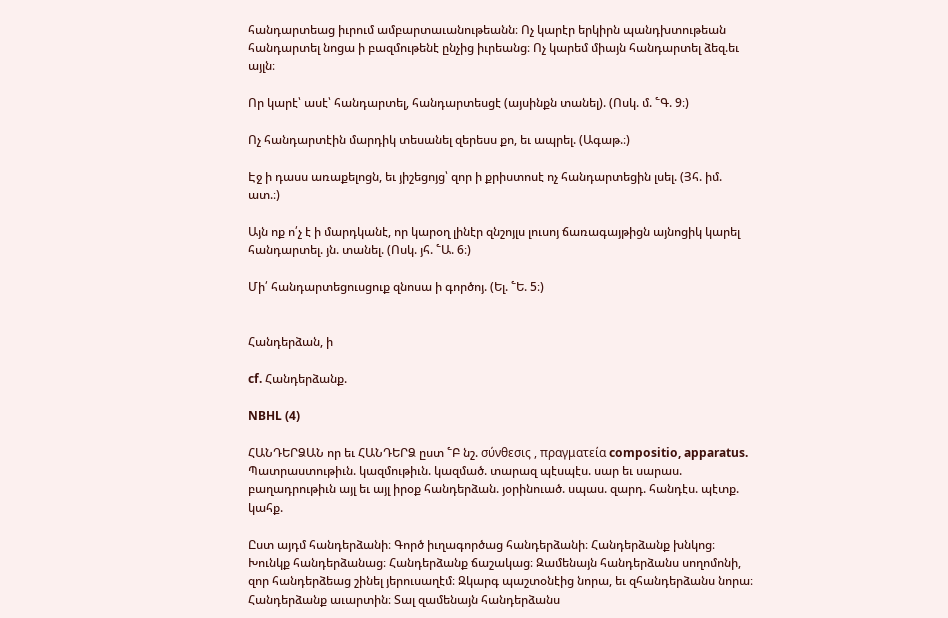հանդարտեաց իւրում ամբարտաւանութեանն։ Ոչ կարէր երկիրն պանդխտութեան հանդարտել նոցա ի բազմութենէ ընչից իւրեանց։ Ոչ կարեմ միայն հանդարտել ձեզ.եւ այլն։

Որ կարէ՝ ասէ՝ հանդարտել, հանդարտեսցէ (այսինքն տանել). (Ոսկ. մ. ՟Գ. 9։)

Ոչ հանդարտէին մարդիկ տեսանել զերեսս քո, եւ ապրել. (Ագաթ.։)

Էջ ի դասս առաքելոցն, եւ յիշեցոյց՝ զոր ի քրիստոսէ ոչ հանդարտեցին լսել. (Յհ. իմ. ատ.։)

Այն ոք ո՛չ է ի մարդկանէ, որ կարօղ լինէր զնշոյլս լուսոյ ճառագայթիցն այնոցիկ կարել հանդարտել. յն. տանել. (Ոսկ. յհ. ՟Ա. 6։)

Մի՛ հանդարտեցուսցուք զնոսա ի գործոյ. (Ել. ՟Ե. 5։)


Հանդերձան, ի

cf. Հանդերձանք.

NBHL (4)

ՀԱՆԴԵՐՁԱՆ որ եւ ՀԱՆԴԵՐՁ ըստ ՟Բ նշ. σύνθεσις , πραγματεία compositio, apparatus. Պատրաստութիւն. կազմութիւն. կազմած. տարազ պէսպէս. սար եւ սարաս. բաղադրութիւն այլ եւ այլ իրօք հանդերձան. յօրինուած. սպաս. զարդ. հանդէս. պէտք. կահք.

Ըստ այդմ հանդերձանի։ Գործ իւղագործաց հանդերձանի։ Հանդերձանք խնկոց։ Խունկք հանդերձանաց։ Հանդերձանք ճաշակաց։ Զամենայն հանդերձանս սողոմոնի, զոր հանդերձեաց շինել յերուսաղէմ։ Զկարգ պաշտօնէից նորա, եւ զհանդերձանս նորա։ Հանդերձանք աւարտին։ Տալ զամենայն հանդերձանս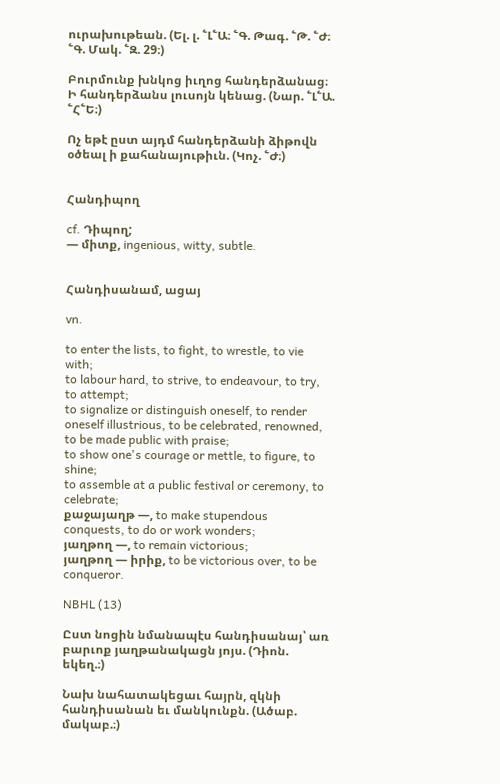ուրախութեան. (Ել. լ. ՟Լ՟Ա։ ՟Գ. Թագ. ՟Թ. ՟Ժ։ ՟Գ. Մակ. ՟Զ. 29։)

Բուրմունք խնկոց իւղոց հանդերձանաց։ Ի հանդերձանս լուսոյն կենաց. (Նար. ՟Լ՟Ա. ՟Հ՟Ե։)

Ոչ եթէ ըստ այդմ հանդերձանի ձիթովն օծեալ ի քահանայութիւն. (Կոչ. ՟Ժ։)


Հանդիպող

cf. Դիպող;
— միտք, ingenious, witty, subtle.


Հանդիսանամ, ացայ

vn.

to enter the lists, to fight, to wrestle, to vie with;
to labour hard, to strive, to endeavour, to try, to attempt;
to signalize or distinguish oneself, to render oneself illustrious, to be celebrated, renowned, to be made public with praise;
to show one's courage or mettle, to figure, to shine;
to assemble at a public festival or ceremony, to celebrate;
քաջայաղթ —, to make stupendous conquests, to do or work wonders;
յաղթող —, to remain victorious;
յաղթող — իրիք, to be victorious over, to be conqueror.

NBHL (13)

Ըստ նոցին նմանապէս հանդիսանայ՝ առ բարւոք յաղթանակացն յոյս. (Դիոն. եկեղ.։)

Նախ նահատակեցաւ հայրն, զկնի հանդիսանան եւ մանկունքն. (Ածաբ. մակաբ.։)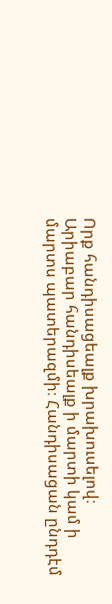Որք հանդիսացեալք խրախուսելով։ Արիաբար հանդիսեալք ի մարտի կամ ի մարտս պատերազմի։ Հանդիսացան ընդդէմ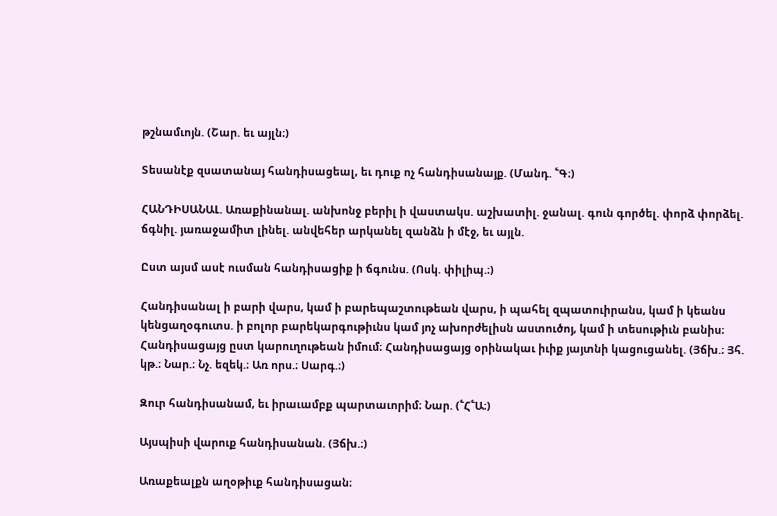թշնամւոյն. (Շար. եւ այլն։)

Տեսանէք զսատանայ հանդիսացեալ, եւ դուք ոչ հանդիսանայք. (Մանդ. ՟Գ։)

ՀԱՆԴԻՍԱՆԱԼ. Առաքինանալ. անխոնջ բերիլ ի վաստակս. աշխատիլ. ջանալ. գուն գործել. փորձ փորձել. ճգնիլ. յառաջամիտ լինել. անվեհեր արկանել զանձն ի մէջ, եւ այլն.

Ըստ այսմ ասէ ուսման հանդիսացիք ի ճգունս. (Ոսկ. փիլիպ.։)

Հանդիսանալ ի բարի վարս, կամ ի բարեպաշտութեան վարս, ի պահել զպատուիրանս, կամ ի կեանս կենցաղօգուտս. ի բոլոր բարեկարգութիւնս կամ յոչ ախորժելիսն աստուծոյ, կամ ի տեսութիւն բանիս։ Հանդիսացայց ըստ կարուղութեան իմում։ Հանդիսացայց օրինակաւ իւիք յայտնի կացուցանել. (Յճխ.։ Յհ. կթ.։ Նար.։ Նչ. եզեկ.։ Առ որս.։ Սարգ.։)

Զուր հանդիսանամ, եւ իրաւամբք պարտաւորիմ։ Նար. (՟Հ՟Ա։)

Այսպիսի վարուք հանդիսանան. (Յճխ.։)

Առաքեալքն աղօթիւք հանդիսացան։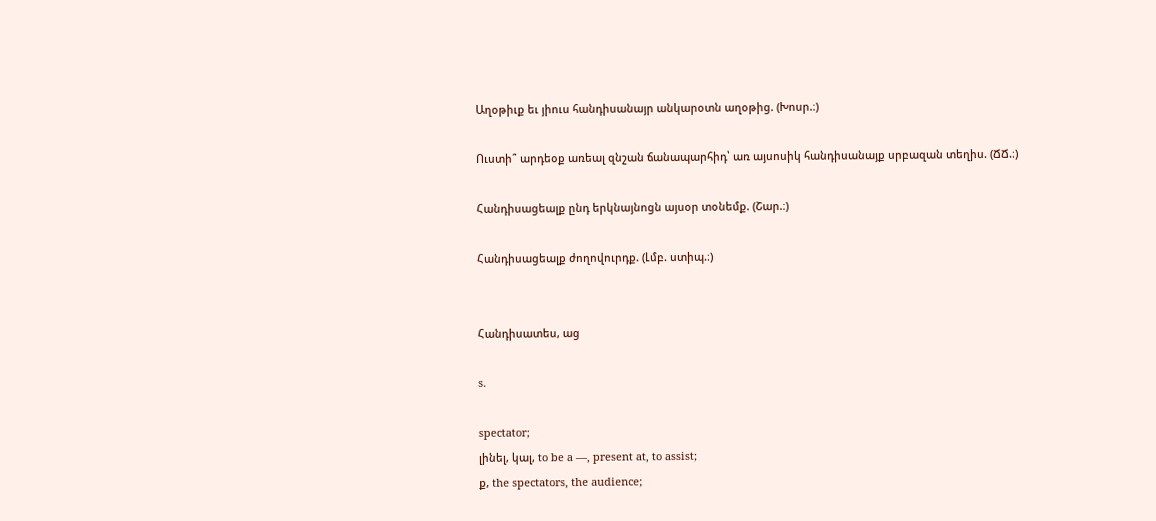Աղօթիւք եւ յիուս հանդիսանայր անկարօտն աղօթից. (Խոսր.։)

Ուստի՞ արդեօք առեալ զնշան ճանապարհիդ՝ առ այսոսիկ հանդիսանայք սրբազան տեղիս. (ՃՃ.։)

Հանդիսացեալք ընդ երկնայնոցն այսօր տօնեմք. (Շար.։)

Հանդիսացեալք ժողովուրդք. (Լմբ. ստիպ.։)


Հանդիսատես, աց

s.

spectator;
լինել, կալ, to be a —, present at, to assist;
ք, the spectators, the audience;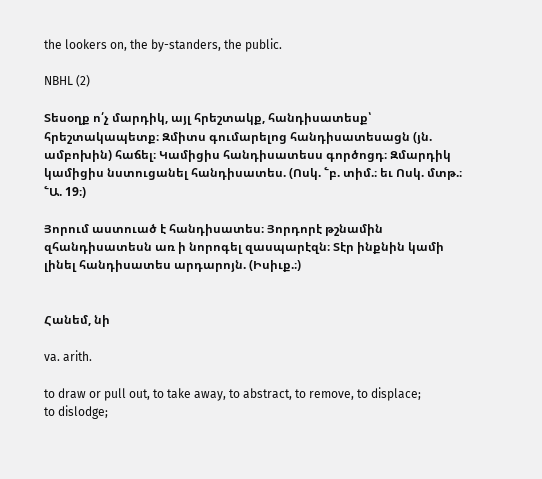the lookers on, the by-standers, the public.

NBHL (2)

Տեսօղք ո՛չ մարդիկ, այլ հրեշտակք, հանդիսատեսք՝ հրեշտակապետք։ Զմիտս գումարելոց հանդիսատեսացն (յն. ամբոխին) հաճել։ Կամիցիս հանդիսատեսս գործոցդ։ Զմարդիկ կամիցիս նստուցանել հանդիսատես. (Ոսկ. ՟բ. տիմ.։ եւ Ոսկ. մտթ.։ ՟Ա. 19։)

Յորում աստուած է հանդիսատես։ Յորդորէ թշնամին զհանդիսատեսն առ ի նորոգել զասպարէզն։ Տէր ինքնին կամի լինել հանդիսատես արդարոյն. (Իսիւք.։)


Հանեմ, նի

va. arith.

to draw or pull out, to take away, to abstract, to remove, to displace;
to dislodge;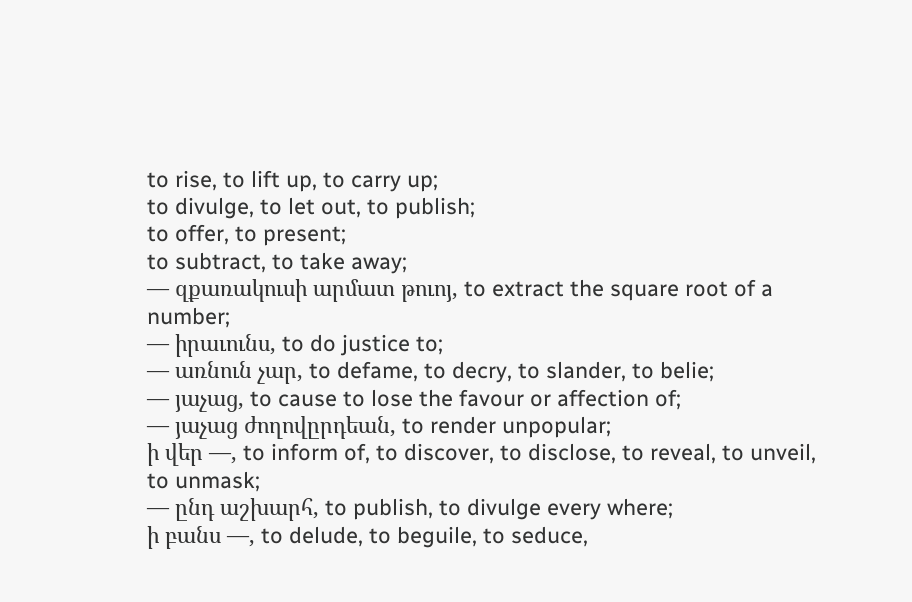to rise, to lift up, to carry up;
to divulge, to let out, to publish;
to offer, to present;
to subtract, to take away;
— զքառակուսի արմատ թուոյ, to extract the square root of a number;
— իրաւունս, to do justice to;
— առնուն չար, to defame, to decry, to slander, to belie;
— յաչաց, to cause to lose the favour or affection of;
— յաչաց ժողովըրդեան, to render unpopular;
ի վեր —, to inform of, to discover, to disclose, to reveal, to unveil, to unmask;
— ընդ աշխարհ, to publish, to divulge every where;
ի բանս —, to delude, to beguile, to seduce,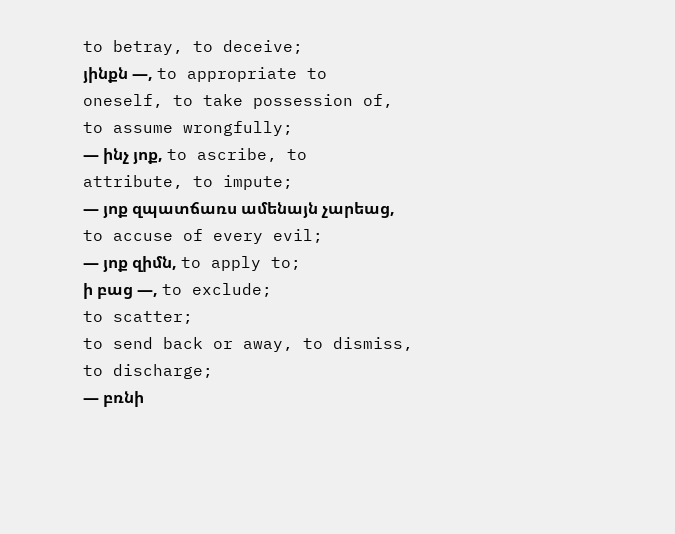to betray, to deceive;
յինքն —, to appropriate to oneself, to take possession of, to assume wrongfully;
— ինչ յոք, to ascribe, to attribute, to impute;
— յոք զպատճառս ամենայն չարեաց, to accuse of every evil;
— յոք զիմն, to apply to;
ի բաց —, to exclude;
to scatter;
to send back or away, to dismiss, to discharge;
— բռնի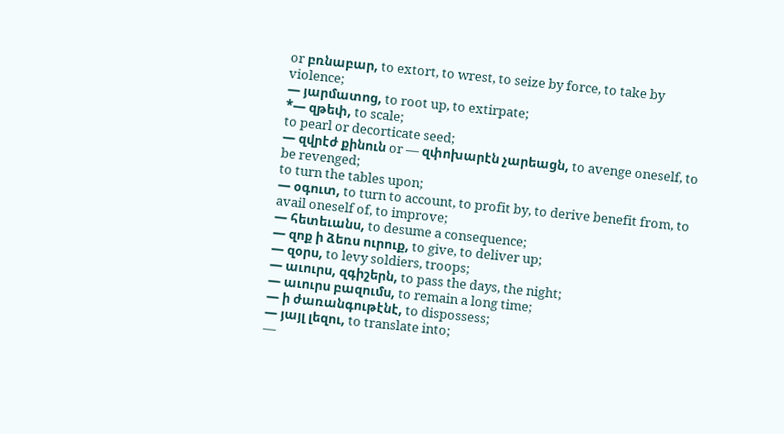or բռնաբար, to extort, to wrest, to seize by force, to take by violence;
— յարմատոց, to root up, to extirpate;
*— զթեփ, to scale;
to pearl or decorticate seed;
— զվրէժ քինուն or — զփոխարէն չարեացն, to avenge oneself, to be revenged;
to turn the tables upon;
— օգուտ, to turn to account, to profit by, to derive benefit from, to avail oneself of, to improve;
— հետեւանս, to desume a consequence;
— զոք ի ձեռս ուրուք, to give, to deliver up;
— զօրս, to levy soldiers, troops;
— աւուրս, զգիշերն, to pass the days, the night;
— աւուրս բազումս, to remain a long time;
— ի ժառանգութէնէ, to dispossess;
— յայլ լեզու, to translate into;
—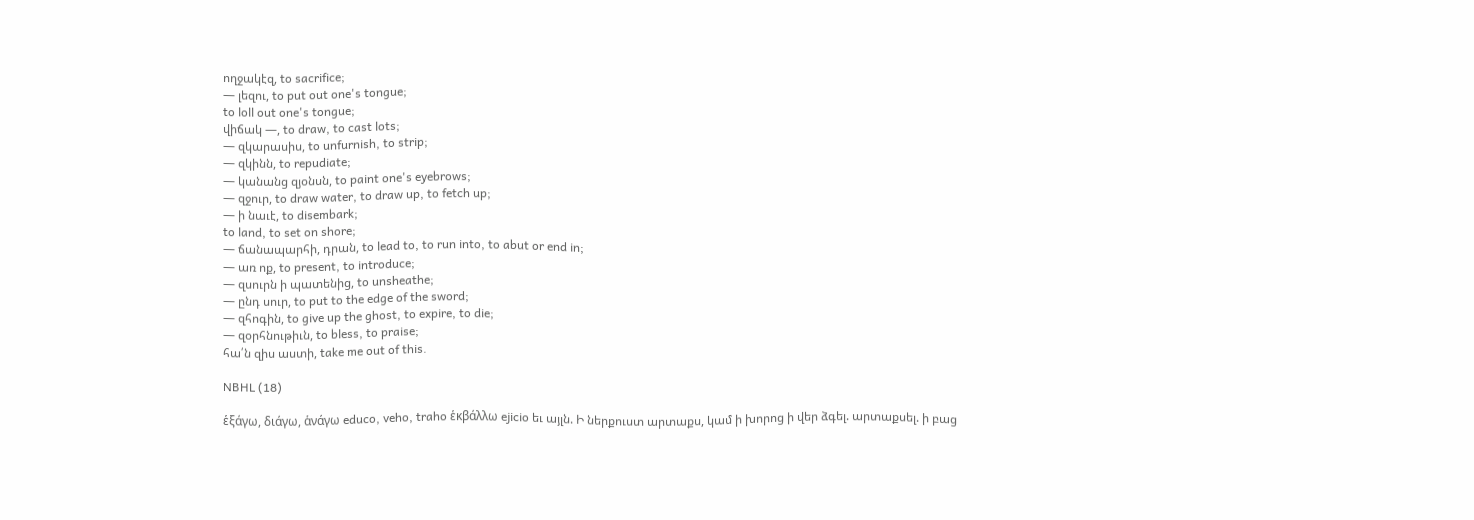ողջակէզ, to sacrifice;
— լեզու, to put out one's tongue;
to loll out one's tongue;
վիճակ —, to draw, to cast lots;
— զկարասիս, to unfurnish, to strip;
— զկինն, to repudiate;
— կանանց զյօնսն, to paint one's eyebrows;
— զջուր, to draw water, to draw up, to fetch up;
— ի նաւէ, to disembark;
to land, to set on shore;
— ճանապարհի, դրան, to lead to, to run into, to abut or end in;
— առ ոք, to present, to introduce;
— զսուրն ի պատենից, to unsheathe;
— ընդ սուր, to put to the edge of the sword;
— զհոգին, to give up the ghost, to expire, to die;
— զօրհնութիւն, to bless, to praise;
հա՛ն զիս աստի, take me out of this.

NBHL (18)

ἑξάγω, διάγω, ἁνάγω educo, veho, traho ἑκβάλλω ejicio եւ այլն. Ի ներքուստ արտաքս, կամ ի խորոց ի վեր ձգել. արտաքսել. ի բաց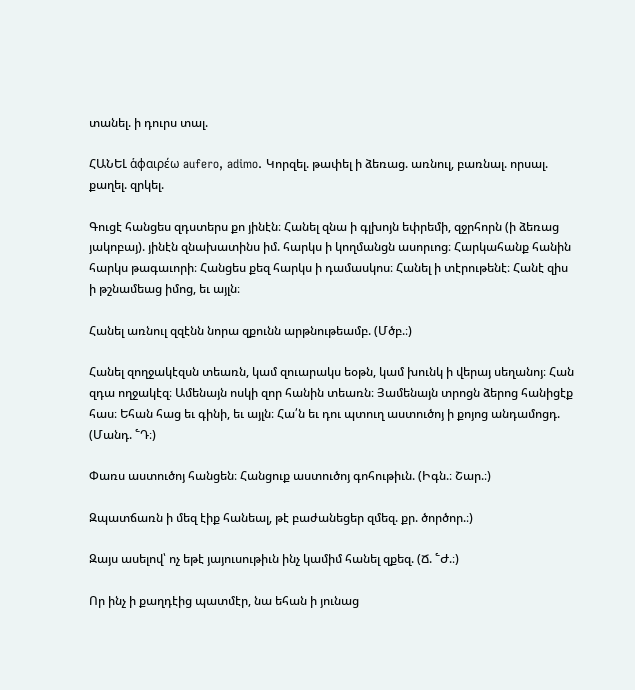տանել. ի դուրս տալ.

ՀԱՆԵԼ ἁφαιρέω aufero, adimo. Կորզել. թափել ի ձեռաց. առնուլ, բառնալ. որսալ. քաղել. զրկել.

Գուցէ հանցես զդստերս քո յինէն։ Հանել զնա ի գլխոյն եփրեմի, զջրհորն (ի ձեռաց յակոբայ). յինէն զնախատինս իմ. հարկս ի կողմանցն ասորւոց։ Հարկահանք հանին հարկս թագաւորի։ Հանցես քեզ հարկս ի դամասկոս։ Հանել ի տէրութենէ։ Հանէ զիս ի թշնամեաց իմոց, եւ այլն։

Հանել առնուլ զզէնն նորա զքունն արթնութեամբ. (Մծբ.։)

Հանել զողջակէզսն տեառն, կամ զուարակս եօթն, կամ խունկ ի վերայ սեղանոյ։ Հան զդա ողջակէզ։ Ամենայն ոսկի զոր հանին տեառն։ Յամենայն տրոցն ձերոց հանիցէք հաս։ Եհան հաց եւ գինի, եւ այլն։ Հա՛ն եւ դու պտուղ աստուծոյ ի քոյոց անդամոցդ. (Մանդ. ՟Դ։)

Փառս աստուծոյ հանցեն։ Հանցուք աստուծոյ գոհութիւն. (Իգն.։ Շար.։)

Զպատճառն ի մեզ էիք հանեալ, թէ բաժանեցեր զմեզ. քր. ծործոր.։)

Զայս ասելով՝ ոչ եթէ յայուսութիւն ինչ կամիմ հանել զքեզ. (Ճ. ՟Ժ.։)

Որ ինչ ի քաղդէից պատմէր, նա եհան ի յունաց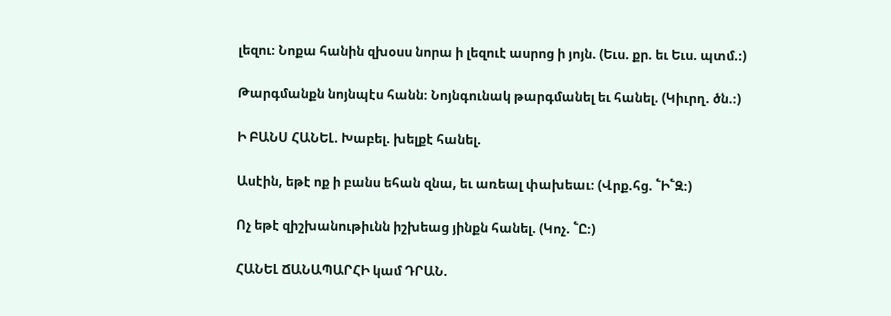լեզու։ Նոքա հանին զխօսս նորա ի լեզուէ ասրոց ի յոյն. (Եւս. քր. եւ Եւս. պտմ.։)

Թարգմանքն նոյնպէս հանն։ Նոյնգունակ թարգմանել եւ հանել. (Կիւրղ. ծն.։)

Ի ԲԱՆՍ ՀԱՆԵԼ. Խաբել. խելքէ հանել.

Ասէին, եթէ ոք ի բանս եհան զնա, եւ առեալ փախեաւ։ (Վրք.հց. ՟Ի՟Զ։)

Ոչ եթէ զիշխանութիւնն իշխեաց յինքն հանել. (Կոչ. ՟Ը։)

ՀԱՆԵԼ ՃԱՆԱՊԱՐՀԻ կամ ԴՐԱՆ.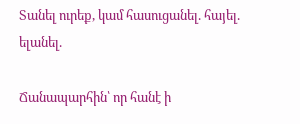Տանել ուրեք, կամ հասուցանել. հայել. ելանել.

Ճանապարհին՝ որ հանէ ի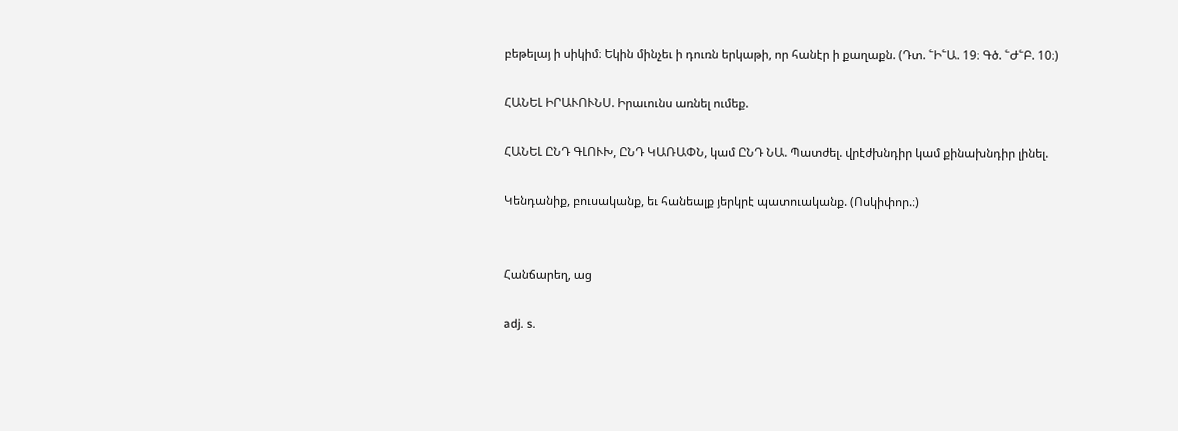բեթելայ ի սիկիմ։ Եկին մինչեւ ի դուռն երկաթի, որ հանէր ի քաղաքն. (Դտ. ՟Ի՟Ա. 19։ Գծ. ՟Ժ՟Բ. 10։)

ՀԱՆԵԼ ԻՐԱՒՈՒՆՍ. Իրաւունս առնել ումեք.

ՀԱՆԵԼ ԸՆԴ ԳԼՈՒԽ, ԸՆԴ ԿԱՌԱՓՆ, կամ ԸՆԴ ՆԱ. Պատժել. վրէժխնդիր կամ քինախնդիր լինել.

Կենդանիք, բուսականք, եւ հանեալք յերկրէ պատուականք. (Ոսկիփոր.։)


Հանճարեղ, աց

adj. s.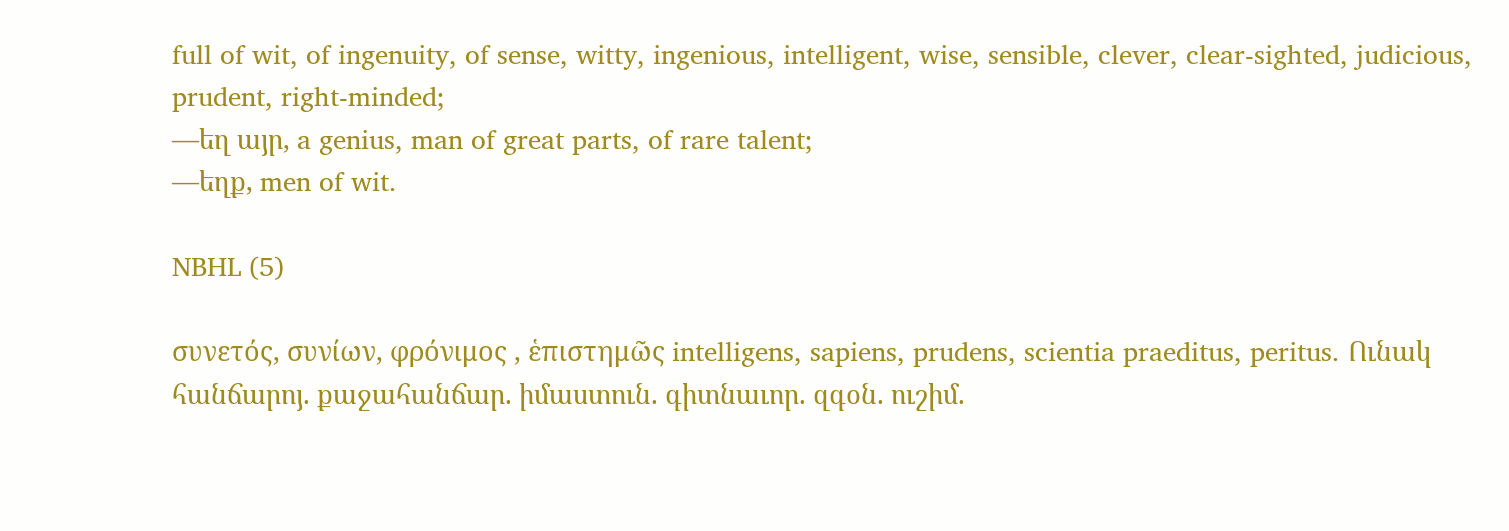full of wit, of ingenuity, of sense, witty, ingenious, intelligent, wise, sensible, clever, clear-sighted, judicious, prudent, right-minded;
—եղ այր, a genius, man of great parts, of rare talent;
—եղք, men of wit.

NBHL (5)

συνετός, συνίων, φρόνιμος , ἑπιστημῶς intelligens, sapiens, prudens, scientia praeditus, peritus. Ունակ հանճարոյ. քաջահանճար. իմաստուն. գիտնաւոր. զգօն. ուշիմ.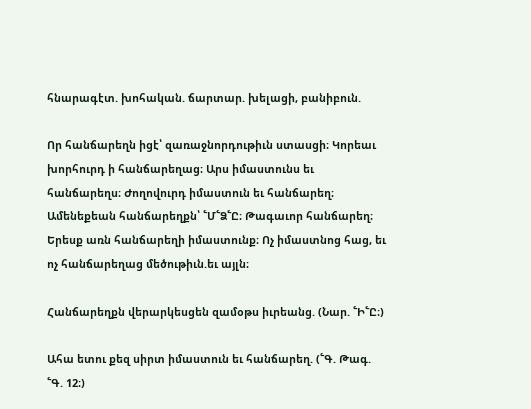հնարագէտ. խոհական. ճարտար. խելացի, բանիբուն.

Որ հանճարեղն իցէ՝ զառաջնորդութիւն ստասցի։ Կորեաւ խորհուրդ ի հանճարեղաց։ Արս իմաստունս եւ հանճարեղս։ Ժողովուրդ իմաստուն եւ հանճարեղ։ Ամենեքեան հանճարեղքն՝ ՟Մ՟Ձ՟Ը։ Թագաւոր հանճարեղ։ Երեսք առն հանճարեղի իմաստունք։ Ոչ իմաստնոց հաց, եւ ոչ հանճարեղաց մեծութիւն.եւ այլն։

Հանճարեղքն վերարկեսցեն զամօթս իւրեանց. (Նար. ՟Ի՟Ը։)

Ահա ետու քեզ սիրտ իմաստուն եւ հանճարեղ. (՟Գ. Թագ. ՟Գ. 12։)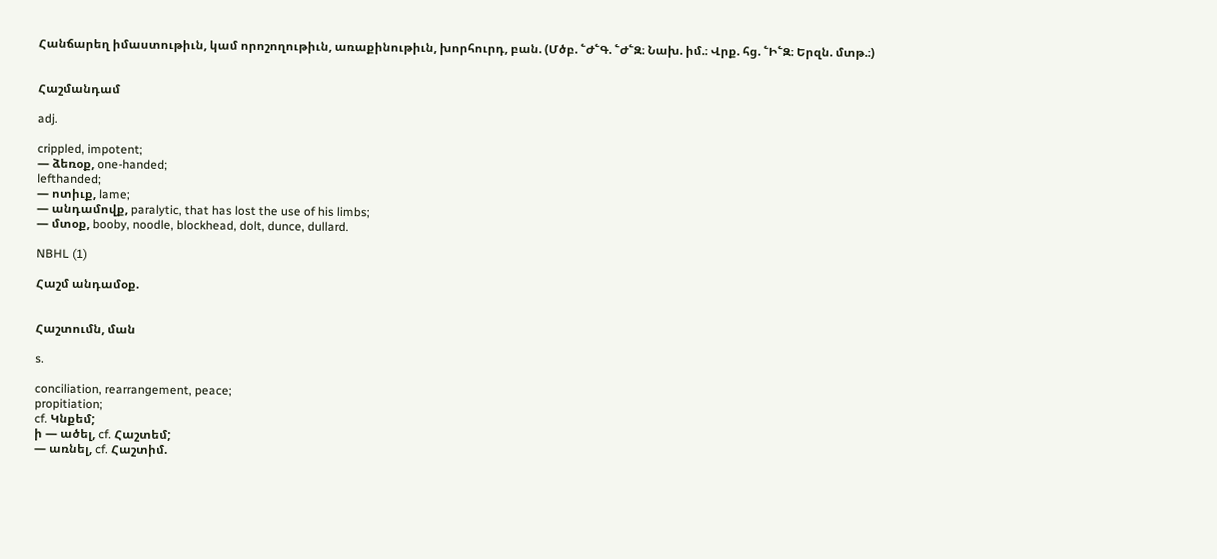Հանճարեղ իմաստութիւն, կամ որոշողութիւն, առաքինութիւն, խորհուրդ, բան. (Մծբ. ՟Ժ՟Գ. ՟Ժ՟Զ։ Նախ. իմ.։ Վրք. հց. ՟Ի՟Զ։ Երզն. մտթ.։)


Հաշմանդամ

adj.

crippled, impotent;
— ձեռօք, one-handed;
lefthanded;
— ոտիւք, lame;
— անդամովք, paralytic, that has lost the use of his limbs;
— մտօք, booby, noodle, blockhead, dolt, dunce, dullard.

NBHL (1)

Հաշմ անդամօք.


Հաշտումն, ման

s.

conciliation, rearrangement, peace;
propitiation;
cf. Կնքեմ;
ի — ածել, cf. Հաշտեմ;
— առնել, cf. Հաշտիմ.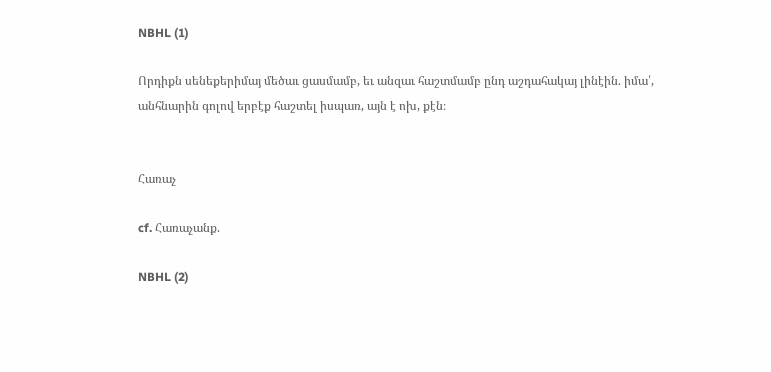NBHL (1)

Որդիքն սենեքերիմայ մեծաւ ցասմամբ, եւ անզաւ հաշտմամբ ընդ աշդահակայ լինէին. իմա՛, անհնարին գոլով երբէք հաշտել իսպառ, այն է ոխ, քէն։


Հառաչ

cf. Հառաչանք.

NBHL (2)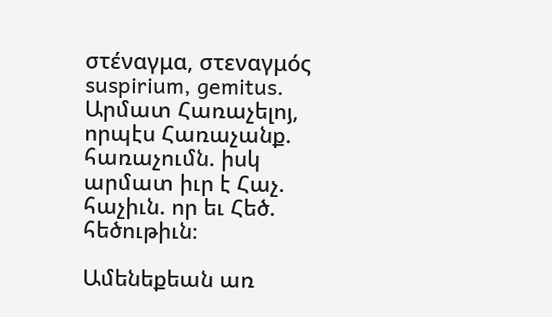στέναγμα, στεναγμός suspirium, gemitus. Արմատ Հառաչելոյ, որպէս Հառաչանք. հառաչումն. իսկ արմատ իւր է Հաչ. հաչիւն. որ եւ Հեծ. հեծութիւն։

Ամենեքեան առ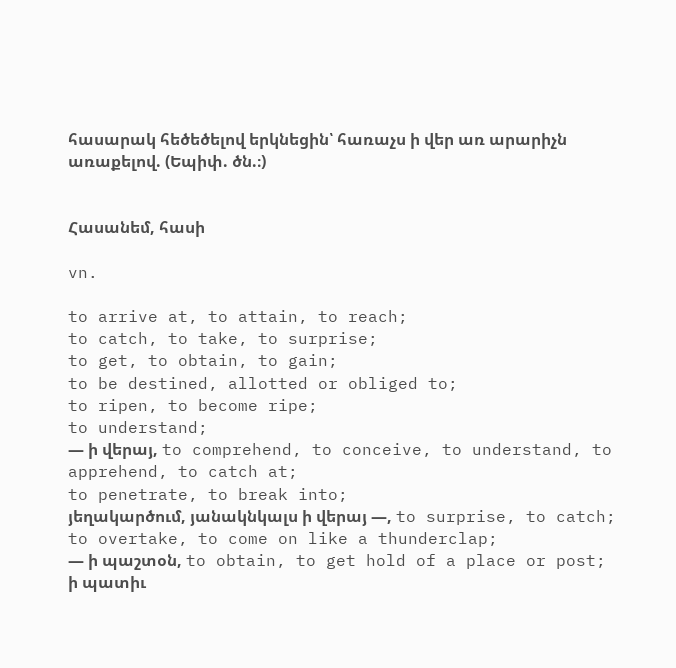հասարակ հեծեծելով երկնեցին՝ հառաչս ի վեր առ արարիչն առաքելով. (Եպիփ. ծն.։)


Հասանեմ, հասի

vn.

to arrive at, to attain, to reach;
to catch, to take, to surprise;
to get, to obtain, to gain;
to be destined, allotted or obliged to;
to ripen, to become ripe;
to understand;
— ի վերայ, to comprehend, to conceive, to understand, to apprehend, to catch at;
to penetrate, to break into;
յեղակարծում, յանակնկալս ի վերայ —, to surprise, to catch;
to overtake, to come on like a thunderclap;
— ի պաշտօն, to obtain, to get hold of a place or post;
ի պատիւ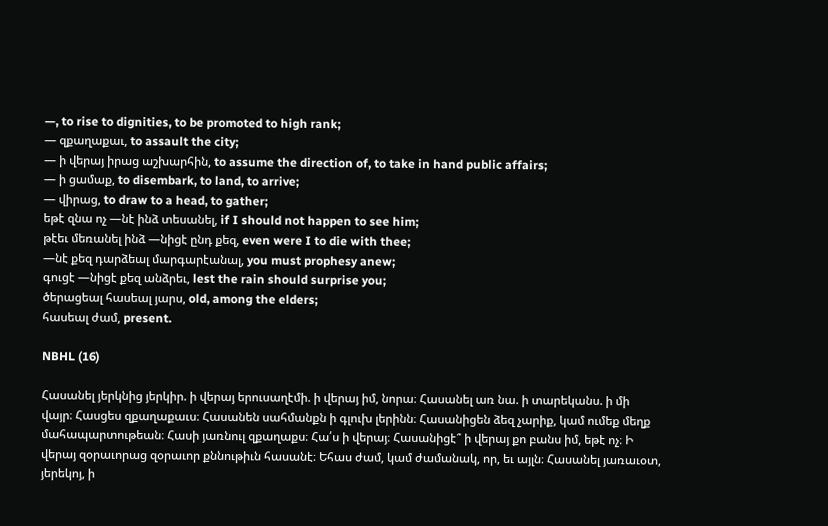—, to rise to dignities, to be promoted to high rank;
— զքաղաքաւ, to assault the city;
— ի վերայ իրաց աշխարհին, to assume the direction of, to take in hand public affairs;
— ի ցամաք, to disembark, to land, to arrive;
— վիրաց, to draw to a head, to gather;
եթէ զնա ոչ —նէ ինձ տեսանել, if I should not happen to see him;
թէեւ մեռանել ինձ —նիցէ ընդ քեզ, even were I to die with thee;
—նէ քեզ դարձեալ մարգարէանալ, you must prophesy anew;
գուցէ —նիցէ քեզ անձրեւ, lest the rain should surprise you;
ծերացեալ հասեալ յարս, old, among the elders;
հասեալ ժամ, present.

NBHL (16)

Հասանել յերկնից յերկիր. ի վերայ երուսաղէմի. ի վերայ իմ, նորա։ Հասանել առ նա. ի տարեկանս. ի մի վայր։ Հասցես զքաղաքաւս։ Հասանեն սահմանքն ի գլուխ լերինն։ Հասանիցեն ձեզ չարիք, կամ ումեք մեղք մահապարտութեան։ Հասի յառնուլ զքաղաքս։ Հա՛ս ի վերայ։ Հասանիցէ՞ ի վերայ քո բանս իմ, եթէ ոչ։ Ի վերայ զօրաւորաց զօրաւոր քննութիւն հասանէ։ Եհաս ժամ, կամ ժամանակ, որ, եւ այլն։ Հասանել յառաւօտ, յերեկոյ, ի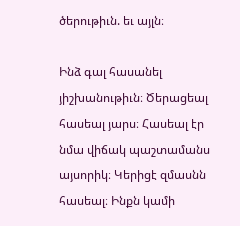ծերութիւն. եւ այլն։

Ինձ գալ հասանել յիշխանութիւն։ Ծերացեալ հասեալ յարս։ Հասեալ էր նմա վիճակ պաշտամանս այսորիկ։ Կերիցէ զմասնն հասեալ։ Ինքն կամի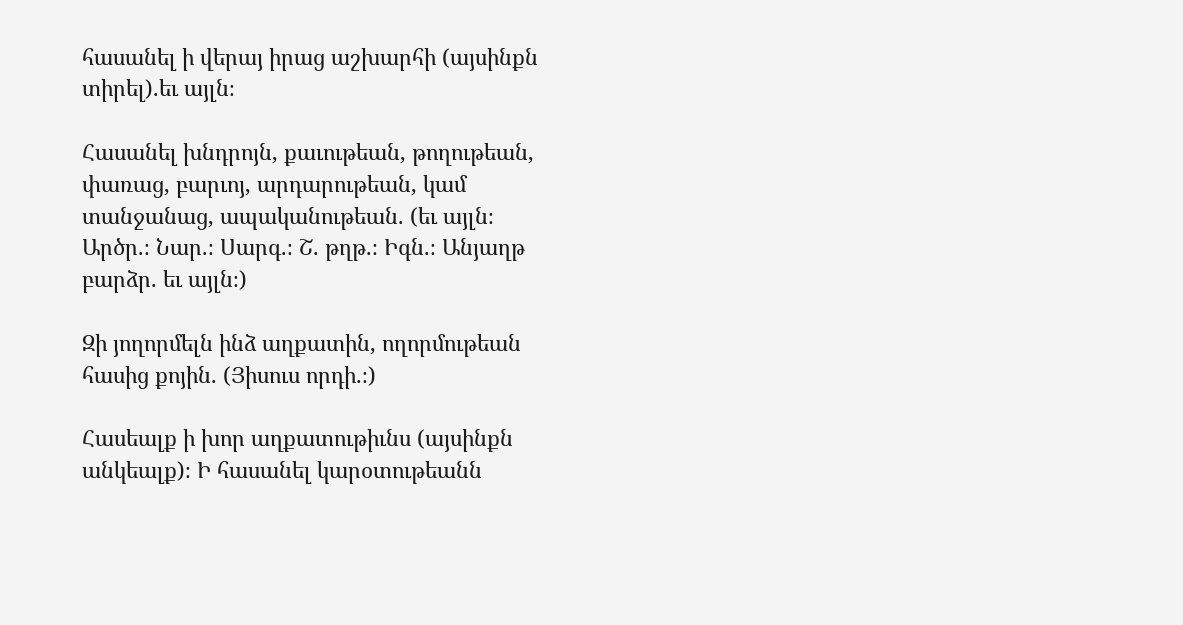հասանել ի վերայ իրաց աշխարհի (այսինքն տիրել).եւ այլն։

Հասանել խնդրոյն, քաւութեան, թողութեան, փառաց, բարւոյ, արդարութեան, կամ տանջանաց, ապականութեան. (եւ այլն։ Արծր.։ Նար.։ Սարգ.։ Շ. թղթ.։ Իգն.։ Անյաղթ բարձր. եւ այլն։)

Զի յողորմելն ինձ աղքատին, ողորմութեան հասից քոյին. (Յիսուս որդի.։)

Հասեալք ի խոր աղքատութիւնս (այսինքն անկեալք)։ Ի հասանել կարօտութեանն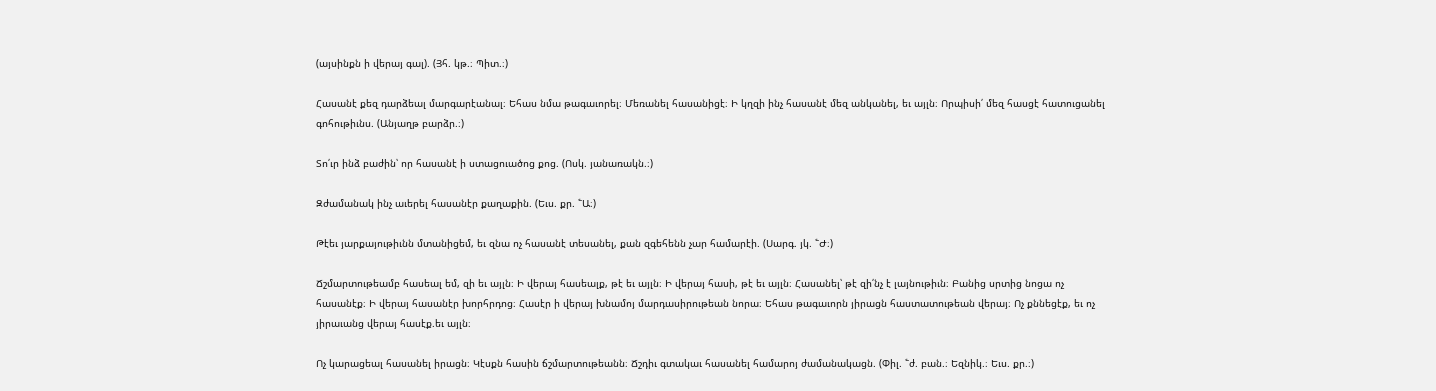(այսինքն ի վերայ գալ). (Յհ. կթ.։ Պիտ.։)

Հասանէ քեզ դարձեալ մարգարէանալ։ Եհաս նմա թագաւորել։ Մեռանել հասանիցէ։ Ի կղզի ինչ հասանէ մեզ անկանել, եւ այլն։ Որպիսի՛ մեզ հասցէ հատուցանել գոհութիւնս. (Անյաղթ բարձր.։)

Տո՛ւր ինձ բաժին՝ որ հասանէ ի ստացուածոց քոց. (Ոսկ. յանառակն.։)

Զժամանակ ինչ աւերել հասանէր քաղաքին. (Եւս. քր. ՟Ա։)

Թէեւ յարքայութիւնն մտանիցեմ, եւ զնա ոչ հասանէ տեսանել, քան զգեհենն չար համարէի. (Սարգ. յկ. ՟Ժ։)

Ճշմարտութեամբ հասեալ եմ, զի եւ այլն։ Ի վերայ հասեալք, թէ եւ այլն։ Ի վերայ հասի, թէ եւ այլն։ Հասանել՝ թէ զի՛նչ է լայնութիւն։ Բանից սրտից նոցա ոչ հասանէք։ Ի վերայ հասանէր խորհրդոց։ Հասէր ի վերայ խնամոյ մարդասիրութեան նորա։ Եհաս թագաւորն յիրացն հաստատութեան վերայ։ Ոչ քննեցէք, եւ ոչ յիրաւանց վերայ հասէք.եւ այլն։

Ոչ կարացեալ հասանել իրացն։ Կէսքն հասին ճշմարտութեանն։ Ճշդիւ գտակաւ հասանել համարոյ ժամանակացն. (Փիլ. ՟ժ. բան.։ Եզնիկ.։ Եւս. քր.։)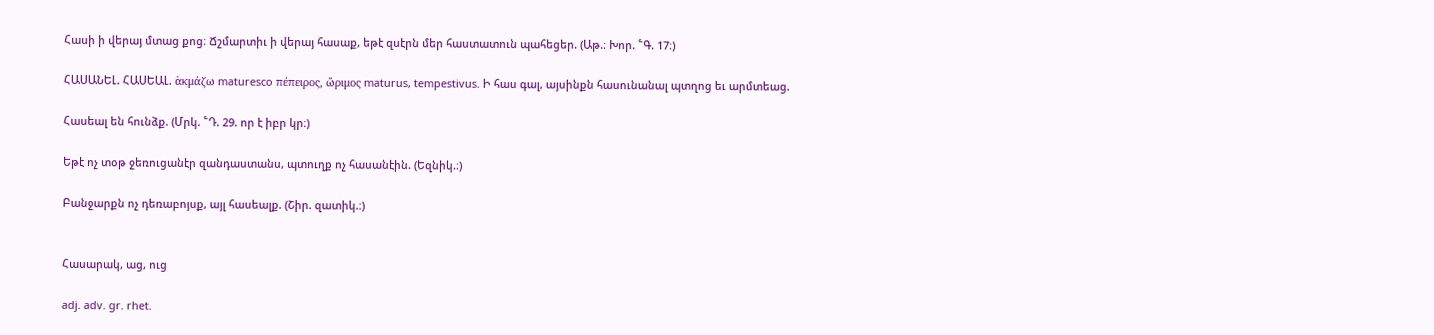Հասի ի վերայ մտաց քոց։ Ճշմարտիւ ի վերայ հասաք, եթէ զսէրն մեր հաստատուն պահեցեր. (Աթ.։ Խոր. ՟Գ. 17։)

ՀԱՍԱՆԵԼ. ՀԱՍԵԱԼ. ἁκμάζω maturesco πέπειρος, ὤριμος maturus, tempestivus. Ի հաս գալ, այսինքն հասունանալ պտղոց եւ արմտեաց.

Հասեալ են հունձք. (Մրկ. ՟Դ. 29. որ է իբր կր։)

Եթէ ոչ տօթ ջեռուցանէր զանդաստանս, պտուղք ոչ հասանէին. (Եզնիկ.։)

Բանջարքն ոչ դեռաբոյսք, այլ հասեալք. (Շիր. զատիկ.։)


Հասարակ, աց, ուց

adj. adv. gr. rhet.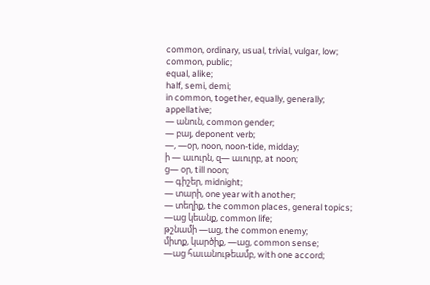common, ordinary, usual, trivial, vulgar, low;
common, public;
equal, alike;
half, semi, demi;
in common, together, equally, generally;
appellative;
— անուն, common gender;
— բայ, deponent verb;
—, —օր, noon, noon-tide, midday;
ի — աւուրն, զ— աւուրբ, at noon;
ց— օր, till noon;
— գիշեր, midnight;
— տարի, one year with another;
— տեղիք, the common places, general topics;
—աց կեանք, common life;
թշնամի —աց, the common enemy;
միտք, կարծիք, —աց, common sense;
—աց հաւանութեամբ, with one accord;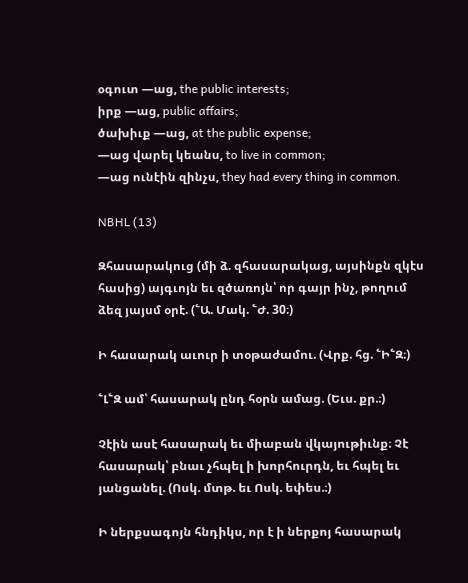օգուտ —աց, the public interests;
իրք —աց, public affairs;
ծախիւք —աց, at the public expense;
—աց վարել կեանս, to live in common;
—աց ունէին զինչս, they had every thing in common.

NBHL (13)

Զհասարակուց (մի ձ. զհասարակաց, այսինքն զկէս հասից) այգւոյն եւ զծառոյն՝ որ գայր ինչ, թողում ձեզ յայսմ օրէ. (՟Ա. Մակ. ՟Ժ. 30։)

Ի հասարակ աւուր ի տօթաժամու. (Վրք. հց. ՟Ի՟Զ։)

՟Լ՟Զ ամ՝ հասարակ ընդ հօրն ամաց. (Եւս. քր.։)

Չէին ասէ հասարակ եւ միաբան վկայութիւնք։ Չէ հասարակ՝ բնաւ չհպել ի խորհուրդն, եւ հպել եւ յանցանել. (Ոսկ. մտթ. եւ Ոսկ. եփես.։)

Ի ներքսագոյն հնդիկս, որ է ի ներքոյ հասարակ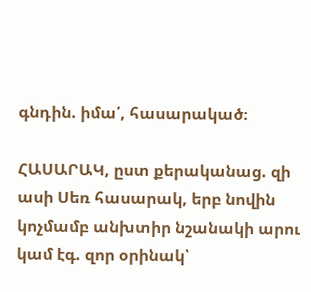գնդին. իմա՛, հասարակած։

ՀԱՍԱՐԱԿ, ըստ քերականաց. զի ասի Սեռ հասարակ, երբ նովին կոչմամբ անխտիր նշանակի արու կամ էգ. զոր օրինակ՝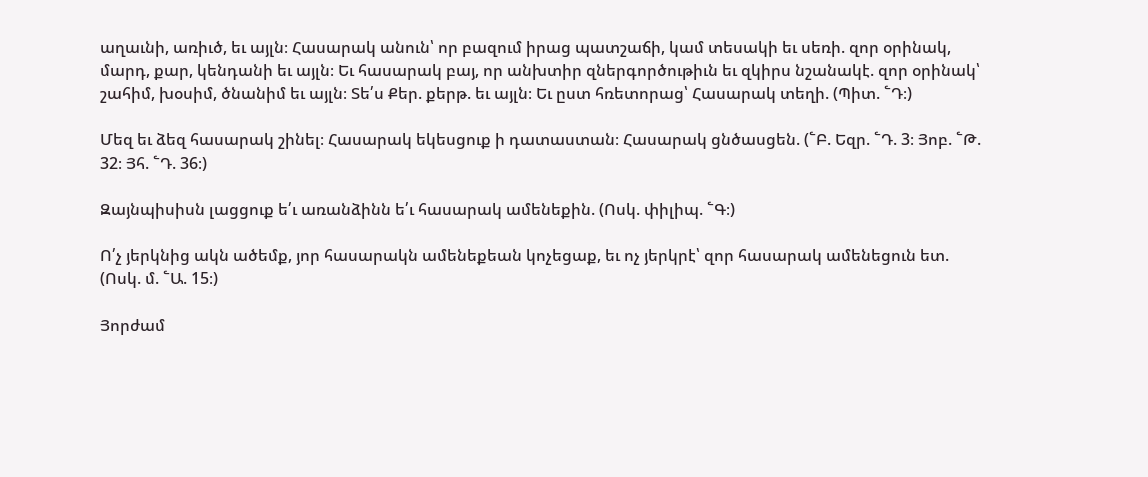աղաւնի, առիւծ, եւ այլն։ Հասարակ անուն՝ որ բազում իրաց պատշաճի, կամ տեսակի եւ սեռի. զոր օրինակ, մարդ, քար, կենդանի եւ այլն։ Եւ հասարակ բայ, որ անխտիր զներգործութիւն եւ զկիրս նշանակէ. զոր օրինակ՝ շահիմ, խօսիմ, ծնանիմ եւ այլն։ Տե՛ս Քեր. քերթ. եւ այլն։ Եւ ըստ հռետորաց՝ Հասարակ տեղի. (Պիտ. ՟Դ։)

Մեզ եւ ձեզ հասարակ շինել։ Հասարակ եկեսցուք ի դատաստան։ Հասարակ ցնծասցեն. (՟Բ. Եզր. ՟Դ. 3։ Յոբ. ՟Թ. 32։ Յհ. ՟Դ. 36։)

Զայնպիսիսն լացցուք ե՛ւ առանձինն ե՛ւ հասարակ ամենեքին. (Ոսկ. փիլիպ. ՟Գ։)

Ո՛չ յերկնից ակն ածեմք, յոր հասարակն ամենեքեան կոչեցաք, եւ ոչ յերկրէ՝ զոր հասարակ ամենեցուն ետ. (Ոսկ. մ. ՟Ա. 15։)

Յորժամ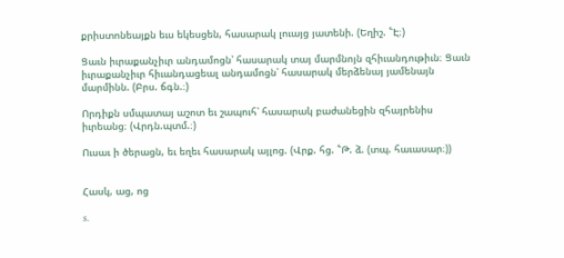քրիստոնեայքն եւս եկեսցեն, հասարակ լուայց յատենի. (Եղիշ. ՟Է։)

Ցաւն իւրաքանչիւր անդամոցն՝ հասարակ տայ մարմնոյն զհիւանդութիւն։ Ցաւն իւրաքանչիւր հիւանդացեալ անդամոցն՝ հասարակ մերձենայ յամենայն մարմինն. (Բրս. ճգն.։)

Որդիքն սմպատայ աշոտ եւ շապուհ՝ հասարակ բաժանեցին զհայրենիս իւրեանց։ (Վրդն.պտմ.։)

Ուսաւ ի ծերացն, եւ եղեւ հասարակ այլոց. (Վրք. հց. ՟Թ. ձ. (տպ. հաւասար։))


Հասկ, աց, ոց

s.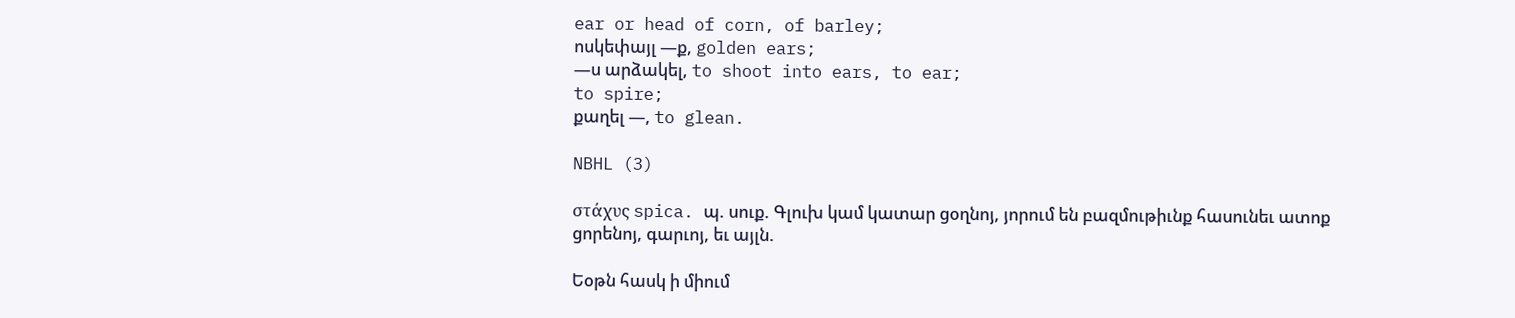ear or head of corn, of barley;
ոսկեփայլ —ք, golden ears;
—ս արձակել, to shoot into ears, to ear;
to spire;
քաղել —, to glean.

NBHL (3)

στάχυς spica. պ. սուք. Գլուխ կամ կատար ցօղնոյ, յորում են բազմութիւնք հասունեւ ատոք ցորենոյ, գարւոյ, եւ այլն.

Եօթն հասկ ի միում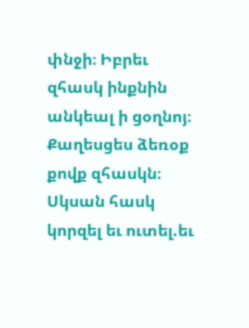փնջի։ Իբրեւ զհասկ ինքնին անկեալ ի ցօղնոյ։ Քաղեսցես ձեռօք քովք զհասկն։ Սկսան հասկ կորզել եւ ուտել.եւ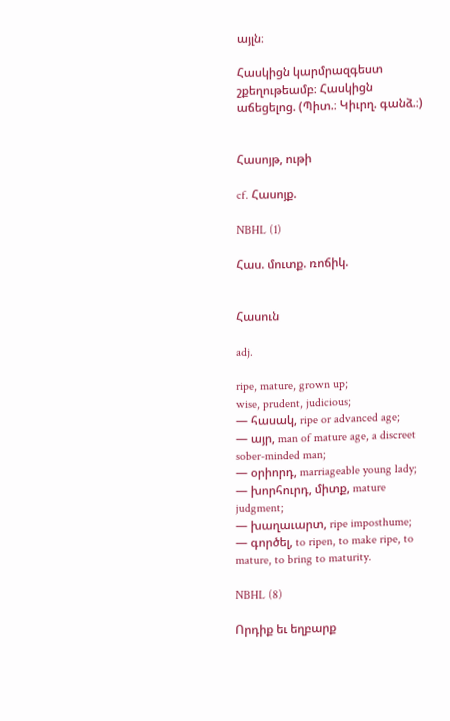այլն։

Հասկիցն կարմրազգեստ շքեղութեամբ։ Հասկիցն աճեցելոց. (Պիտ.։ Կիւրղ. գանձ.։)


Հասոյթ, ութի

cf. Հասոյք.

NBHL (1)

Հաս. մուտք. ռոճիկ.


Հասուն

adj.

ripe, mature, grown up;
wise, prudent, judicious;
— հասակ, ripe or advanced age;
— այր, man of mature age, a discreet sober-minded man;
— օրիորդ, marriageable young lady;
— խորհուրդ, միտք, mature judgment;
— խաղաւարտ, ripe imposthume;
— գործել, to ripen, to make ripe, to mature, to bring to maturity.

NBHL (8)

Որդիք եւ եղբարք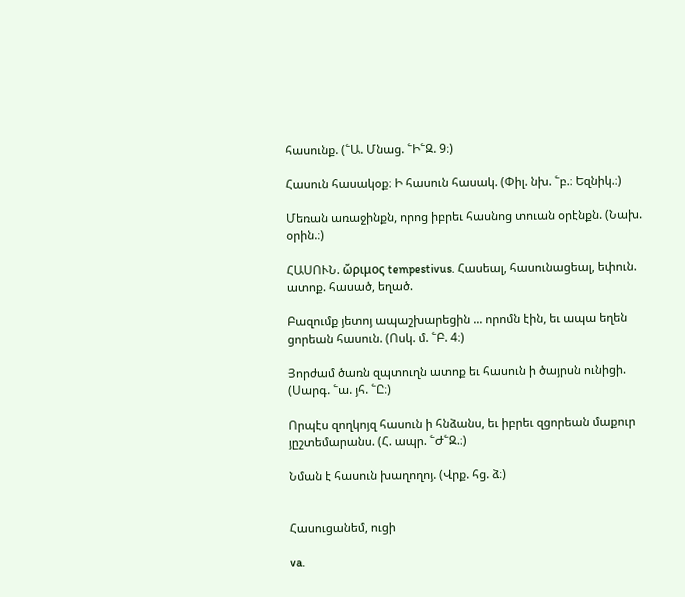հասունք. (՟Ա. Մնաց. ՟Ի՟Զ. 9։)

Հասուն հասակօք։ Ի հասուն հասակ. (Փիլ. նխ. ՟բ.։ Եզնիկ.։)

Մեռան առաջինքն, որոց իբրեւ հասնոց տուան օրէնքն. (Նախ. օրին.։)

ՀԱՍՈՒՆ. ὤριμος tempestivus. Հասեալ, հասունացեալ, եփուն. ատոք. հասած, եղած.

Բազումք յետոյ ապաշխարեցին ... որոմն էին, եւ ապա եղեն ցորեան հասուն. (Ոսկ. մ. ՟Բ. 4։)

Յորժամ ծառն զպտուղն ատոք եւ հասուն ի ծայրսն ունիցի. (Սարգ. ՟ա. յհ. ՟Ը։)

Որպէս զողկոյզ հասուն ի հնձանս, եւ իբրեւ զցորեան մաքուր յըշտեմարանս. (Հ. ապր. ՟Ժ՟Զ.։)

Նման է հասուն խաղողոյ. (Վրք. հց. ձ։)


Հասուցանեմ, ուցի

va.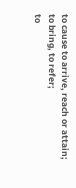to cause to arrive, reach or attain;
to bring, to refer;
to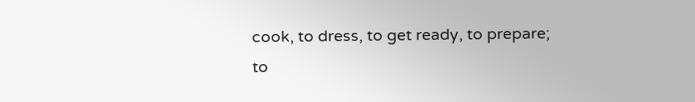cook, to dress, to get ready, to prepare;
to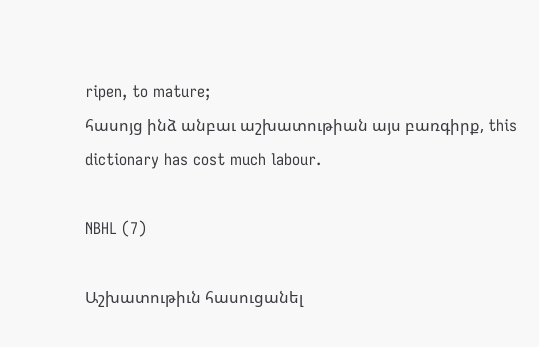ripen, to mature;
հասոյց ինձ անբաւ աշխատութիան այս բառգիրք, this dictionary has cost much labour.

NBHL (7)

Աշխատութիւն հասուցանել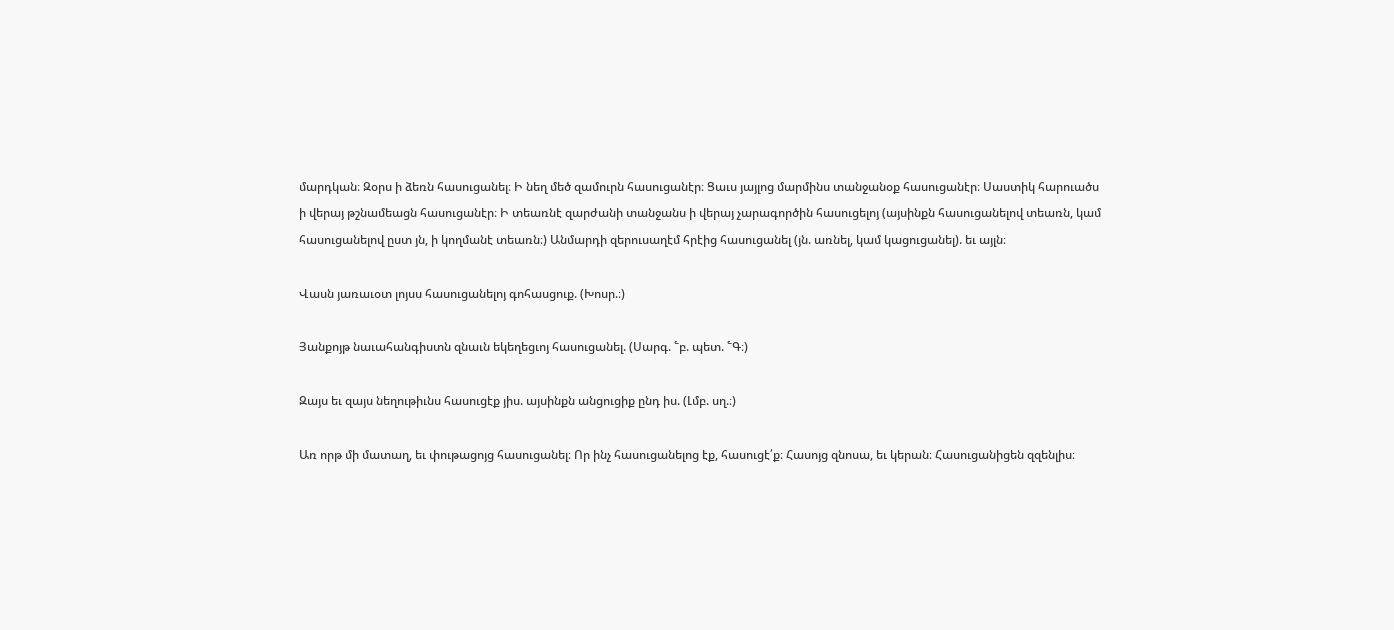մարդկան։ Զօրս ի ձեռն հասուցանել։ Ի նեղ մեծ զամուրն հասուցանէր։ Ցաւս յայլոց մարմինս տանջանօք հասուցանէր։ Սաստիկ հարուածս ի վերայ թշնամեացն հասուցանէր։ Ի տեառնէ զարժանի տանջանս ի վերայ չարագործին հասուցելոյ (այսինքն հասուցանելով տեառն, կամ հասուցանելով ըստ յն, ի կողմանէ տեառն։) Անմարդի զերուսաղէմ հրէից հասուցանել (յն. առնել, կամ կացուցանել). եւ այլն։

Վասն յառաւօտ լոյսս հասուցանելոյ գոհասցուք. (Խոսր.։)

Յանքոյթ նաւահանգիստն զնաւն եկեղեցւոյ հասուցանել. (Սարգ. ՟բ. պետ. ՟Գ։)

Զայս եւ զայս նեղութիւնս հասուցէք յիս. այսինքն անցուցիք ընդ իս. (Լմբ. սղ.։)

Առ որթ մի մատաղ, եւ փութացոյց հասուցանել։ Որ ինչ հասուցանելոց էք, հասուցէ՛ք։ Հասոյց զնոսա, եւ կերան։ Հասուցանիցեն զզենլիս։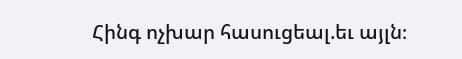Հինգ ոչխար հասուցեալ.եւ այլն։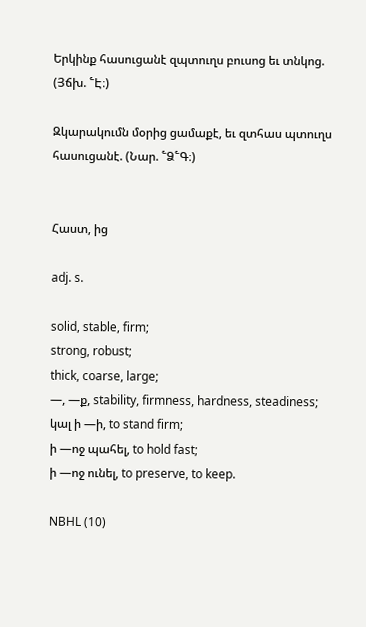Երկինք հասուցանէ զպտուղս բուսոց եւ տնկոց. (Յճխ. ՟Է։)

Զկարակումն մօրից ցամաքէ, եւ զտհաս պտուղս հասուցանէ. (Նար. ՟Ձ՟Գ։)


Հաստ, ից

adj. s.

solid, stable, firm;
strong, robust;
thick, coarse, large;
—, —ք, stability, firmness, hardness, steadiness;
կալ ի —ի, to stand firm;
ի —ոջ պահել, to hold fast;
ի —ոջ ունել, to preserve, to keep.

NBHL (10)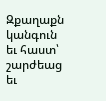Զքաղաքն կանգուն եւ հաստ՝ շարժեաց եւ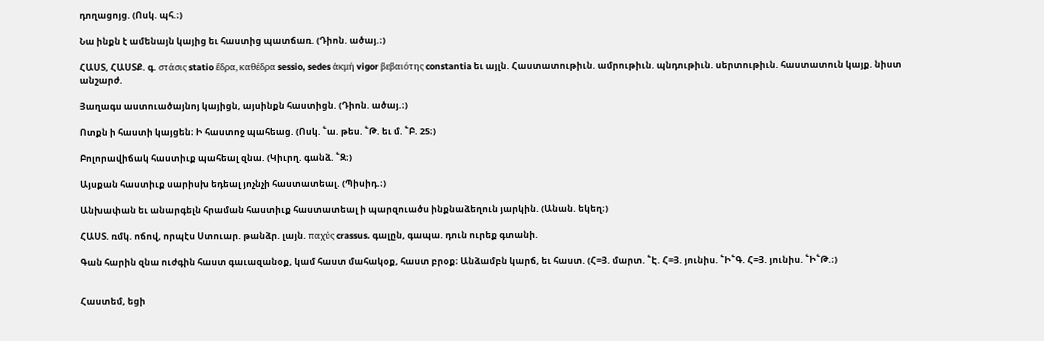դողացոյց. (Ոսկ. պհ.։)

Նա ինքն է ամենայն կայից եւ հաստից պատճառ. (Դիոն. ածայ.։)

ՀԱՍՏ, ՀԱՍՏՔ. գ. στάσις statio ἔδρα, καθέδρα sessio, sedes ἁκμή vigor βεβαιότης constantia եւ այլն. Հաստատութիւն. ամրութիւն. պնդութիւն. սերտութիւն. հաստատուն կայք. նիստ անշարժ.

Յաղագս աստուածայնոյ կայիցն, այսինքն հաստիցն. (Դիոն. ածայ.։)

Ոտքն ի հաստի կայցեն։ Ի հաստոջ պահեաց. (Ոսկ. ՟ա. թես. ՟Թ. եւ մ. ՟Բ. 25։)

Բոլորավիճակ հաստիւք պահեալ զնա. (Կիւրղ. գանձ. ՟Զ։)

Այսքան հաստիւք սարիսխ եդեալ յոչնչի հաստատեալ. (Պիսիդ.։)

Անխափան եւ անարգելն հրաման հաստիւք հաստատեալ ի պարզուածս ինքնաձեղուն յարկին. (Անան. եկեղ։)

ՀԱՍՏ. ռմկ. ոճով, որպէս Ստուար. թանձր. լայն. παχύς crassus. գալըն, գապա. դուն ուրեք գտանի.

Գան հարին զնա ուժգին հաստ գաւազանօք, կամ հաստ մահակօք, հաստ բրօք։ Անձամբն կարճ, եւ հաստ. (Հ=Յ. մարտ. ՟Է. Հ=Յ. յունիս. ՟Ի՟Գ. Հ=Յ. յունիս. ՟Ի՟Թ.։)


Հաստեմ, եցի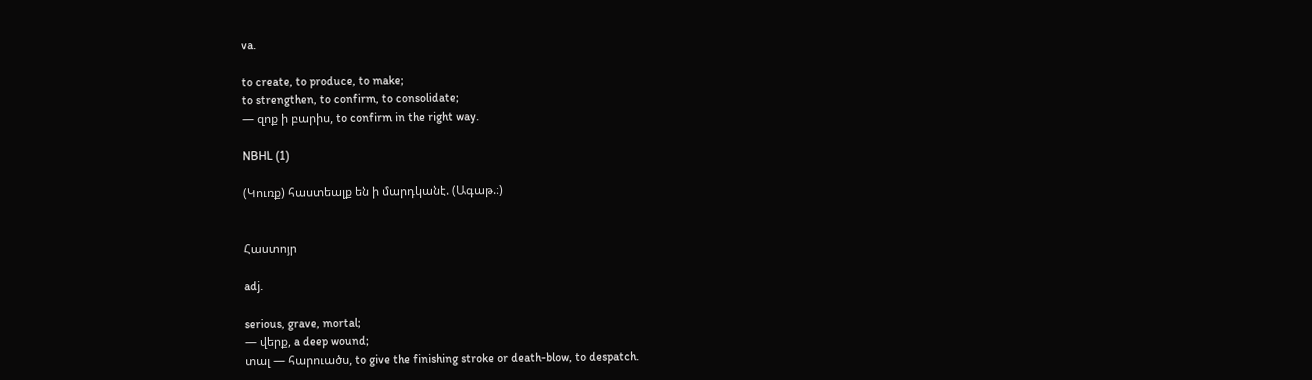va.

to create, to produce, to make;
to strengthen, to confirm, to consolidate;
— զոք ի բարիս, to confirm in the right way.

NBHL (1)

(Կուռք) հաստեալք են ի մարդկանէ. (Ագաթ.։)


Հաստոյր

adj.

serious, grave, mortal;
— վերք, a deep wound;
տալ — հարուածս, to give the finishing stroke or death-blow, to despatch.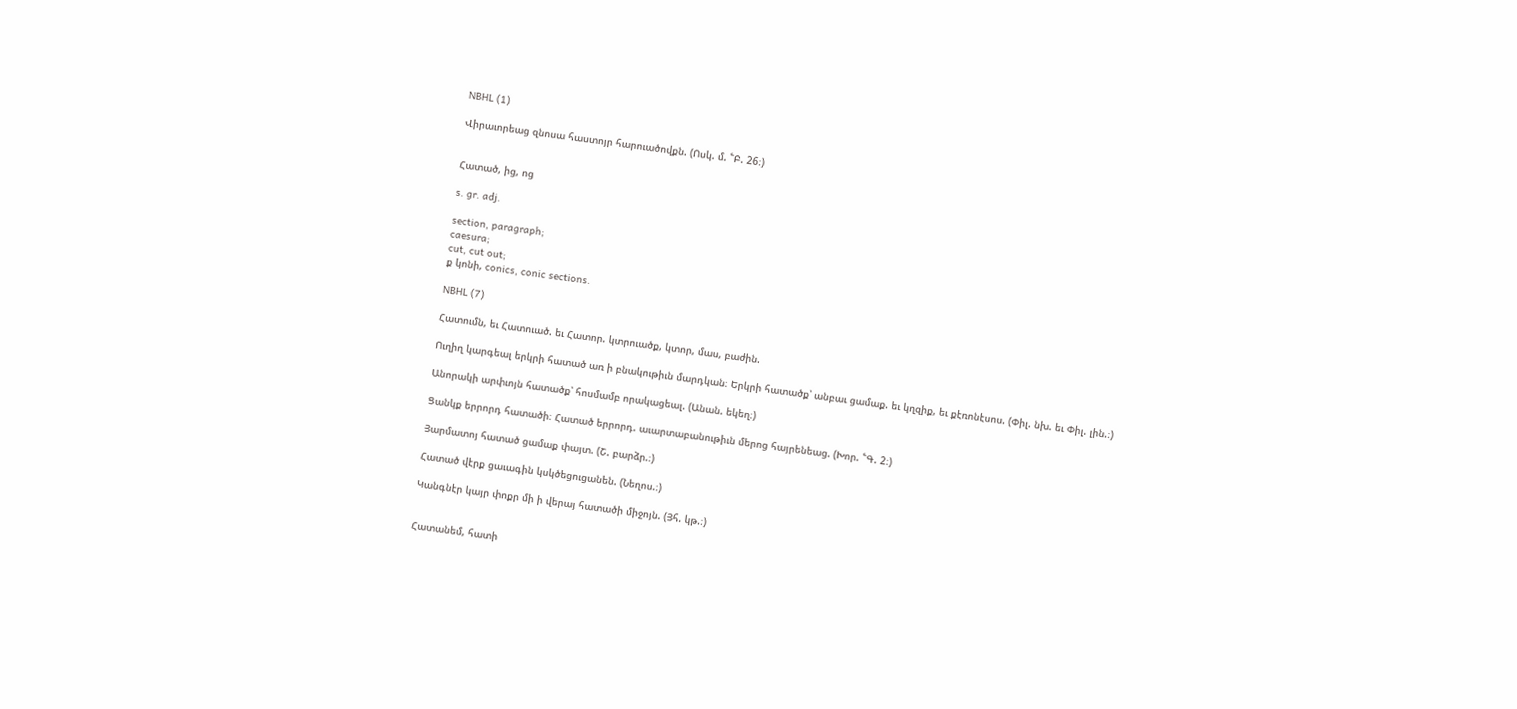NBHL (1)

Վիրաւորեաց զնոսա հաստոյր հարուածովքն. (Ոսկ. մ. ՟Բ. 26։)


Հատած, ից, ոց

s. gr. adj.

section, paragraph;
caesura;
cut, cut out;
ք կոնի, conics, conic sections.

NBHL (7)

Հատումն, եւ Հատուած. եւ Հատոր. կտրուածք, կտոր, մաս, բաժին.

Ուղիղ կարգեալ երկրի հատած առ ի բնակութիւն մարդկան։ Երկրի հատածք՝ անբաւ ցամաք. եւ կղզիք, եւ քէռոնէսոս. (Փիլ. նխ. եւ Փիլ. լին.։)

Անորակի արփւոյն հատածք՝ հոսմամբ որակացեալ. (Անան. եկեղ։)

Ցանկք երրորդ հատածի։ Հատած երրորդ. աւարտաբանութիւն մերոց հայրենեաց. (Խոր. ՟Գ. 2։)

Յարմատոյ հատած ցամաք փայտ. (Շ. բարձր.։)

Հատած վէրք ցաւագին կսկծեցուցանեն. (Նեղոս.։)

Կանգնէր կայր փոքր մի ի վերայ հատածի միջոյն. (Յհ. կթ.։)


Հատանեմ, հատի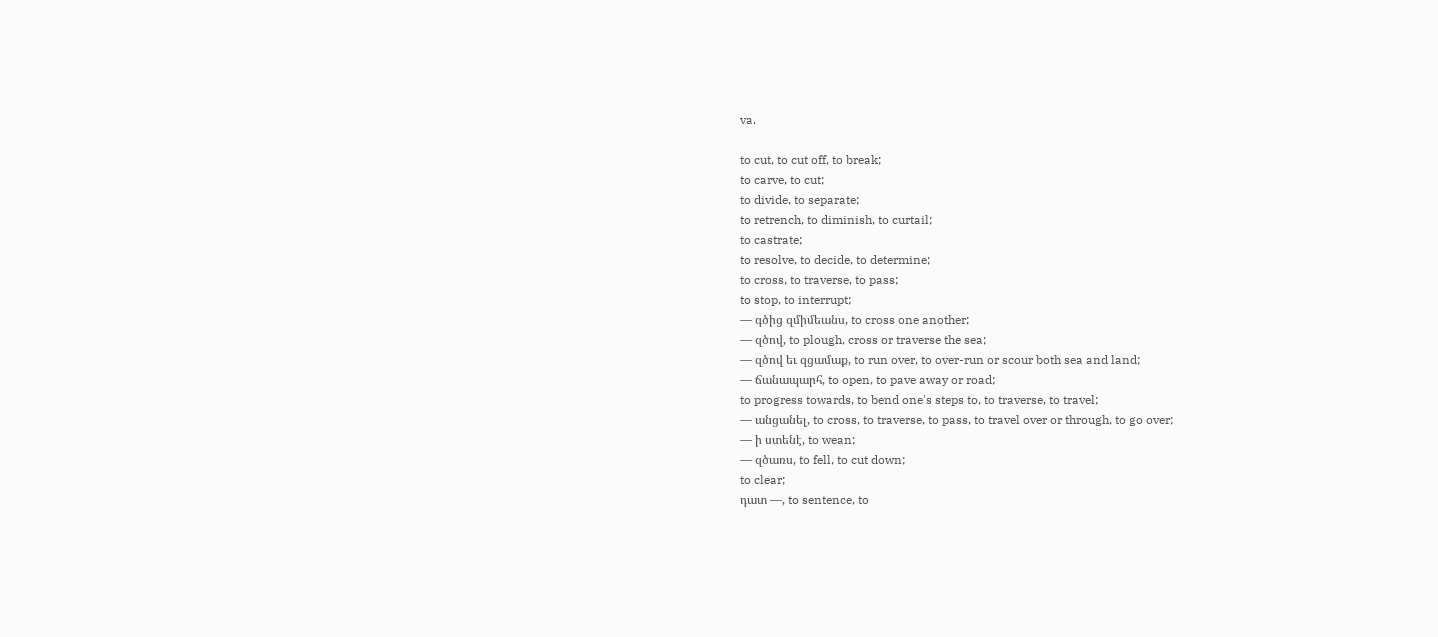va.

to cut, to cut off, to break;
to carve, to cut;
to divide, to separate;
to retrench, to diminish, to curtail;
to castrate;
to resolve, to decide, to determine;
to cross, to traverse, to pass;
to stop, to interrupt;
— գծից զմիմեանս, to cross one another;
— զծով, to plough, cross or traverse the sea;
— զծով եւ զցամաք, to run over, to over-run or scour both sea and land;
— ճանապարհ, to open, to pave away or road;
to progress towards, to bend one's steps to, to traverse, to travel;
— անցանել, to cross, to traverse, to pass, to travel over or through, to go over;
— ի ստենէ, to wean;
— զծառս, to fell, to cut down;
to clear;
դատ —, to sentence, to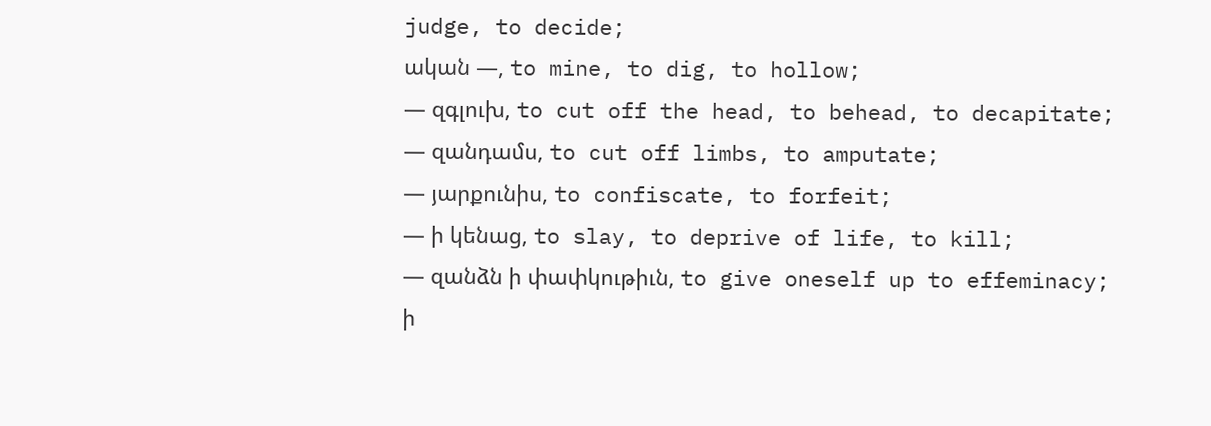judge, to decide;
ական —, to mine, to dig, to hollow;
— զգլուխ, to cut off the head, to behead, to decapitate;
— զանդամս, to cut off limbs, to amputate;
— յարքունիս, to confiscate, to forfeit;
— ի կենաց, to slay, to deprive of life, to kill;
— զանձն ի փափկութիւն, to give oneself up to effeminacy;
ի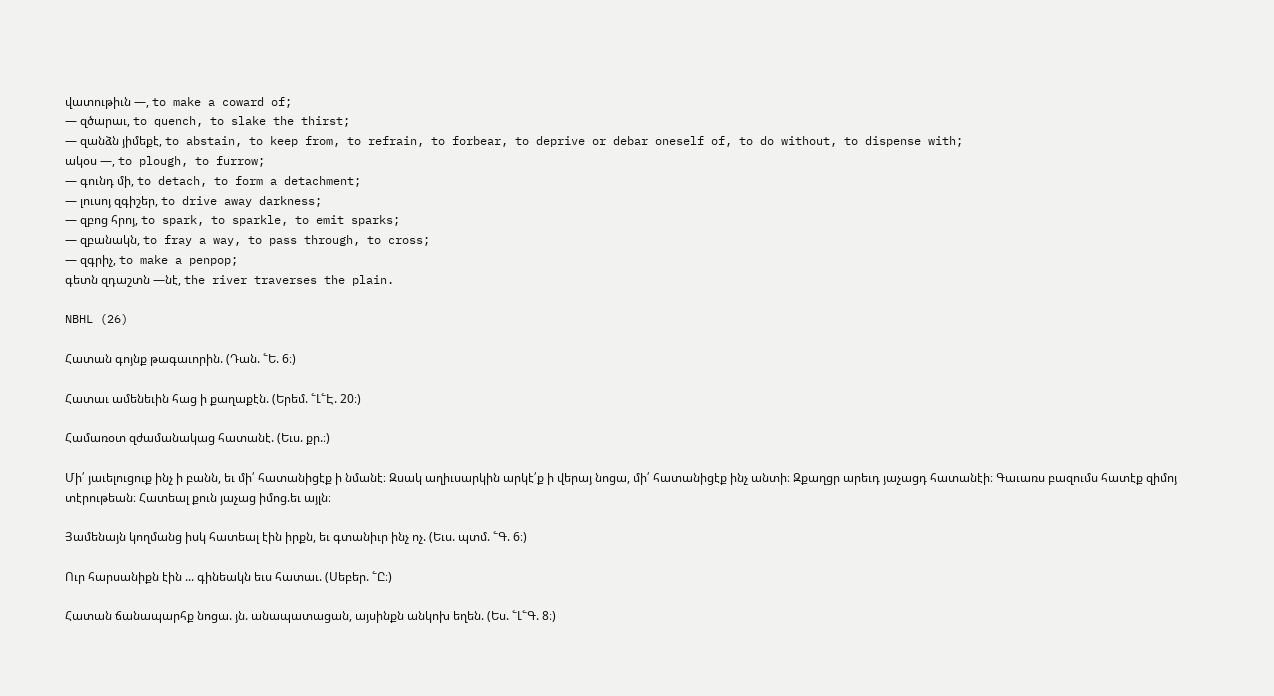վատութիւն —, to make a coward of;
— զծարաւ, to quench, to slake the thirst;
— զանձն յիմեքէ, to abstain, to keep from, to refrain, to forbear, to deprive or debar oneself of, to do without, to dispense with;
ակօս —, to plough, to furrow;
— գունդ մի, to detach, to form a detachment;
— լուսոյ զգիշեր, to drive away darkness;
— զբոց հրոյ, to spark, to sparkle, to emit sparks;
— զբանակն, to fray a way, to pass through, to cross;
— զգրիչ, to make a penpop;
գետն զդաշտն —նէ, the river traverses the plain.

NBHL (26)

Հատան գոյնք թագաւորին. (Դան. ՟Ե. 6։)

Հատաւ ամենեւին հաց ի քաղաքէն. (Երեմ. ՟Լ՟Է. 20։)

Համառօտ զժամանակաց հատանէ. (Եւս. քր.։)

Մի՛ յաւելուցուք ինչ ի բանն, եւ մի՛ հատանիցէք ի նմանէ։ Զսակ աղիւսարկին արկէ՛ք ի վերայ նոցա, մի՛ հատանիցէք ինչ անտի։ Զքաղցր արեւդ յաչացդ հատանէի։ Գաւառս բազումս հատէք զիմոյ տէրութեան։ Հատեալ քուն յաչաց իմոց.եւ այլն։

Յամենայն կողմանց իսկ հատեալ էին իրքն, եւ գտանիւր ինչ ոչ. (Եւս. պտմ. ՟Գ. 6։)

Ուր հարսանիքն էին ... գինեակն եւս հատաւ. (Սեբեր. ՟Ը։)

Հատան ճանապարհք նոցա. յն. անապատացան, այսինքն անկոխ եղեն. (Ես. ՟Լ՟Գ. 8։)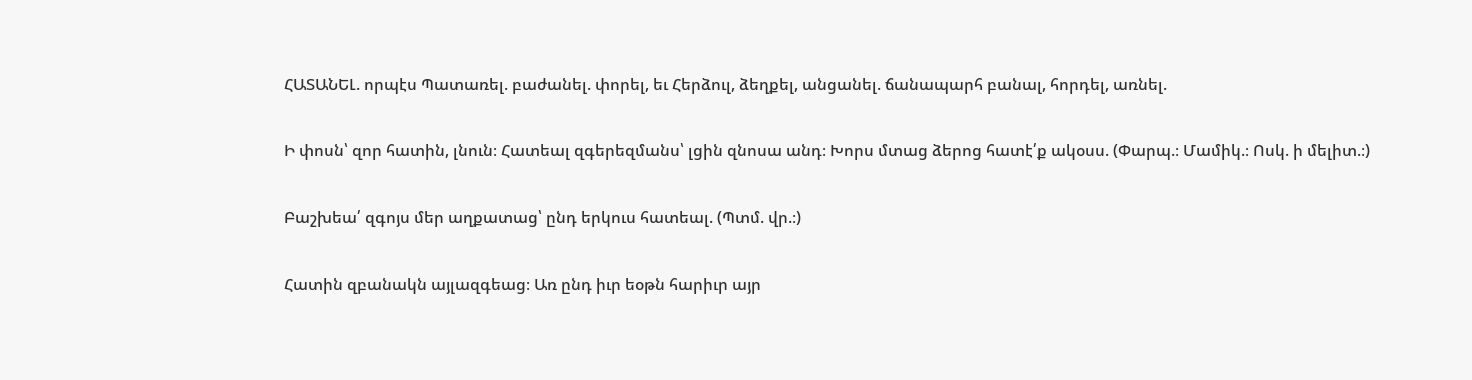ՀԱՏԱՆԵԼ. որպէս Պատառել. բաժանել. փորել, եւ Հերձուլ, ձեղքել, անցանել. ճանապարհ բանալ, հորդել, առնել.

Ի փոսն՝ զոր հատին, լնուն։ Հատեալ զգերեզմանս՝ լցին զնոսա անդ։ Խորս մտաց ձերոց հատէ՛ք ակօսս. (Փարպ.։ Մամիկ.։ Ոսկ. ի մելիտ.։)

Բաշխեա՛ զգոյս մեր աղքատաց՝ ընդ երկուս հատեալ. (Պտմ. վր.։)

Հատին զբանակն այլազգեաց։ Առ ընդ իւր եօթն հարիւր այր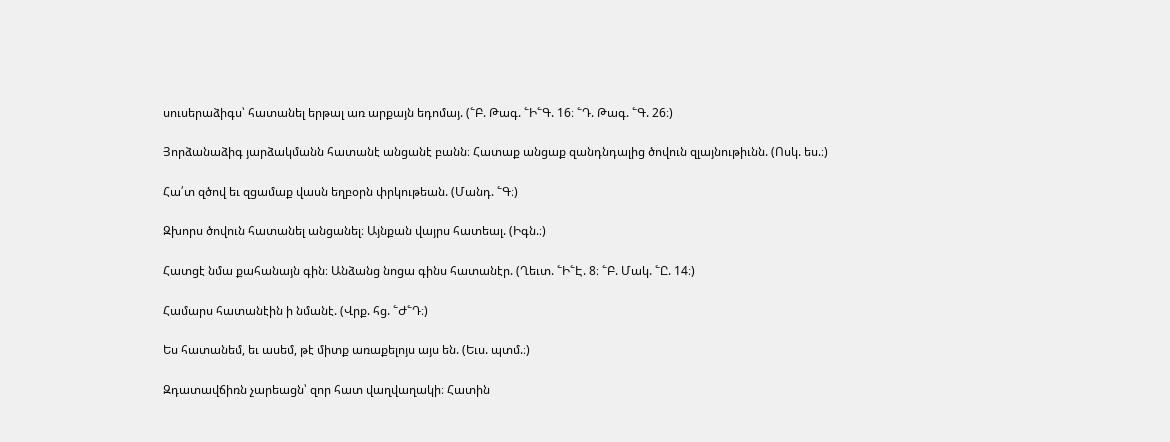սուսերաձիգս՝ հատանել երթալ առ արքայն եդոմայ. (՟Բ. Թագ. ՟Ի՟Գ. 16։ ՟Դ. Թագ. ՟Գ. 26։)

Յորձանաձիգ յարձակմանն հատանէ անցանէ բանն։ Հատաք անցաք զանդնդալից ծովուն զլայնութիւնն. (Ոսկ. ես.։)

Հա՛տ զծով եւ զցամաք վասն եղբօրն փրկութեան. (Մանդ. ՟Գ։)

Զխորս ծովուն հատանել անցանել։ Այնքան վայրս հատեալ. (Իգն.։)

Հատցէ նմա քահանայն գին։ Անձանց նոցա գինս հատանէր. (Ղեւտ. ՟Ի՟Է. 8։ ՟Բ. Մակ. ՟Ը. 14։)

Համարս հատանէին ի նմանէ. (Վրք. հց. ՟Ժ՟Դ։)

Ես հատանեմ, եւ ասեմ, թէ միտք առաքելոյս այս են. (Եւս. պտմ.։)

Զդատավճիռն չարեացն՝ զոր հատ վաղվաղակի։ Հատին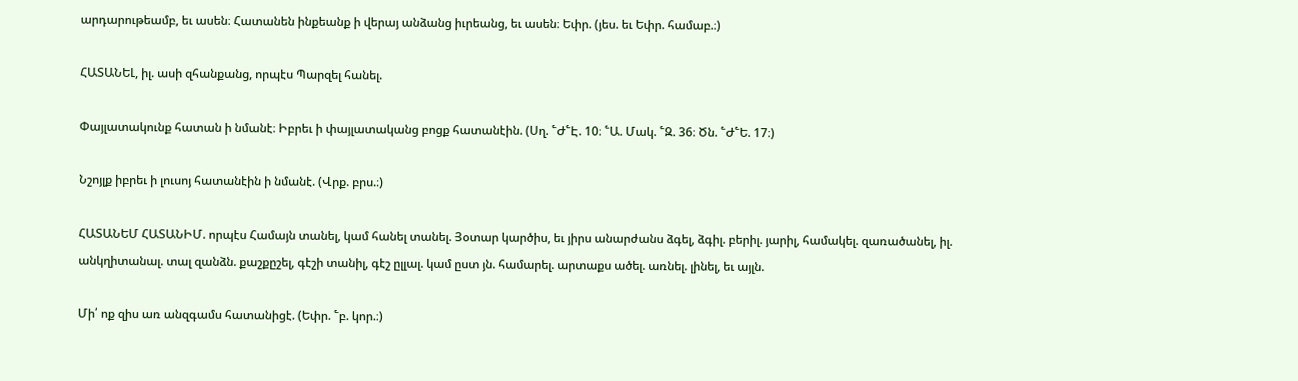արդարութեամբ, եւ ասեն։ Հատանեն ինքեանք ի վերայ անձանց իւրեանց, եւ ասեն։ Եփր. (յես. եւ Եփր. համաբ.։)

ՀԱՏԱՆԵԼ, իլ. ասի զհանքանց, որպէս Պարզել հանել.

Փայլատակունք հատան ի նմանէ։ Իբրեւ ի փայլատականց բոցք հատանէին. (Սղ. ՟Ժ՟Է. 10։ ՟Ա. Մակ. ՟Զ. 36։ Ծն. ՟Ժ՟Ե. 17։)

Նշոյլք իբրեւ ի լուսոյ հատանէին ի նմանէ. (Վրք. բրս.։)

ՀԱՏԱՆԵՄ ՀԱՏԱՆԻՄ. որպէս Համայն տանել, կամ հանել տանել. Յօտար կարծիս, եւ յիրս անարժանս ձգել, ձգիլ. բերիլ. յարիլ, համակել. զառածանել, իլ. անկղիտանալ. տալ զանձն. քաշքըշել, գէշի տանիլ, գէշ ըլլալ. կամ ըստ յն. համարել. արտաքս ածել. առնել. լինել, եւ այլն.

Մի՛ ոք զիս առ անզգամս հատանիցէ. (Եփր. ՟բ. կոր.։)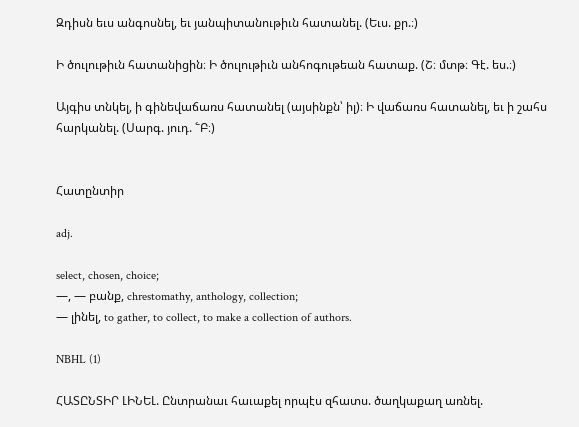Զդիսն եւս անգոսնել, եւ յանպիտանութիւն հատանել. (Եւս. քր.։)

Ի ծուլութիւն հատանիցին։ Ի ծուլութիւն անհոգութեան հատաք. (Շ։ մտթ։ Գէ. ես.։)

Այգիս տնկել, ի գինեվաճառս հատանել (այսինքն՝ իլ)։ Ի վաճառս հատանել, եւ ի շահս հարկանել. (Սարգ. յուդ. ՟Բ։)


Հատընտիր

adj.

select, chosen, choice;
—, — բանք, chrestomathy, anthology, collection;
— լինել, to gather, to collect, to make a collection of authors.

NBHL (1)

ՀԱՏԸՆՏԻՐ ԼԻՆԵԼ. Ընտրանաւ հաւաքել որպէս զհատս. ծաղկաքաղ առնել.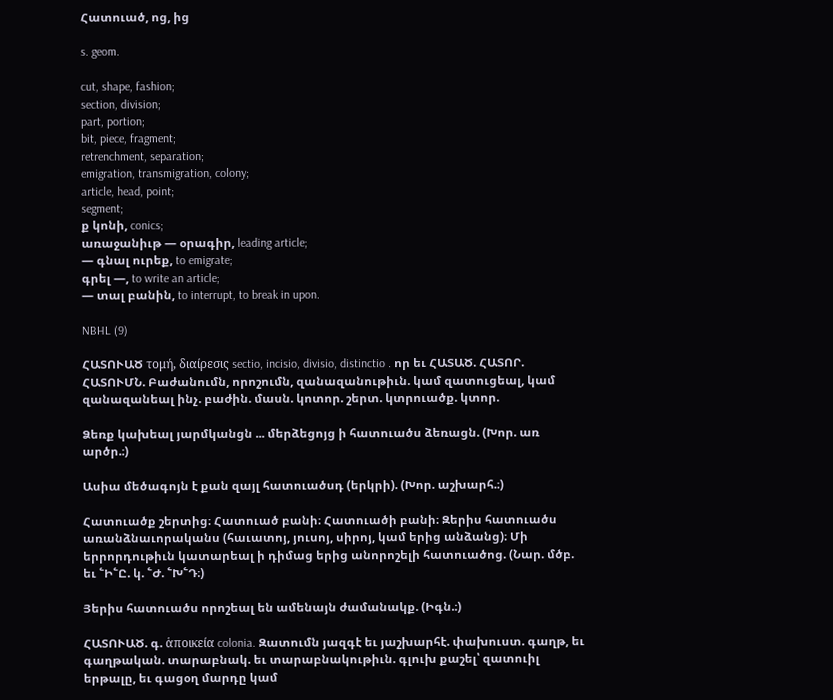Հատուած, ոց, ից

s. geom.

cut, shape, fashion;
section, division;
part, portion;
bit, piece, fragment;
retrenchment, separation;
emigration, transmigration, colony;
article, head, point;
segment;
ք կոնի, conics;
առաջանիւթ — օրագիր, leading article;
— գնալ ուրեք, to emigrate;
գրել —, to write an article;
— տալ բանին, to interrupt, to break in upon.

NBHL (9)

ՀԱՏՈՒԱԾ τομή, διαίρεσις sectio, incisio, divisio, distinctio . որ եւ ՀԱՏԱԾ. ՀԱՏՈՐ. ՀԱՏՈՒՄՆ. Բաժանումն, որոշումն, զանազանութիւն. կամ զատուցեալ, կամ զանազանեալ ինչ. բաժին. մասն. կոտոր. շերտ. կտրուածք. կտոր.

Ձեռք կախեալ յարմկանցն ... մերձեցոյց ի հատուածս ձեռացն. (Խոր. առ արծր.։)

Ասիա մեծագոյն է քան զայլ հատուածսդ (երկրի). (Խոր. աշխարհ.։)

Հատուածք շերտից։ Հատուած բանի։ Հատուածի բանի։ Զերիս հատուածս առանձնաւորականս (հաւատոյ, յուսոյ, սիրոյ, կամ երից անձանց)։ Մի երրորդութիւն կատարեալ ի դիմաց երից անորոշելի հատուածոց. (Նար. մծբ. եւ ՟Ի՟Ը. կ. ՟Ժ. ՟Խ՟Դ։)

Յերիս հատուածս որոշեալ են ամենայն ժամանակք. (Իգն.։)

ՀԱՏՈՒԱԾ. գ. ἁποικεία colonia. Զատումն յազգէ եւ յաշխարհէ. փախուստ. գաղթ, եւ գաղթական. տարաբնակ. եւ տարաբնակութիւն. գլուխ քաշել՝ զատուիլ երթալը, եւ գացօղ մարդը կամ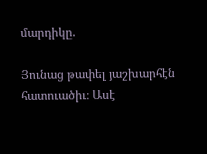մարդիկը.

Յունաց թափել յաշխարհէն հատուածիւ։ Ասէ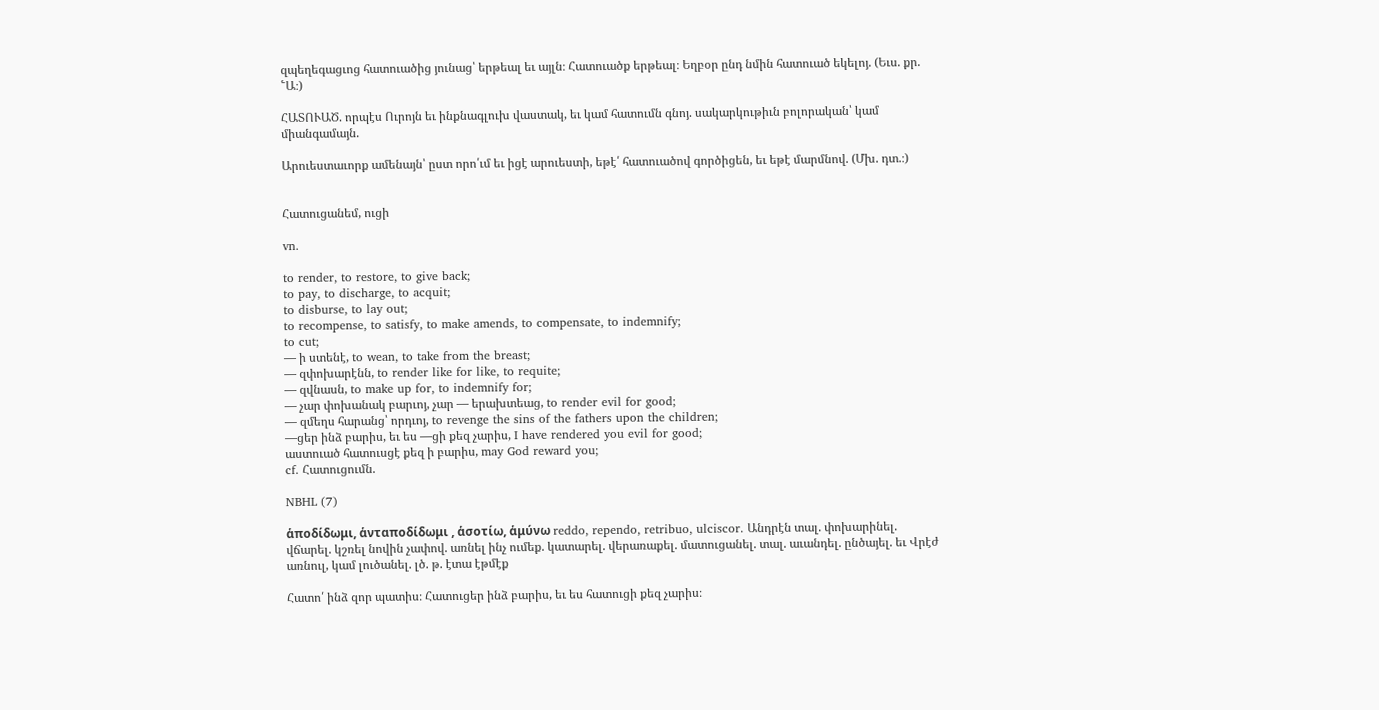զպեղեգացւոց հատուածից յունաց՝ երթեալ եւ այլն։ Հատուածք երթեալ։ Եղբօր ընդ նմին հատուած եկելոյ. (Եւս. քր. ՟Ա։)

ՀԱՏՈՒԱԾ. որպէս Ուրոյն եւ ինքնագլուխ վաստակ, եւ կամ հատումն գնոյ. սակարկութիւն բոլորական՝ կամ միանգամայն.

Արուեստաւորք ամենայն՝ ըստ որո՛ւմ եւ իցէ արուեստի, եթէ՛ հատուածով գործիցեն, եւ եթէ մարմնով. (Մխ. դտ.։)


Հատուցանեմ, ուցի

vn.

to render, to restore, to give back;
to pay, to discharge, to acquit;
to disburse, to lay out;
to recompense, to satisfy, to make amends, to compensate, to indemnify;
to cut;
— ի ստենէ, to wean, to take from the breast;
— զփոխարէնն, to render like for like, to requite;
— զվնասն, to make up for, to indemnify for;
— չար փոխանակ բարւոյ, չար — երախտեաց, to render evil for good;
— զմեղս հարանց՝ որդւոյ, to revenge the sins of the fathers upon the children;
—ցեր ինձ բարիս, եւ ես —ցի քեզ չարիս, I have rendered you evil for good;
աստուած հատուսցէ քեզ ի բարիս, may God reward you;
cf. Հատուցումն.

NBHL (7)

ἁποδίδωμι, ἁνταποδίδωμι , ἁσοτίω, ἁμύνω reddo, rependo, retribuo, ulciscor. Անդրէն տալ. փոխարինել. վճարել. կշռել նովին չափով. առնել ինչ ումեք. կատարել. վերառաքել. մատուցանել. տալ. աւանդել. ընծայել. եւ Վրէժ առնուլ, կամ լուծանել. լծ. թ. էտա էթմէք

Հատո՛ ինձ զոր պատիս։ Հատուցեր ինձ բարիս, եւ ես հատուցի քեզ չարիս։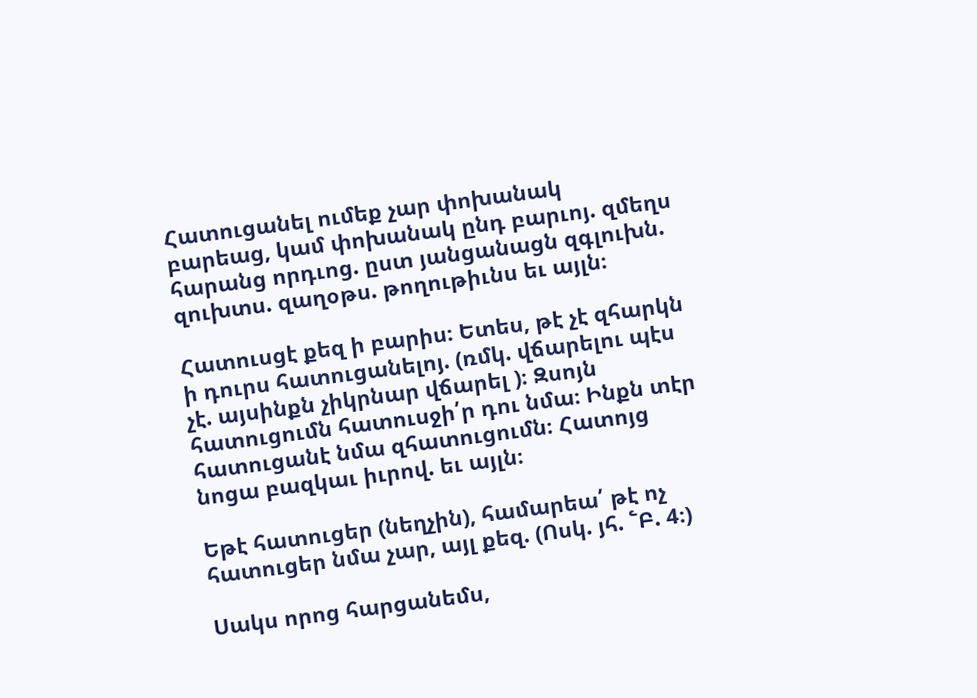Հատուցանել ումեք չար փոխանակ բարեաց, կամ փոխանակ ընդ բարւոյ. զմեղս հարանց որդւոց. ըստ յանցանացն զգլուխն. զուխտս. զաղօթս. թողութիւնս եւ այլն։

Հատուսցէ քեզ ի բարիս։ Ետես, թէ չէ զհարկն ի դուրս հատուցանելոյ. (ռմկ. վճարելու պէս չէ. այսինքն չիկրնար վճարել )։ Զսոյն հատուցումն հատուսջի՛ր դու նմա։ Ինքն տէր հատուցանէ նմա զհատուցումն։ Հատոյց նոցա բազկաւ իւրով. եւ այլն։

Եթէ հատուցեր (նեղչին), համարեա՛ թէ ոչ հատուցեր նմա չար, այլ քեզ. (Ոսկ. յհ. ՟Բ. 4։)

Սակս որոց հարցանեմս,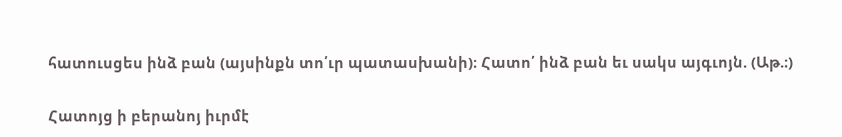հատուսցես ինձ բան (այսինքն տո՛ւր պատասխանի)։ Հատո՛ ինձ բան եւ սակս այգւոյն. (Աթ.։)

Հատոյց ի բերանոյ իւրմէ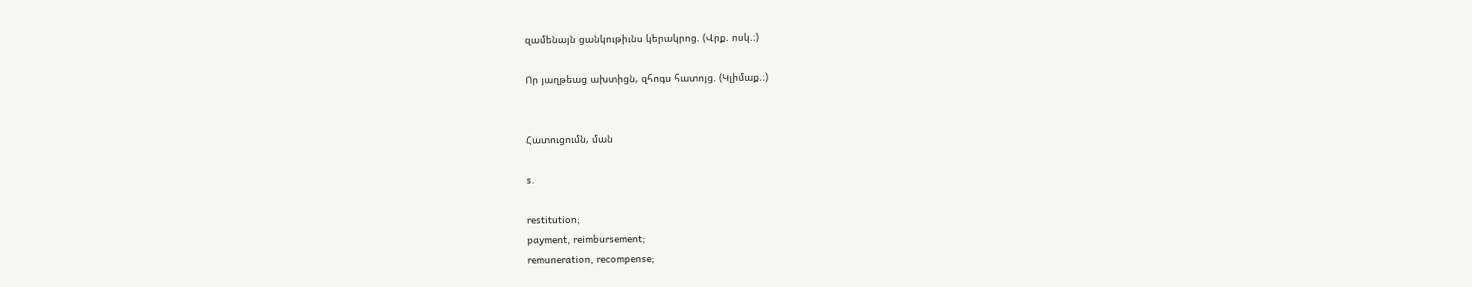զամենայն ցանկութիւնս կերակրոց. (Վրք. ոսկ.։)

Որ յաղթեաց ախտիցն, զհոգս հատոյց. (Կլիմաք.։)


Հատուցումն, ման

s.

restitution;
payment, reimbursement;
remuneration, recompense;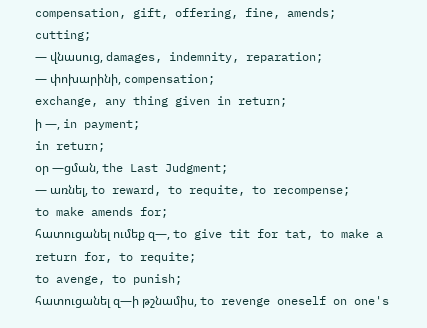compensation, gift, offering, fine, amends;
cutting;
— վնասուց, damages, indemnity, reparation;
— փոխարինի, compensation;
exchange, any thing given in return;
ի —, in payment;
in return;
օր —ցման, the Last Judgment;
— առնել, to reward, to requite, to recompense;
to make amends for;
հատուցանել ումեք զ—, to give tit for tat, to make a return for, to requite;
to avenge, to punish;
հատուցանել զ—ի թշնամիս, to revenge oneself on one's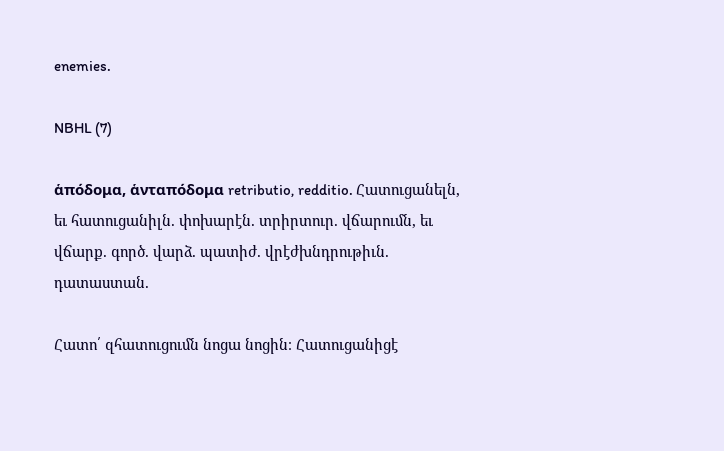enemies.

NBHL (7)

ἁπόδομα, ἁνταπόδομα retributio, redditio. Հատուցանելն, եւ հատուցանիլն. փոխարէն. տրիրտուր. վճարումն, եւ վճարք. գործ. վարձ. պատիժ. վրէժխնդրութիւն. դատաստան.

Հատո՛ զհատուցումն նոցա նոցին։ Հատուցանիցէ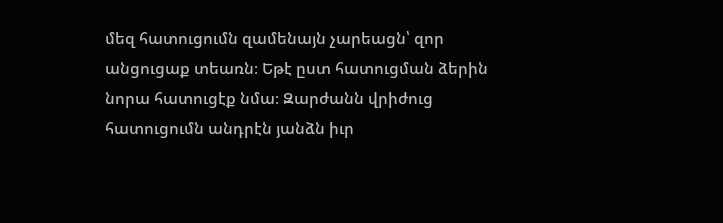մեզ հատուցումն զամենայն չարեացն՝ զոր անցուցաք տեառն։ Եթէ ըստ հատուցման ձերին նորա հատուցէք նմա։ Զարժանն վրիժուց հատուցումն անդրէն յանձն իւր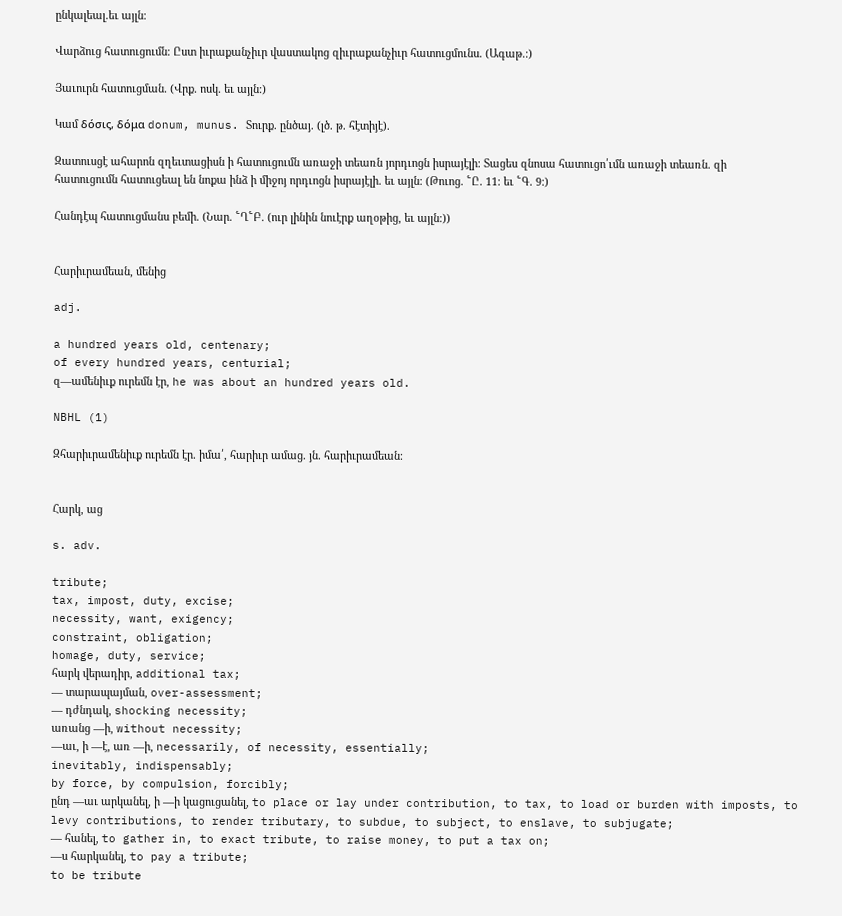ընկալեալ.եւ այլն։

Վարձուց հատուցումն։ Ըստ իւրաքանչիւր վաստակոց զիւրաքանչիւր հատուցմունս. (Ագաթ.։)

Յաւուրն հատուցման. (Վրք. ոսկ. եւ այլն։)

Կամ δόσις, δόμα donum, munus. Տուրք. ընծայ. (լծ. թ. հէտիյէ).

Զատուսցէ ահարոն զղեւտացիսն ի հատուցումն առաջի տեառն յորդւոցն իսրայէլի։ Տացես զնոսա հատուցո՛ւմն առաջի տեառն. զի հատուցումն հատուցեալ են նոքա ինձ ի միջոյ որդւոցն իսրայէլի. եւ այլն։ (Թուոց. ՟Ը. 11։ եւ ՟Գ. 9։)

Հանդէպ հատուցմանս բեմի. (Նար. ՟Ղ՟Բ. (ուր լինին նուէրք աղօթից, եւ այլն։))


Հարիւրամեան, մենից

adj.

a hundred years old, centenary;
of every hundred years, centurial;
զ—ամենիւք ուրեմն էր, he was about an hundred years old.

NBHL (1)

Զհարիւրամենիւք ուրեմն էր. իմա՛, հարիւր ամաց. յն. հարիւրամեան։


Հարկ, աց

s. adv.

tribute;
tax, impost, duty, excise;
necessity, want, exigency;
constraint, obligation;
homage, duty, service;
հարկ վերադիր, additional tax;
— տարապայման, over-assessment;
— դժնդակ, shocking necessity;
առանց —ի, without necessity;
—աւ, ի —է, առ —ի, necessarily, of necessity, essentially;
inevitably, indispensably;
by force, by compulsion, forcibly;
ընդ —աւ արկանել, ի —ի կացուցանել, to place or lay under contribution, to tax, to load or burden with imposts, to levy contributions, to render tributary, to subdue, to subject, to enslave, to subjugate;
— հանել, to gather in, to exact tribute, to raise money, to put a tax on;
—ս հարկանել, to pay a tribute;
to be tribute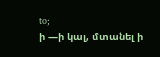to;
ի —ի կալ, մտանել ի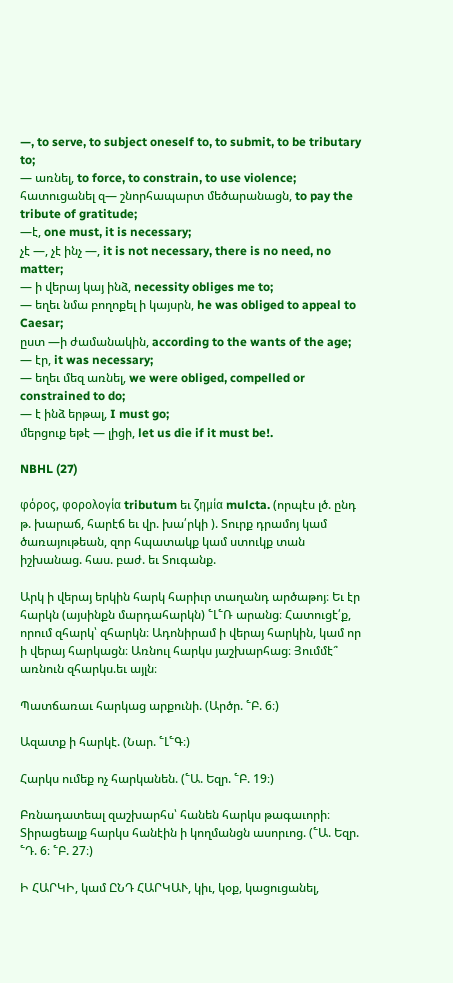—, to serve, to subject oneself to, to submit, to be tributary to;
— առնել, to force, to constrain, to use violence;
հատուցանել զ— շնորհապարտ մեծարանացն, to pay the tribute of gratitude;
—է, one must, it is necessary;
չէ —, չէ ինչ —, it is not necessary, there is no need, no matter;
— ի վերայ կայ ինձ, necessity obliges me to;
— եղեւ նմա բողոքել ի կայսրն, he was obliged to appeal to Caesar;
ըստ —ի ժամանակին, according to the wants of the age;
— էր, it was necessary;
— եղեւ մեզ առնել, we were obliged, compelled or constrained to do;
— է ինձ երթալ, I must go;
մերցուք եթէ — լիցի, let us die if it must be!.

NBHL (27)

φόρος, φορολογία tributum եւ ζημία mulcta. (որպէս լծ. ընդ թ. խարաճ, հարէճ եւ վր. խա՛րկի ). Տուրք դրամոյ կամ ծառայութեան, զոր հպատակք կամ ստուկք տան իշխանաց. հաս. բաժ. եւ Տուգանք.

Արկ ի վերայ երկին հարկ հարիւր տաղանդ արծաթոյ։ Եւ էր հարկն (այսինքն մարդահարկն) ՟Լ՟Ռ արանց։ Հատուցէ՛ք, որում զհարկ՝ զհարկն։ Ադոնիրամ ի վերայ հարկին, կամ որ ի վերայ հարկացն։ Առնուլ հարկս յաշխարհաց։ Յումմէ՞ առնուն զհարկս.եւ այլն։

Պատճառաւ հարկաց արքունի. (Արծր. ՟Բ. 6։)

Ազատք ի հարկէ. (Նար. ՟Լ՟Գ։)

Հարկս ումեք ոչ հարկանեն. (՟Ա. Եզր. ՟Բ. 19։)

Բռնադատեալ զաշխարհս՝ հանեն հարկս թագաւորի։ Տիրացեալք հարկս հանէին ի կողմանցն ասորւոց. (՟Ա. Եզր. ՟Դ. 6։ ՟Բ. 27։)

Ի ՀԱՐԿԻ, կամ ԸՆԴ ՀԱՐԿԱՒ, կիւ, կօք, կացուցանել,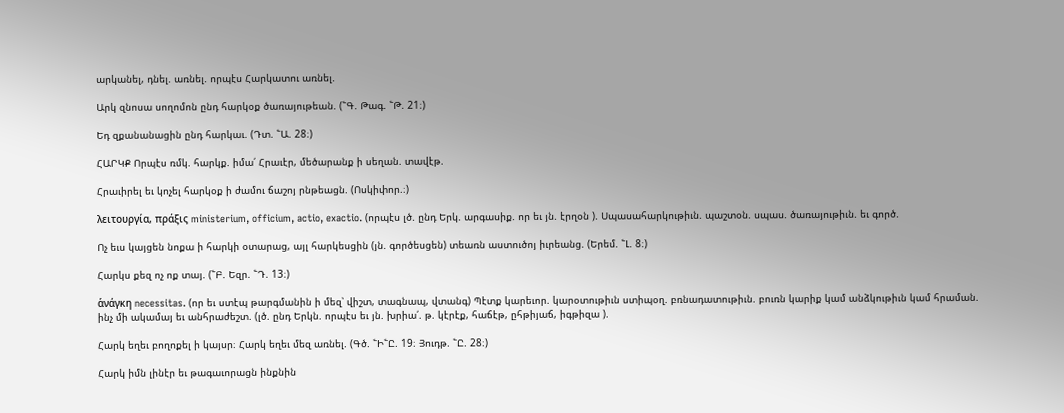արկանել, դնել. առնել. որպէս Հարկատու առնել.

Արկ զնոսա սողոմոն ընդ հարկօք ծառայութեան. (՟Գ. Թագ. ՟Թ. 21։)

Եդ զքանանացին ընդ հարկաւ. (Դտ. ՟Ա. 28։)

ՀԱՐԿՔ Որպէս ռմկ. հարկք. իմա՛ Հրաւէր, մեծարանք ի սեղան. տավէթ.

Հրաւիրել եւ կոչել հարկօք ի ժամու ճաշոյ րնթեացն. (Ոսկիփոր.։)

λειτουργία, πράξις ministerium, officium, actio, exactio. (որպէս լծ. ընդ Երկ. արգասիք. որ եւ յն. էրղօն ). Սպասահարկութիւն. պաշտօն. սպաս. ծառայութիւն. եւ գործ.

Ոչ եւս կայցեն նոքա ի հարկի օտարաց, այլ հարկեսցին (յն. գործեսցեն) տեառն աստուծոյ իւրեանց. (Երեմ. ՟Լ. 8։)

Հարկս քեզ ոչ ոք տայ. (՟Բ. Եզր. ՟Դ. 13։)

ἁνάγκη necessitas. (որ եւ ստէպ թարգմանին ի մեզ՝ վիշտ, տագնապ, վտանգ) Պէտք կարեւոր. կարօտութիւն ստիպօղ. բռնադատութիւն. բուռն կարիք կամ անձկութիւն կամ հրաման. ինչ մի ակամայ եւ անհրաժեշտ. (լծ. ընդ Երկն. որպէս եւ յն. խրիա՛. թ. կէրէք, հաճէթ, ըհթիյաճ, իգթիզա ).

Հարկ եղեւ բողոքել ի կայսր։ Հարկ եղեւ մեզ առնել. (Գծ. ՟Ի՟Ը. 19։ Յուդթ. ՟Ը. 28։)

Հարկ իմն լինէր եւ թագաւորացն ինքնին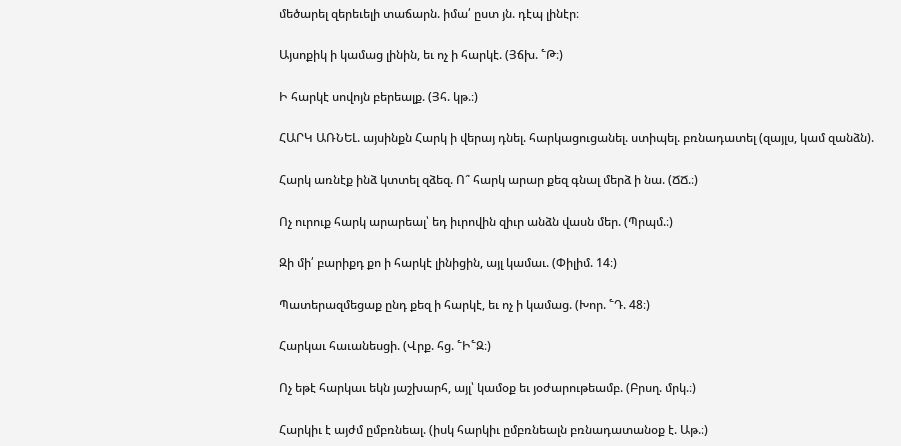մեծարել զերեւելի տաճարն. իմա՛ ըստ յն. դէպ լինէր։

Այսոքիկ ի կամաց լինին, եւ ոչ ի հարկէ. (Յճխ. ՟Թ։)

Ի հարկէ սովոյն բերեալք. (Յհ. կթ.։)

ՀԱՐԿ ԱՌՆԵԼ. այսինքն Հարկ ի վերայ դնել. հարկացուցանել. ստիպել. բռնադատել (զայլս, կամ զանձն).

Հարկ առնէք ինձ կտտել զձեզ. Ո՞ հարկ արար քեզ գնալ մերձ ի նա. (ՃՃ.։)

Ոչ ուրուք հարկ արարեալ՝ եդ իւրովին զիւր անձն վասն մեր. (Պրպմ.։)

Զի մի՛ բարիքդ քո ի հարկէ լինիցին, այլ կամաւ. (Փիլիմ. 14։)

Պատերազմեցաք ընդ քեզ ի հարկէ, եւ ոչ ի կամաց. (Խոր. ՟Դ. 48։)

Հարկաւ հաւանեսցի. (Վրք. հց. ՟Ի՟Զ։)

Ոչ եթէ հարկաւ եկն յաշխարհ, այլ՝ կամօք եւ յօժարութեամբ. (Բրսղ. մրկ.։)

Հարկիւ է այժմ ըմբռնեալ. (իսկ հարկիւ ըմբռնեալն բռնադատանօք է. Աթ.։)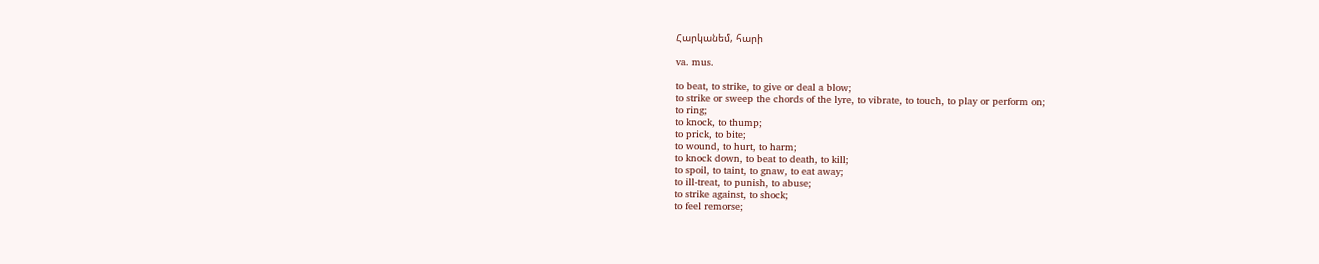Հարկանեմ, հարի

va. mus.

to beat, to strike, to give or deal a blow;
to strike or sweep the chords of the lyre, to vibrate, to touch, to play or perform on;
to ring;
to knock, to thump;
to prick, to bite;
to wound, to hurt, to harm;
to knock down, to beat to death, to kill;
to spoil, to taint, to gnaw, to eat away;
to ill-treat, to punish, to abuse;
to strike against, to shock;
to feel remorse;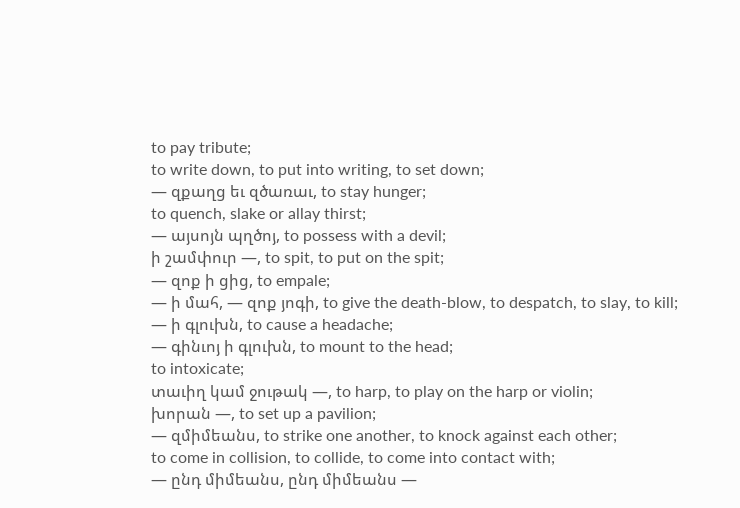to pay tribute;
to write down, to put into writing, to set down;
— զքաղց եւ զծառաւ, to stay hunger;
to quench, slake or allay thirst;
— այսոյն պղծոյ, to possess with a devil;
ի շամփուր —, to spit, to put on the spit;
— զոք ի ցից, to empale;
— ի մահ, — զոք յոգի, to give the death-blow, to despatch, to slay, to kill;
— ի գլուխն, to cause a headache;
— գինւոյ ի գլուխն, to mount to the head;
to intoxicate;
տաւիղ կամ ջութակ —, to harp, to play on the harp or violin;
խորան —, to set up a pavilion;
— զմիմեանս, to strike one another, to knock against each other;
to come in collision, to collide, to come into contact with;
— ընդ միմեանս, ընդ միմեանս —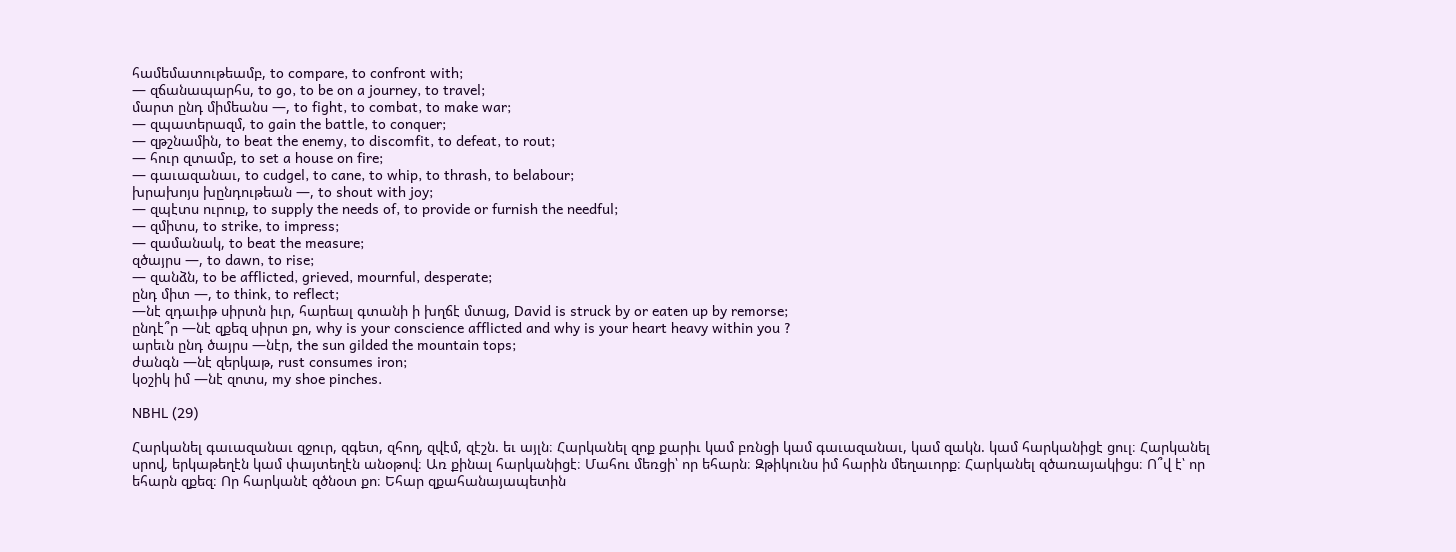համեմատութեամբ, to compare, to confront with;
— զճանապարհս, to go, to be on a journey, to travel;
մարտ ընդ միմեանս —, to fight, to combat, to make war;
— զպատերազմ, to gain the battle, to conquer;
— զթշնամին, to beat the enemy, to discomfit, to defeat, to rout;
— հուր զտամբ, to set a house on fire;
— գաւազանաւ, to cudgel, to cane, to whip, to thrash, to belabour;
խրախոյս խընդութեան —, to shout with joy;
— զպէտս ուրուք, to supply the needs of, to provide or furnish the needful;
— զմիտս, to strike, to impress;
— զամանակ, to beat the measure;
զծայրս —, to dawn, to rise;
— զանձն, to be afflicted, grieved, mournful, desperate;
ընդ միտ —, to think, to reflect;
—նէ զդաւիթ սիրտն իւր, հարեալ գտանի ի խղճէ մտաց, David is struck by or eaten up by remorse;
ընդէ՞ր —նէ զքեզ սիրտ քո, why is your conscience afflicted and why is your heart heavy within you ?
արեւն ընդ ծայրս —նէր, the sun gilded the mountain tops;
ժանգն —նէ զերկաթ, rust consumes iron;
կօշիկ իմ —նէ զոտս, my shoe pinches.

NBHL (29)

Հարկանել գաւազանաւ զջուր, զգետ, զհող, զվէմ, զէշն. եւ այլն։ Հարկանել զոք քարիւ կամ բռնցի կամ գաւազանաւ, կամ զակն. կամ հարկանիցէ ցուլ։ Հարկանել սրով, երկաթեղէն կամ փայտեղէն անօթով։ Առ քինալ հարկանիցէ։ Մահու մեռցի՝ որ եհարն։ Զթիկունս իմ հարին մեղաւորք։ Հարկանել զծառայակիցս։ Ո՞վ է՝ որ եհարն զքեզ։ Որ հարկանէ զծնօտ քո։ Եհար զքահանայապետին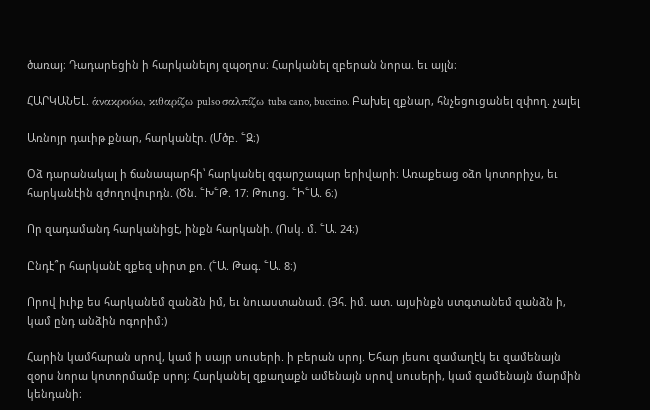ծառայ։ Դադարեցին ի հարկանելոյ զպօղոս։ Հարկանել զբերան նորա. եւ այլն։

ՀԱՐԿԱՆԵԼ. ἁνακρούω, κιθαρίζω pulso σαλπίζω tuba cano, buccino. Բախել զքնար, հնչեցուցանել զփող. չալել

Առնոյր դաւիթ քնար, հարկանէր. (Մծբ. ՟Զ։)

Օձ դարանակալ ի ճանապարհի՝ հարկանել զգարշապար երիվարի։ Առաքեաց օձո կոտորիչս, եւ հարկանէին զժողովուրդն. (Ծն. ՟Խ՟Թ. 17։ Թուոց. ՟Ի՟Ա. 6։)

Որ զադամանդ հարկանիցէ, ինքն հարկանի. (Ոսկ. մ. ՟Ա. 24։)

Ընդէ՞ր հարկանէ զքեզ սիրտ քո. (՟Ա. Թագ. ՟Ա. 8։)

Որով իւիք ես հարկանեմ զանձն իմ, եւ նուաստանամ. (Յհ. իմ. ատ. այսինքն ստգտանեմ զանձն ի, կամ ընդ անձին ոգորիմ։)

Հարին կամհարան սրով, կամ ի սայր սուսերի. ի բերան սրոյ. Եհար յեսու զամաղէկ եւ զամենայն զօրս նորա կոտորմամբ սրոյ։ Հարկանել զքաղաքն ամենայն սրով սուսերի, կամ զամենայն մարմին կենդանի։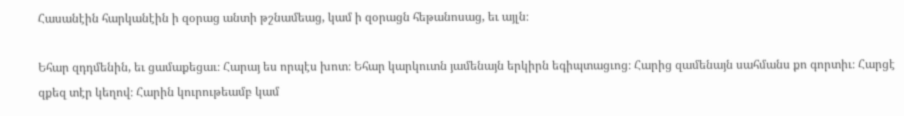Հասանէին հարկանէին ի զօրաց անտի թշնամեաց, կամ ի զօրացն հեթանոսաց, եւ այլն։

Եհար զդդմենին, եւ ցամաքեցաւ։ Հարայ ես որպէս խոտ։ Եհար կարկուտն յամենայն երկիրն եգիպտացւոց։ Հարից զամենայն սահմանս քո գորտիւ։ Հարցէ զքեզ տէր կեղով։ Հարին կուրութեամբ կամ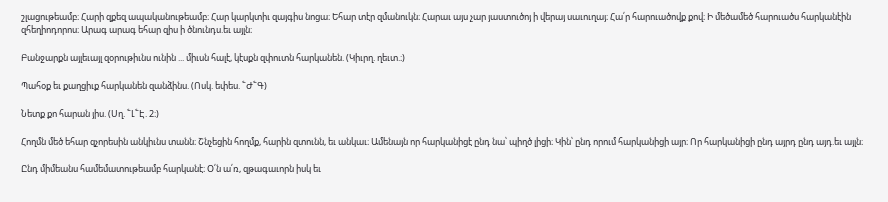շլացութեամբ։ Հարի զքեզ ապականութեամբ։ Հար կարկտիւ զայգիս նոցա։ Եհար տէր զմանուկն։ Հարաւ այս չար յաստուծոյ ի վերայ սաւուղայ։ Հա՛ր հարուածովք քով։ Ի մեծամեծ հարուածս հարկանէին զհեղիոդորոս։ Արագ արագ եհար զիս ի ծնունդս.եւ այլն։

Բանջարքն այլեւայլ զօրութիւնս ունին ... միւսն հալէ, կէսքն զփուտն հարկանեն. (Կիւրղ. ղեւտ.։)

Պահօք եւ քաղցիւք հարկանեն զանձինս. (Ոսկ. եփես. ՟Ժ՟Գ)

Նետք քո հարան յիս. (Սղ. ՟Լ՟Է. 2։)

Հողմն մեծ եհար զչորեսին անկիւնս տանն։ Շնչեցին հողմք, հարին զտունն, եւ անկաւ։ Ամենայն որ հարկանիցէ ընդ նա՝ պիղծ լիցի։ Կին՝ ընդ որում հարկանիցի այր։ Որ հարկանիցի ընդ այրդ ընդ այդ.եւ այլն։

Ընդ միմեանս համեմատութեամբ հարկանէ։ Օ՛ն ա՛ռ, զթագաւորն իսկ եւ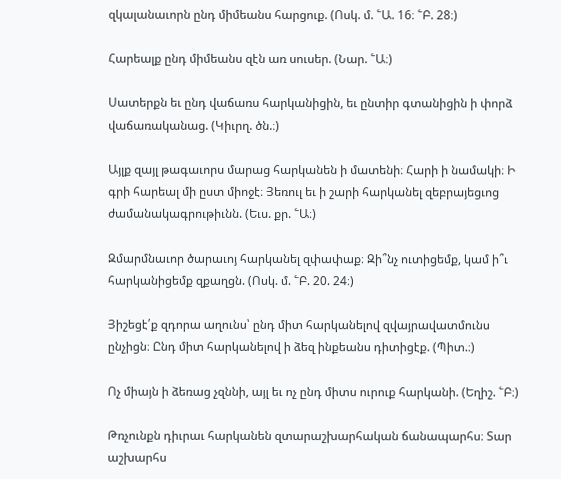զկալանաւորն ընդ միմեանս հարցուք. (Ոսկ. մ. ՟Ա. 16։ ՟Բ. 28։)

Հարեալք ընդ միմեանս զէն առ սուսեր. (Նար. ՟Ա։)

Սատերքն եւ ընդ վաճառս հարկանիցին, եւ ընտիր գտանիցին ի փորձ վաճառականաց. (Կիւրղ. ծն.։)

Այլք զայլ թագաւորս մարաց հարկանեն ի մատենի։ Հարի ի նամակի։ Ի գրի հարեալ մի ըստ միոջէ։ Յեռուլ եւ ի շարի հարկանել զեբրայեցւոց ժամանակագրութիւնն. (Եւս. քր. ՟Ա։)

Զմարմնաւոր ծարաւոյ հարկանել զփափաք։ Զի՞նչ ուտիցեմք, կամ ի՞ւ հարկանիցեմք զքաղցն. (Ոսկ. մ. ՟Բ. 20. 24։)

Յիշեցէ՛ք զդորա աղունս՝ ընդ միտ հարկանելով զվայրավատմունս ընչիցն։ Ընդ միտ հարկանելով ի ձեզ ինքեանս դիտիցէք. (Պիտ.։)

Ոչ միայն ի ձեռաց չզննի, այլ եւ ոչ ընդ միտս ուրուք հարկանի. (Եղիշ. ՟Բ։)

Թռչունքն դիւրաւ հարկանեն զտարաշխարհական ճանապարհս։ Տար աշխարհս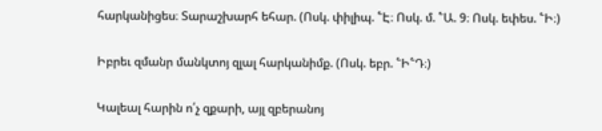հարկանիցես։ Տարաշխարհ եհար. (Ոսկ. փիլիպ. ՟Է։ Ոսկ. մ. ՟Ա. 9։ Ոսկ. եփես. ՟Ի։)

Իբրեւ զմանր մանկտոյ զլալ հարկանիմք. (Ոսկ. եբր. ՟Ի՟Դ։)

Կալեալ հարին ո՛չ զքարի, այլ զբերանոյ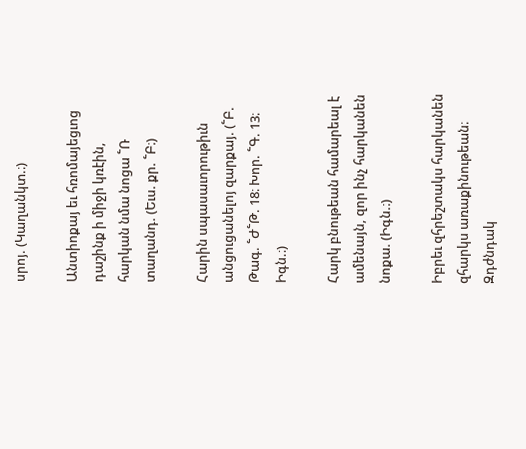սրոյ. (Կաղանկտ.։)

Անտիոքայ եւ հռոմայեցւոց դաշինք ի միջի կռէին, հարկան նմա նոցա ՟Ռ տաղանդ. (Եւս. քր. ՟Բ։)

Հարին սպասաւորութիւն անցուցանելոյ զարքայ. (՟Բ. Թագ. ՟Ժ՟Թ. 18։ Խոր. ՟Գ. 13։ Իգն.։)

Հարկ բնութեան համարեալ է ամենայն, զոր ինչ հարկանեն նոքա. (Իգն.։)

Իբրեւ զհրեշտակս հարկանեն զհարկս առաքինութեան։ Զդժնդակ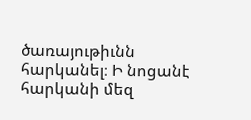ծառայութիւնն հարկանել։ Ի նոցանէ հարկանի մեզ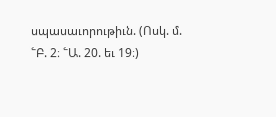սպասաւորութիւն. (Ոսկ. մ. ՟Բ. 2։ ՟Ա. 20. եւ 19։)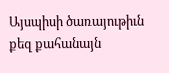Այսպիսի ծառայութիւն քեզ քահանայն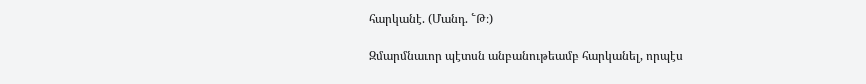հարկանէ. (Մանդ. ՟Թ։)

Զմարմնաւոր պէտսն անբանութեամբ հարկանել, որպէս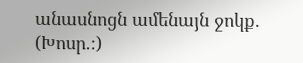անասնոցն ամենայն ջոկք. (Խոսր.։)